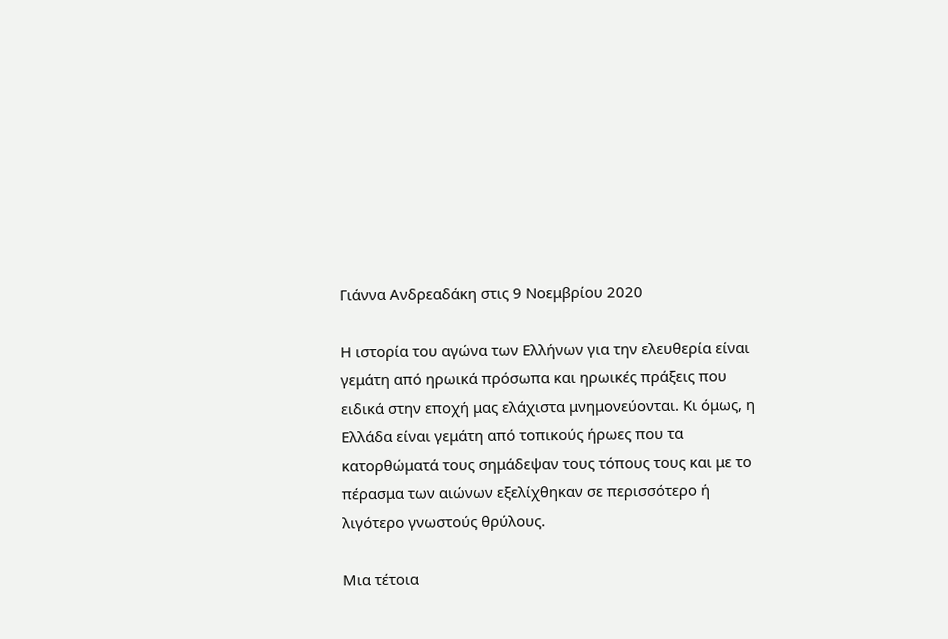Γιάννα Ανδρεαδάκη στις 9 Νοεμβρίου 2020

Η ιστορία του αγώνα των Ελλήνων για την ελευθερία είναι γεμάτη από ηρωικά πρόσωπα και ηρωικές πράξεις που ειδικά στην εποχή μας ελάχιστα μνημονεύονται. Κι όμως, η Ελλάδα είναι γεμάτη από τοπικούς ήρωες που τα κατορθώματά τους σημάδεψαν τους τόπους τους και με το πέρασμα των αιώνων εξελίχθηκαν σε περισσότερο ή λιγότερο γνωστούς θρύλους.

Μια τέτοια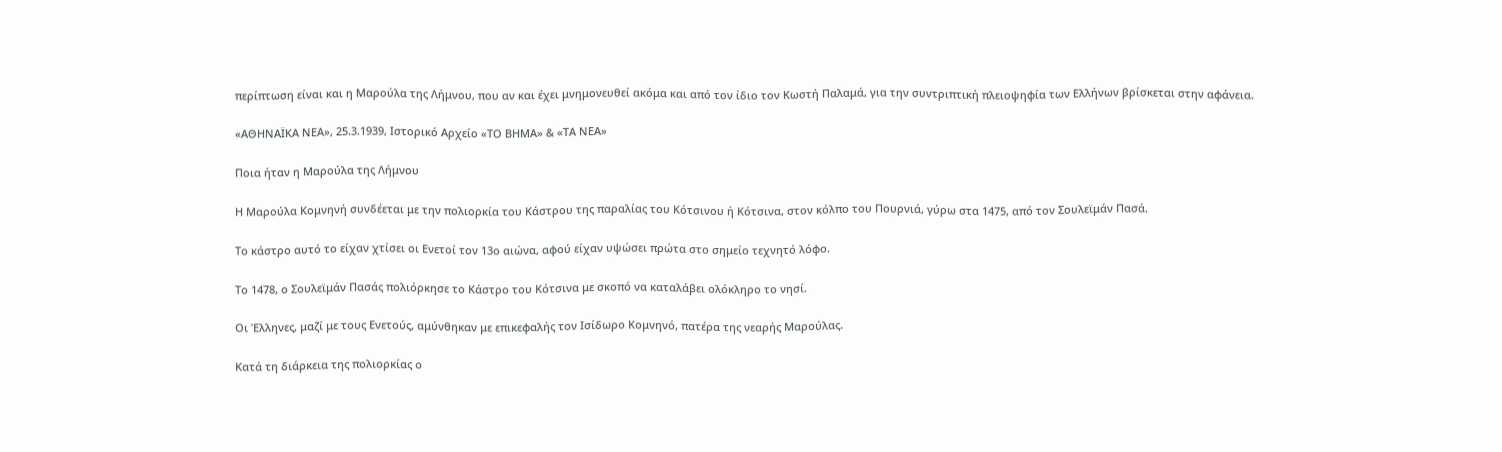περίπτωση είναι και η Μαρούλα της Λήμνου, που αν και έχει μνημονευθεί ακόμα και από τον ίδιο τον Κωστή Παλαμά, για την συντριπτική πλειοψηφία των Ελλήνων βρίσκεται στην αφάνεια.

«ΑΘΗΝΑΪΚΑ ΝΕΑ», 25.3.1939, Ιστορικό Αρχείο «ΤΟ ΒΗΜΑ» & «ΤΑ ΝΕΑ»

Ποια ήταν η Μαρούλα της Λήμνου

Η Μαρούλα Κομνηνή συνδέεται με την πολιορκία του Κάστρου της παραλίας του Κότσινου ή Κότσινα, στον κόλπο του Πουρνιά, γύρω στα 1475, από τον Σουλεϊμάν Πασά.

Το κάστρο αυτό το είχαν χτίσει οι Ενετοί τον 13ο αιώνα, αφού είχαν υψώσει πρώτα στο σημείο τεχνητό λόφο.

Το 1478, ο Σουλεϊμάν Πασάς πολιόρκησε το Κάστρο του Κότσινα με σκοπό να καταλάβει ολόκληρο το νησί.

Οι Έλληνες, μαζί με τους Ενετούς, αμύνθηκαν με επικεφαλής τον Ισίδωρο Κομνηνό, πατέρα της νεαρής Μαρούλας.

Κατά τη διάρκεια της πολιορκίας ο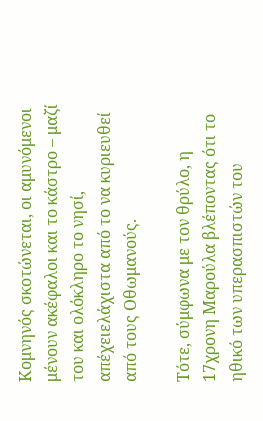Κομνηνός σκοτώνεται, οι αμυνόμενοι μένουν ακέφαλοι και το κάστρο – μαζί του και ολόκληρο το νησί, απέχειελάχιστα από το να κυριευθεί από τους Οθωμανούς.

Τότε, σύμφωνα με τον θρύλο, η 17χρονη Μαρούλα βλέποντας ότι το ηθικό των υπερασπιστών του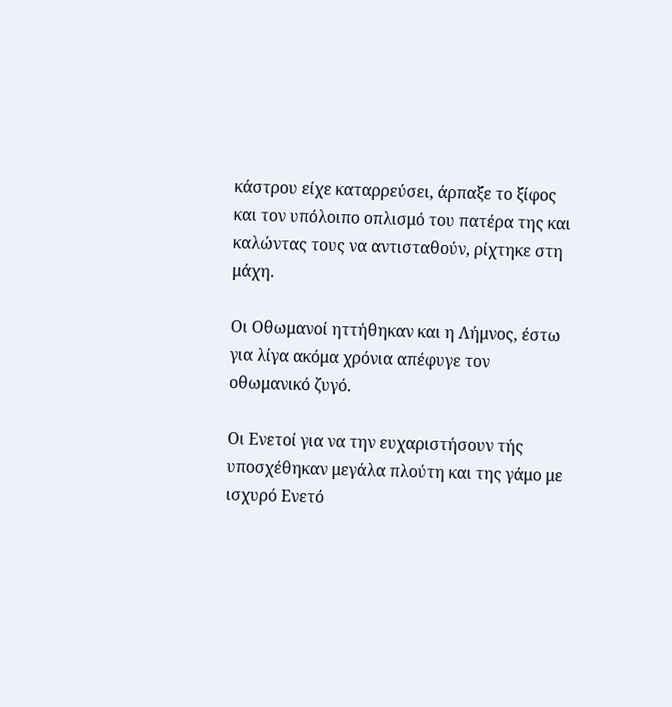κάστρου είχε καταρρεύσει, άρπαξε το ξίφος και τον υπόλοιπο οπλισμό του πατέρα της και καλώντας τους να αντισταθούν, ρίχτηκε στη μάχη.

Οι Οθωμανοί ηττήθηκαν και η Λήμνος, έστω για λίγα ακόμα χρόνια απέφυγε τον οθωμανικό ζυγό.

Οι Ενετοί για να την ευχαριστήσουν τής υποσχέθηκαν μεγάλα πλούτη και της γάμο με ισχυρό Ενετό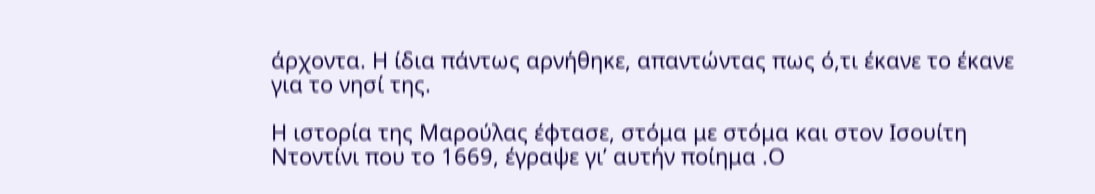άρχοντα. Η ίδια πάντως αρνήθηκε, απαντώντας πως ό,τι έκανε το έκανε για το νησί της.

Η ιστορία της Μαρούλας έφτασε, στόμα με στόμα και στον Ισουίτη Ντοντίνι που το 1669, έγραψε γι’ αυτήν ποίημα .Ο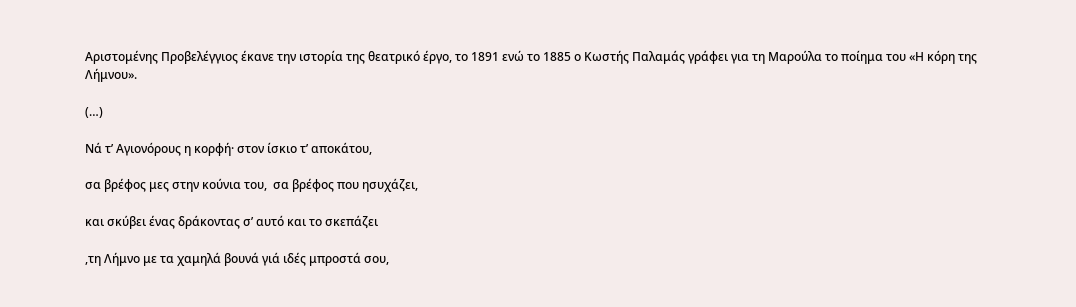Αριστομένης Προβελέγγιος έκανε την ιστορία της θεατρικό έργο, το 1891 ενώ το 1885 ο Κωστής Παλαμάς γράφει για τη Μαρούλα το ποίημα του «Η κόρη της Λήμνου».

(…)

Νά τ’ Αγιονόρους η κορφή· στον ίσκιο τ’ αποκάτου,

σα βρέφος μες στην κούνια του,  σα βρέφος που ησυχάζει,

και σκύβει ένας δράκοντας σ’ αυτό και το σκεπάζει

,τη Λήμνο με τα χαμηλά βουνά γιά ιδές μπροστά σου,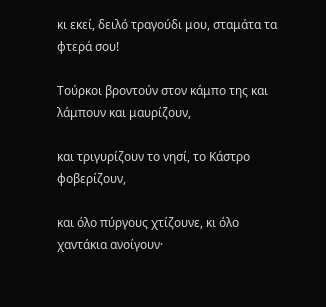κι εκεί, δειλό τραγούδι μου, σταμάτα τα φτερά σου!

Τούρκοι βροντούν στον κάμπο της και λάμπουν και μαυρίζουν,

και τριγυρίζουν το νησί, το Κάστρο φοβερίζουν,

και όλο πύργους χτίζουνε, κι όλο χαντάκια ανοίγουν·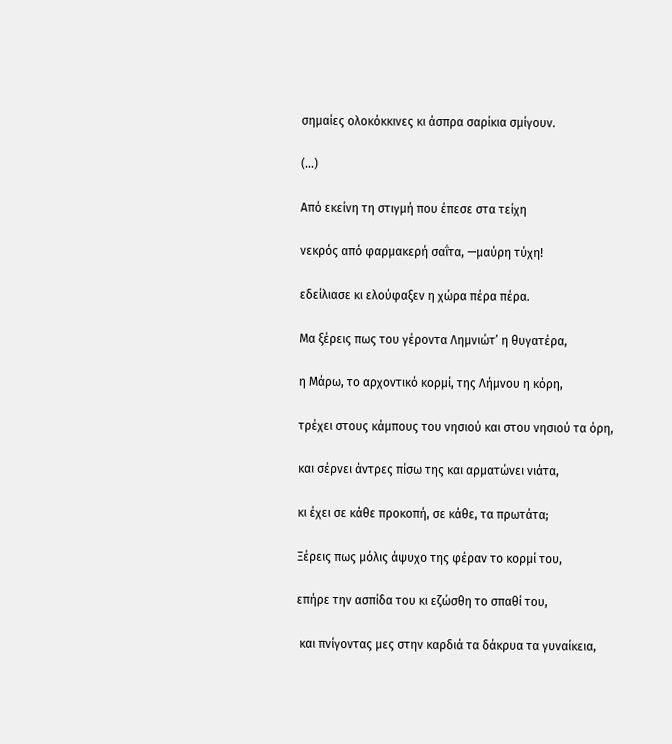σημαίες ολοκόκκινες κι άσπρα σαρίκια σμίγουν.

(…)

Από εκείνη τη στιγμή που έπεσε στα τείχη

νεκρός από φαρμακερή σαΐτα, —μαύρη τύχη!

εδείλιασε κι ελούφαξεν η χώρα πέρα πέρα.

Μα ξέρεις πως του γέροντα Λημνιώτ’ η θυγατέρα,

η Μάρω, το αρχοντικό κορμί, της Λήμνου η κόρη,

τρέχει στους κάμπους του νησιού και στου νησιού τα όρη,

και σέρνει άντρες πίσω της και αρματώνει νιάτα,

κι έχει σε κάθε προκοπή, σε κάθε, τα πρωτάτα;

Ξέρεις πως μόλις άψυχο της φέραν το κορμί του,

επήρε την ασπίδα του κι εζώσθη το σπαθί του,

 και πνίγοντας μες στην καρδιά τα δάκρυα τα γυναίκεια,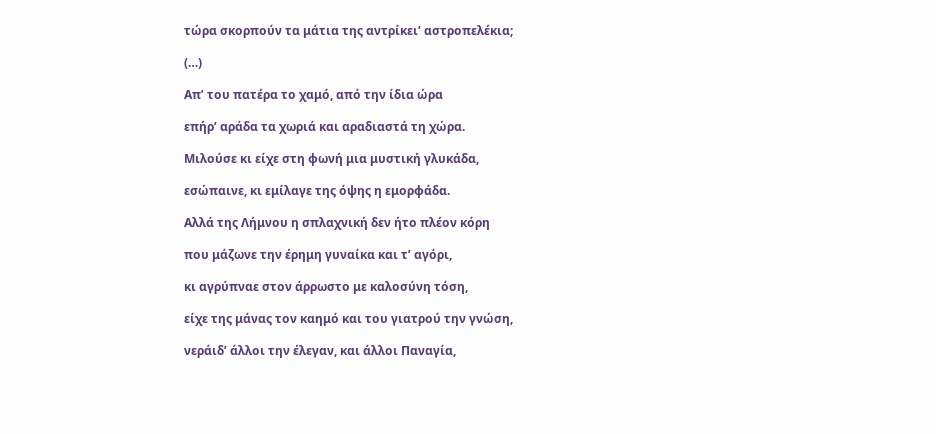τώρα σκορπούν τα μάτια της αντρίκει’ αστροπελέκια;

(…)

Απ’ του πατέρα το χαμό, από την ίδια ώρα

επήρ’ αράδα τα χωριά και αραδιαστά τη χώρα.

Μιλούσε κι είχε στη φωνή μια μυστική γλυκάδα,

εσώπαινε, κι εμίλαγε της όψης η εμορφάδα.

Αλλά της Λήμνου η σπλαχνική δεν ήτο πλέον κόρη

που μάζωνε την έρημη γυναίκα και τ’ αγόρι,

κι αγρύπναε στον άρρωστο με καλοσύνη τόση,

είχε της μάνας τον καημό και του γιατρού την γνώση,

νεράιδ’ άλλοι την έλεγαν, και άλλοι Παναγία,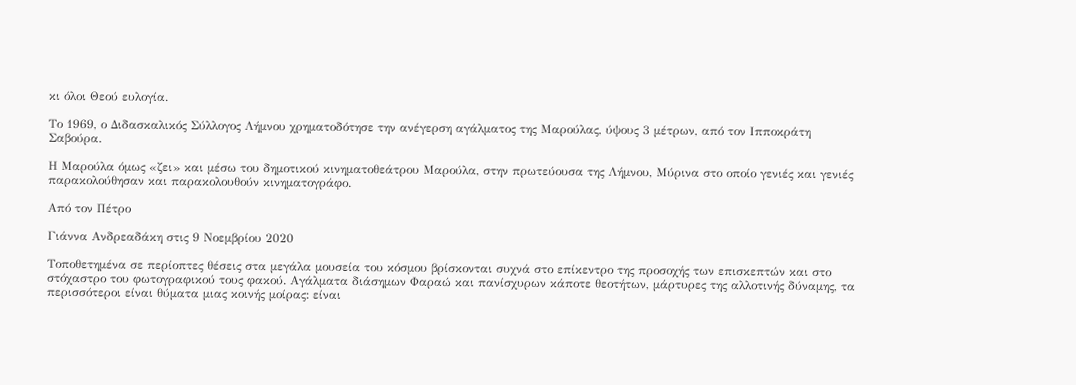κι όλοι Θεού ευλογία.

Το 1969, ο Διδασκαλικός Σύλλογος Λήμνου χρηματοδότησε την ανέγερση αγάλματος της Μαρούλας, ύψους 3 μέτρων, από τον Ιπποκράτη Σαβούρα.

Η Μαρούλα όμως «ζει» και μέσω του δημοτικού κινηματοθεάτρου Μαρούλα, στην πρωτεύουσα της Λήμνου, Μύρινα στο οποίο γενιές και γενιές παρακολούθησαν και παρακολουθούν κινηματογράφο.

Από τον Πέτρο

Γιάννα Ανδρεαδάκη στις 9 Νοεμβρίου 2020

Τοποθετημένα σε περίοπτες θέσεις στα μεγάλα μουσεία του κόσμου βρίσκονται συχνά στο επίκεντρο της προσοχής των επισκεπτών και στο στόχαστρο του φωτογραφικού τους φακού. Αγάλματα διάσημων Φαραώ και πανίσχυρων κάποτε θεοτήτων, μάρτυρες της αλλοτινής δύναμης, τα περισσότεροι είναι θύματα μιας κοινής μοίρας: είναι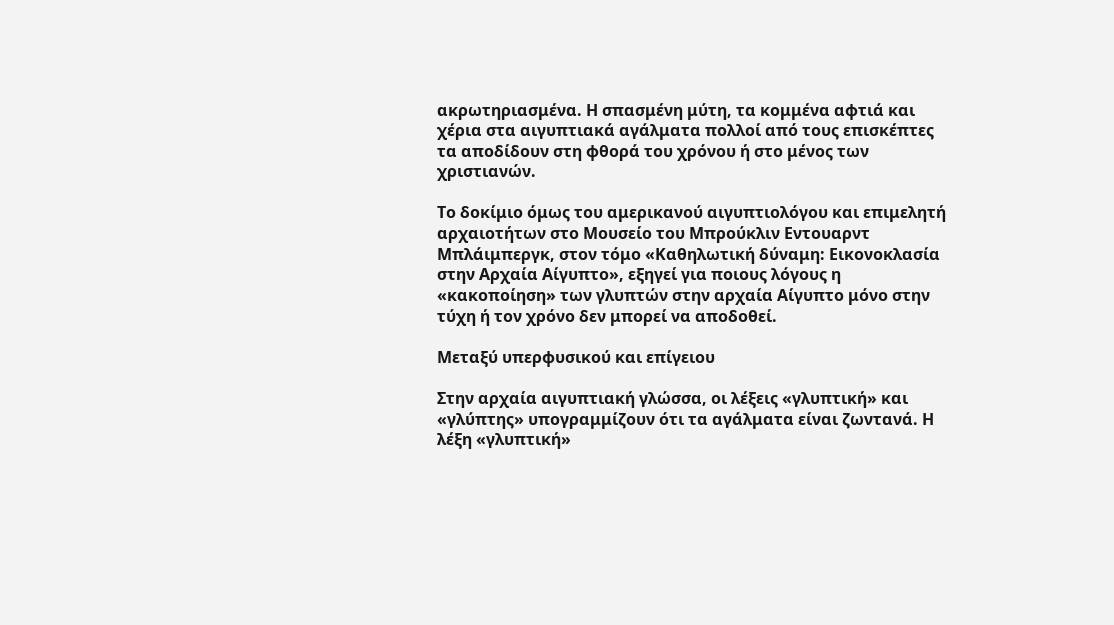ακρωτηριασμένα. Η σπασμένη μύτη, τα κομμένα αφτιά και χέρια στα αιγυπτιακά αγάλματα πολλοί από τους επισκέπτες τα αποδίδουν στη φθορά του χρόνου ή στο μένος των χριστιανών.

Το δοκίμιο όμως του αμερικανού αιγυπτιολόγου και επιμελητή αρχαιοτήτων στο Μουσείο του Μπρούκλιν Εντουαρντ Μπλάιμπεργκ, στον τόμο «Καθηλωτική δύναμη: Εικονοκλασία στην Αρχαία Αίγυπτο», εξηγεί για ποιους λόγους η «κακοποίηση» των γλυπτών στην αρχαία Αίγυπτο μόνο στην τύχη ή τον χρόνο δεν μπορεί να αποδοθεί.

Μεταξύ υπερφυσικού και επίγειου

Στην αρχαία αιγυπτιακή γλώσσα, οι λέξεις «γλυπτική» και «γλύπτης» υπογραμμίζουν ότι τα αγάλματα είναι ζωντανά. Η λέξη «γλυπτική»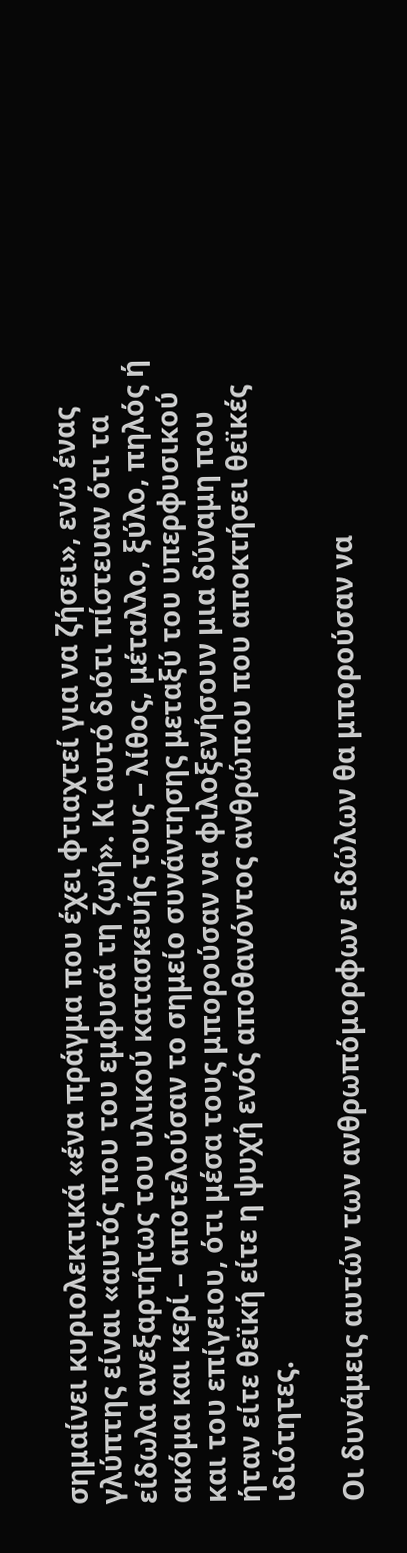σημαίνει κυριολεκτικά «ένα πράγμα που έχει φτιαχτεί για να ζήσει», ενώ ένας γλύπτης είναι «αυτός που του εμφυσά τη ζωή». Κι αυτό διότι πίστευαν ότι τα είδωλα ανεξαρτήτως του υλικού κατασκευής τους – λίθος, μέταλλο, ξύλο, πηλός ή ακόμα και κερί – αποτελούσαν το σημείο συνάντησης μεταξύ του υπερφυσικού και του επίγειου, ότι μέσα τους μπορούσαν να φιλοξενήσουν μια δύναμη που ήταν είτε θεϊκή είτε η ψυχή ενός αποθανόντος ανθρώπου που αποκτήσει θεϊκές ιδιότητες.

Οι δυνάμεις αυτών των ανθρωπόμορφων ειδώλων θα μπορούσαν να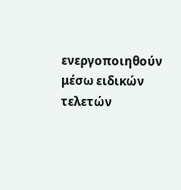ενεργοποιηθούν μέσω ειδικών τελετών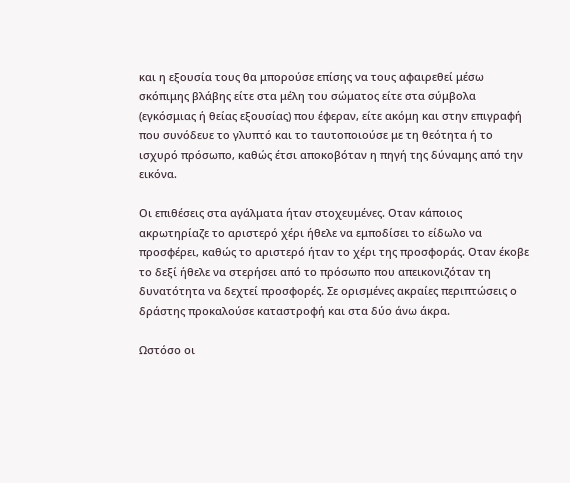και η εξουσία τους θα μπορούσε επίσης να τους αφαιρεθεί μέσω σκόπιμης βλάβης είτε στα μέλη του σώματος είτε στα σύμβολα (εγκόσμιας ή θείας εξουσίας) που έφεραν, είτε ακόμη και στην επιγραφή που συνόδευε το γλυπτό και το ταυτοποιούσε με τη θεότητα ή το ισχυρό πρόσωπο, καθώς έτσι αποκοβόταν η πηγή της δύναμης από την εικόνα.

Οι επιθέσεις στα αγάλματα ήταν στοχευμένες. Οταν κάποιος ακρωτηρίαζε το αριστερό χέρι ήθελε να εμποδίσει το είδωλο να προσφέρει, καθώς το αριστερό ήταν το χέρι της προσφοράς. Οταν έκοβε το δεξί ήθελε να στερήσει από το πρόσωπο που απεικονιζόταν τη δυνατότητα να δεχτεί προσφορές. Σε ορισμένες ακραίες περιπτώσεις ο δράστης προκαλούσε καταστροφή και στα δύο άνω άκρα.

Ωστόσο οι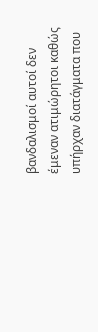βανδαλισμοί αυτοί δεν έμεναν ατιμώρητοι καθώς υπήρχαν διατάγματα που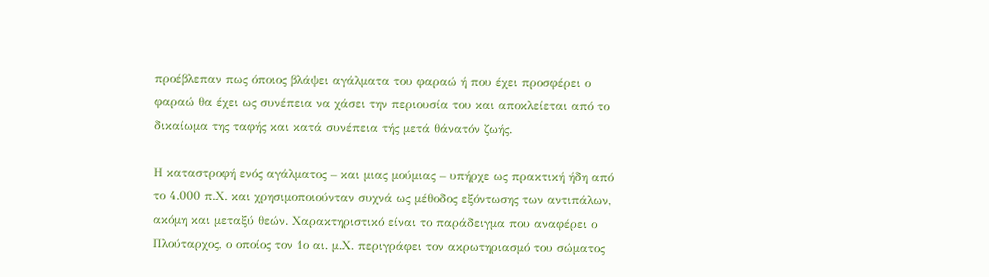προέβλεπαν πως όποιος βλάψει αγάλματα του φαραώ ή που έχει προσφέρει ο φαραώ θα έχει ως συνέπεια να χάσει την περιουσία του και αποκλείεται από το δικαίωμα της ταφής και κατά συνέπεια τής μετά θάνατόν ζωής.

Η καταστροφή ενός αγάλματος – και μιας μούμιας – υπήρχε ως πρακτική ήδη από το 4.000 π.Χ. και χρησιμοποιούνταν συχνά ως μέθοδος εξόντωσης των αντιπάλων, ακόμη και μεταξύ θεών. Χαρακτηριστικό είναι το παράδειγμα που αναφέρει ο Πλούταρχος, ο οποίος τον 1ο αι. μ.Χ. περιγράφει τον ακρωτηριασμό του σώματος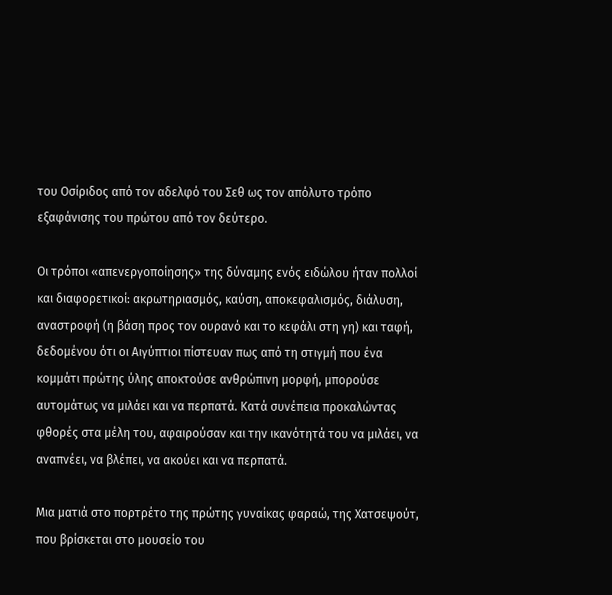του Οσίριδος από τον αδελφό του Σεθ ως τον απόλυτο τρόπο εξαφάνισης του πρώτου από τον δεύτερο.

Οι τρόποι «απενεργοποίησης» της δύναμης ενός ειδώλου ήταν πολλοί και διαφορετικοί: ακρωτηριασμός, καύση, αποκεφαλισμός, διάλυση, αναστροφή (η βάση προς τον ουρανό και το κεφάλι στη γη) και ταφή, δεδομένου ότι οι Αιγύπτιοι πίστευαν πως από τη στιγμή που ένα κομμάτι πρώτης ύλης αποκτούσε ανθρώπινη μορφή, μπορούσε αυτομάτως να μιλάει και να περπατά. Κατά συνέπεια προκαλώντας φθορές στα μέλη του, αφαιρούσαν και την ικανότητά του να μιλάει, να αναπνέει, να βλέπει, να ακούει και να περπατά.

Μια ματιά στο πορτρέτο της πρώτης γυναίκας φαραώ, της Χατσεψούτ, που βρίσκεται στο μουσείο του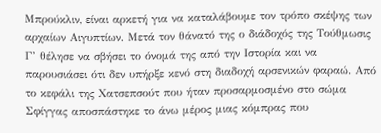Μπρούκλιν, είναι αρκετή για να καταλάβουμε τον τρόπο σκέψης των αρχαίων Αιγυπτίων. Μετά τον θάνατό της ο διάδοχός της Τούθμωσις Γ’ θέλησε να σβήσει το όνομά της από την Ιστορία και να παρουσιάσει ότι δεν υπήρξε κενό στη διαδοχή αρσενικών φαραώ. Από το κεφάλι της Χατσεπσούτ που ήταν προσαρμοσμένο στο σώμα Σφίγγας αποσπάστηκε το άνω μέρος μιας κόμπρας που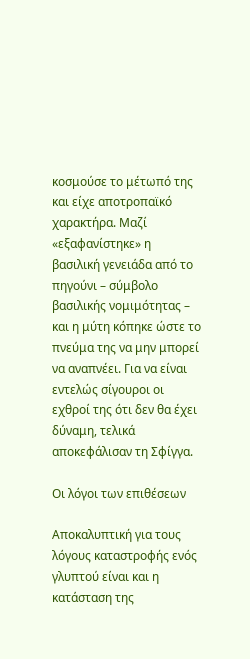κοσμούσε το μέτωπό της και είχε αποτροπαϊκό χαρακτήρα. Μαζί «εξαφανίστηκε» η βασιλική γενειάδα από το πηγούνι – σύμβολο βασιλικής νομιμότητας – και η μύτη κόπηκε ώστε το πνεύμα της να μην μπορεί να αναπνέει. Για να είναι εντελώς σίγουροι οι εχθροί της ότι δεν θα έχει δύναμη, τελικά αποκεφάλισαν τη Σφίγγα.

Οι λόγοι των επιθέσεων

Αποκαλυπτική για τους λόγους καταστροφής ενός γλυπτού είναι και η κατάσταση της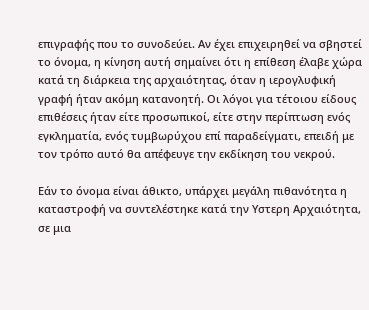επιγραφής που το συνοδεύει. Αν έχει επιχειρηθεί να σβηστεί το όνομα, η κίνηση αυτή σημαίνει ότι η επίθεση έλαβε χώρα κατά τη διάρκεια της αρχαιότητας, όταν η ιερογλυφική γραφή ήταν ακόμη κατανοητή. Οι λόγοι για τέτοιου είδους επιθέσεις ήταν είτε προσωπικοί, είτε στην περίπτωση ενός εγκληματία, ενός τυμβωρύχου επί παραδείγματι, επειδή με τον τρόπο αυτό θα απέφευγε την εκδίκηση του νεκρού.

Εάν το όνομα είναι άθικτο, υπάρχει μεγάλη πιθανότητα η καταστροφή να συντελέστηκε κατά την Yστερη Αρχαιότητα, σε μια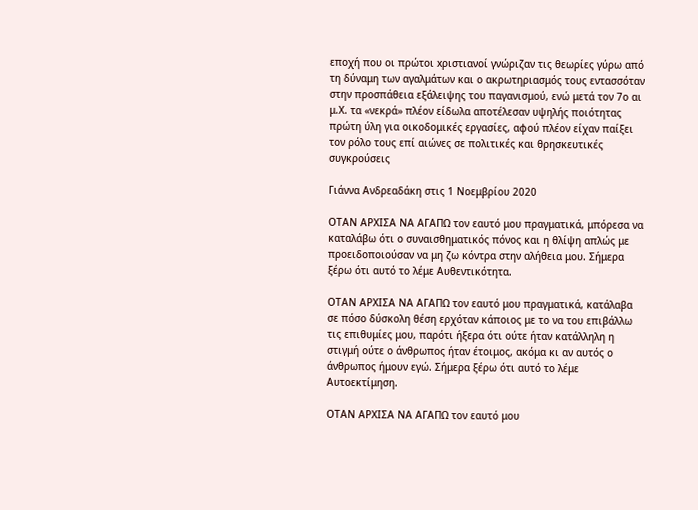εποχή που οι πρώτοι xριστιανοί γνώριζαν τις θεωρίες γύρω από τη δύναμη των αγαλμάτων και ο ακρωτηριασμός τους εντασσόταν στην προσπάθεια εξάλειψης του παγανισμού, ενώ μετά τον 7ο αι μ.Χ. τα «νεκρά» πλέον είδωλα αποτέλεσαν υψηλής ποιότητας πρώτη ύλη για οικοδομικές εργασίες, αφού πλέον είχαν παίξει τον ρόλο τους επί αιώνες σε πολιτικές και θρησκευτικές συγκρούσεις

Γιάννα Ανδρεαδάκη στις 1 Νοεμβρίου 2020

OΤΑΝ ΑΡΧΙΣΑ ΝΑ ΑΓΑΠΩ τον εαυτό μου πραγματικά, μπόρεσα να καταλάβω ότι ο συναισθηματικός πόνος και η θλίψη απλώς με προειδοποιούσαν να μη ζω κόντρα στην αλήθεια μου. Σήμερα ξέρω ότι αυτό το λέμε Αυθεντικότητα.

OΤΑΝ ΑΡΧΙΣΑ ΝΑ ΑΓΑΠΩ τον εαυτό μου πραγματικά, κατάλαβα σε πόσο δύσκολη θέση ερχόταν κάποιος με το να του επιβάλλω τις επιθυμίες μου, παρότι ήξερα ότι ούτε ήταν κατάλληλη η στιγμή ούτε ο άνθρωπος ήταν έτοιμος, ακόμα κι αν αυτός ο άνθρωπος ήμουν εγώ. Σήμερα ξέρω ότι αυτό το λέμε Αυτοεκτίμηση.

OΤΑΝ ΑΡΧΙΣΑ ΝΑ ΑΓΑΠΩ τον εαυτό μου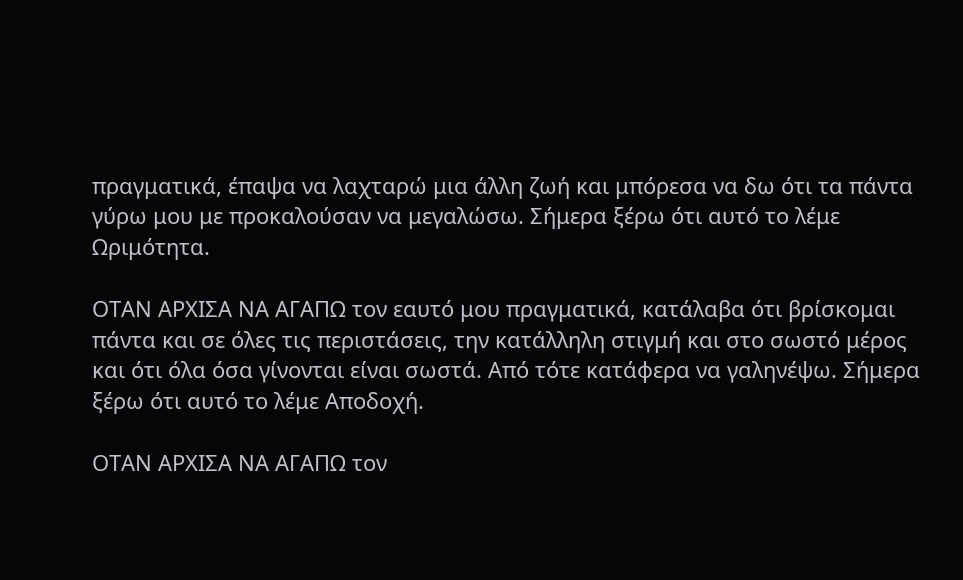πραγματικά, έπαψα να λαχταρώ μια άλλη ζωή και μπόρεσα να δω ότι τα πάντα γύρω μου με προκαλούσαν να μεγαλώσω. Σήμερα ξέρω ότι αυτό το λέμε Ωριμότητα.

OTΑΝ ΑΡΧΙΣΑ ΝΑ ΑΓΑΠΩ τον εαυτό μου πραγματικά, κατάλαβα ότι βρίσκομαι πάντα και σε όλες τις περιστάσεις, την κατάλληλη στιγμή και στο σωστό μέρος και ότι όλα όσα γίνονται είναι σωστά. Από τότε κατάφερα να γαληνέψω. Σήμερα ξέρω ότι αυτό το λέμε Αποδοχή.

ΟΤΑΝ ΑΡΧΙΣΑ ΝΑ ΑΓΑΠΩ τον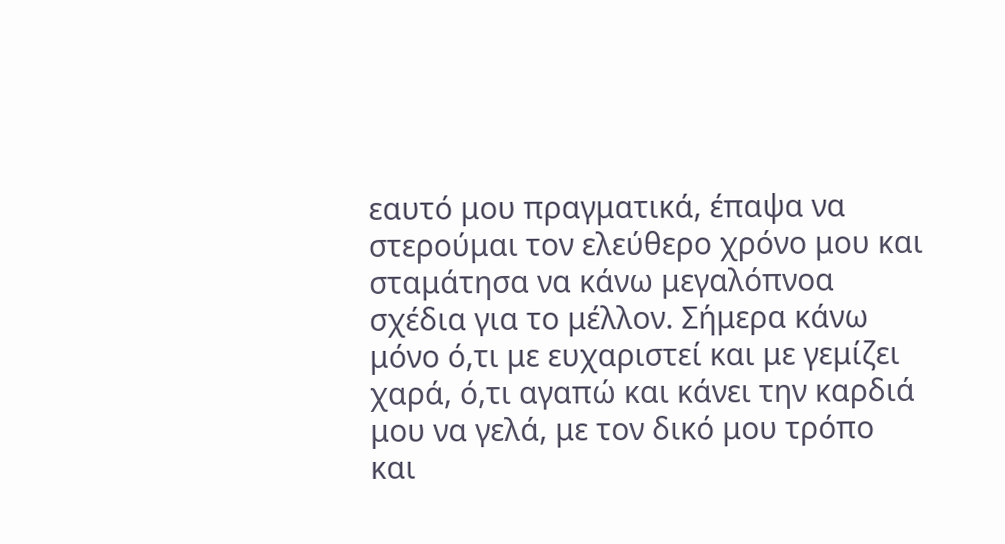εαυτό μου πραγματικά, έπαψα να στερούμαι τον ελεύθερο χρόνο μου και σταμάτησα να κάνω μεγαλόπνοα σχέδια για το μέλλον. Σήμερα κάνω μόνο ό,τι με ευχαριστεί και με γεμίζει χαρά, ό,τι αγαπώ και κάνει την καρδιά μου να γελά, με τον δικό μου τρόπο και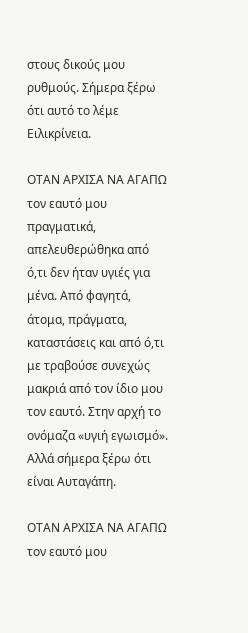στους δικούς μου ρυθμούς. Σήμερα ξέρω ότι αυτό το λέμε Ειλικρίνεια.

OΤΑΝ ΑΡΧΙΣΑ ΝΑ ΑΓΑΠΩ τον εαυτό μου πραγματικά, απελευθερώθηκα από ό,τι δεν ήταν υγιές για μένα. Από φαγητά, άτομα, πράγματα, καταστάσεις και από ό,τι με τραβούσε συνεχώς μακριά από τον ίδιο μου τον εαυτό. Στην αρχή το ονόμαζα «υγιή εγωισμό». Αλλά σήμερα ξέρω ότι είναι Αυταγάπη.

ΟΤΑΝ ΑΡΧΙΣΑ ΝΑ ΑΓΑΠΩ τον εαυτό μου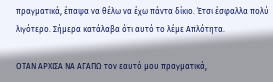πραγματικά, έπαψα να θέλω να έχω πάντα δίκιο. Έτσι έσφαλλα πολύ λιγότερο. Σήμερα κατάλαβα ότι αυτό το λέμε Απλότητα.

OΤΑΝ ΑΡΧΙΣΑ ΝΑ ΑΓΑΠΩ τον εαυτό μου πραγματικά,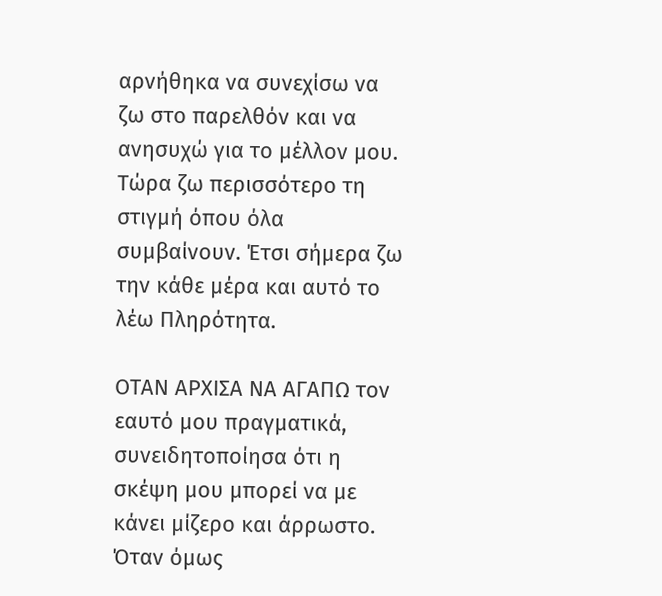αρνήθηκα να συνεχίσω να ζω στο παρελθόν και να ανησυχώ για το μέλλον μου. Τώρα ζω περισσότερο τη στιγμή όπου όλα συμβαίνουν. Έτσι σήμερα ζω την κάθε μέρα και αυτό το λέω Πληρότητα.

OΤΑΝ ΑΡΧΙΣΑ ΝΑ ΑΓΑΠΩ τον εαυτό μου πραγματικά, συνειδητοποίησα ότι η σκέψη μου μπορεί να με κάνει μίζερο και άρρωστο. Όταν όμως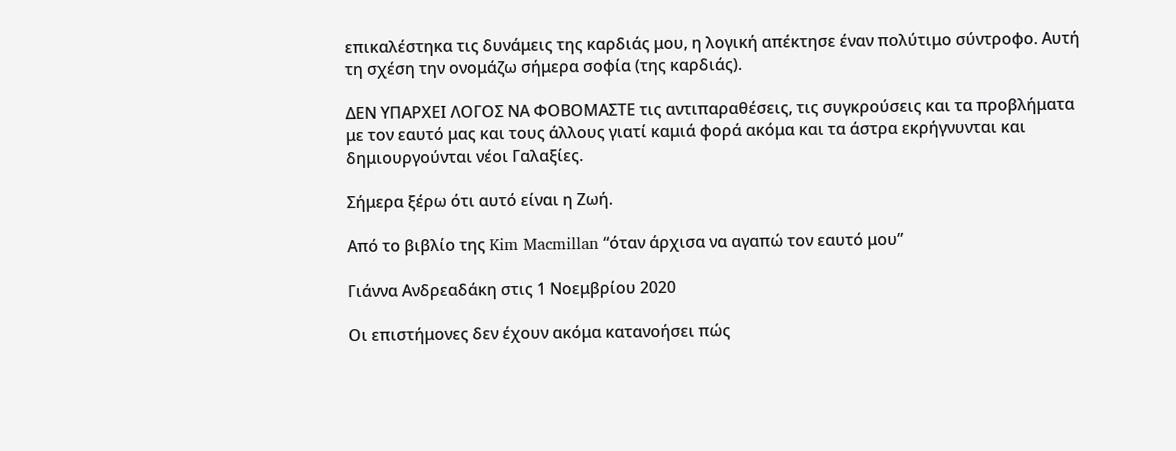επικαλέστηκα τις δυνάμεις της καρδιάς μου, η λογική απέκτησε έναν πολύτιμο σύντροφο. Αυτή τη σχέση την ονομάζω σήμερα σοφία (της καρδιάς).

ΔΕΝ ΥΠΑΡΧΕΙ ΛΟΓΟΣ ΝΑ ΦΟΒΟΜΑΣΤΕ τις αντιπαραθέσεις, τις συγκρούσεις και τα προβλήματα με τον εαυτό μας και τους άλλους γιατί καμιά φορά ακόμα και τα άστρα εκρήγνυνται και δημιουργούνται νέοι Γαλαξίες.

Σήμερα ξέρω ότι αυτό είναι η Ζωή.

Από το βιβλίο της Kim Macmillan “όταν άρχισα να αγαπώ τον εαυτό μου”

Γιάννα Ανδρεαδάκη στις 1 Νοεμβρίου 2020

Οι επιστήμονες δεν έχουν ακόμα κατανοήσει πώς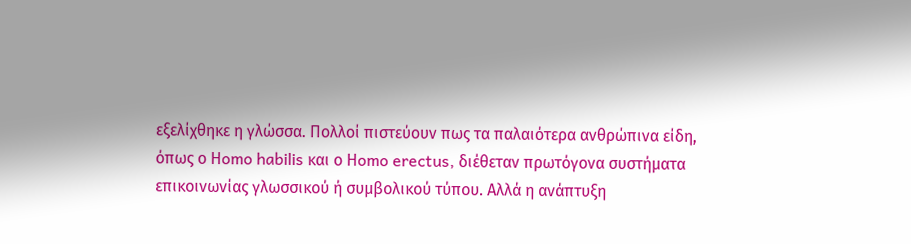εξελίχθηκε η γλώσσα. Πολλοί πιστεύουν πως τα παλαιότερα ανθρώπινα είδη, όπως ο Ηomo habilis και ο Ηomo erectus, διέθεταν πρωτόγονα συστήματα επικοινωνίας γλωσσικού ή συμβολικού τύπου. Αλλά η ανάπτυξη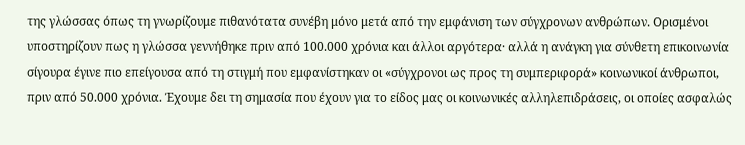της γλώσσας όπως τη γνωρίζουμε πιθανότατα συνέβη μόνο μετά από την εμφάνιση των σύγχρονων ανθρώπων. Ορισμένοι υποστηρίζουν πως η γλώσσα γεννήθηκε πριν από 100.000 χρόνια και άλλοι αργότερα· αλλά η ανάγκη για σύνθετη επικοινωνία σίγουρα έγινε πιο επείγουσα από τη στιγμή που εμφανίστηκαν οι «σύγχρονοι ως προς τη συμπεριφορά» κοινωνικοί άνθρωποι, πριν από 50.000 χρόνια. Έχουμε δει τη σημασία που έχουν για το είδος μας οι κοινωνικές αλληλεπιδράσεις, οι οποίες ασφαλώς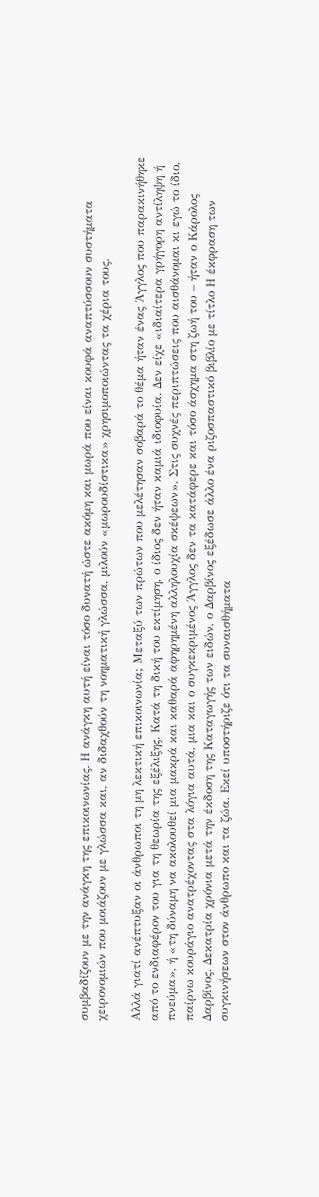συμβαδίζουν με την ανάγκη της επικοινωνίας. Η ανάγκη αυτή είναι τόσο δυνατή ώστε ακόμη και μωρά που είναι κουφά αναπτύσσουν συστήματα χειρονομιών που μοιάζουν με γλώσσα και, αν διδαχθούν τη νοηματική γλώσσα, μιλούν «μωρουδίστικα» χρησιμοποιώντας τα χέρια τους.

Αλλά γιατί ανέπτυξαν οι άνθρωποι τη μη λεκτική επικοινωνία; Μεταξύ των πρώτων που μελέτησαν σοβαρά το θέμα ήταν ένας Άγγλος που παρακινήθηκε από το ενδιαφέρον του για τη θεωρία της εξέλιξης. Κατά τη δική του εκτίμηση, ο ίδιος δεν ήταν καμιά ιδιοφυία. Δεν είχε «ιδιαίτερα γρήγορη αντίληψη ή πνεύμα», ή «τη δύναμη να ακολουθεί μια μακρά και καθαρά αφηρημένη αλληλουχία σκέψεων». Στις συχνές περιπτώσεις που αισθάνομαι κι εγώ το ίδιο, παίρνω κουράγιο ανατρέχοντας στα λόγια αυτά, μια και ο συγκεκριμένος Άγγλος δεν τα κατάφερε και τόσο άσχημα στη ζωή του – ήταν ο Κάρολος Δαρβίνος. Δεκατρία χρόνια μετά την έκδοση της Καταγωγής των ειδών, ο Δαρβίνος εξέδωσε άλλο ένα ριζοσπαστικό βιβλίο με τίτλο Η έκφραση των συγκινήσεων στον άνθρωπο και τα ζώα. Εκεί υποστήριζε ότι τα συναισθήματα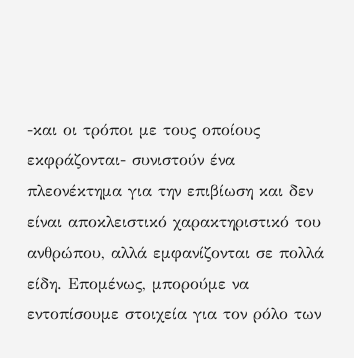-και οι τρόποι με τους οποίους εκφράζονται- συνιστούν ένα πλεονέκτημα για την επιβίωση και δεν είναι αποκλειστικό χαρακτηριστικό του ανθρώπου, αλλά εμφανίζονται σε πολλά είδη. Επομένως, μπορούμε να εντοπίσουμε στοιχεία για τον ρόλο των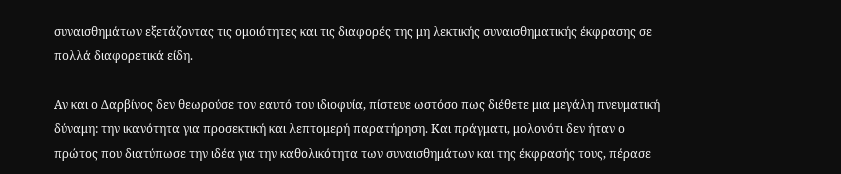συναισθημάτων εξετάζοντας τις ομοιότητες και τις διαφορές της μη λεκτικής συναισθηματικής έκφρασης σε πολλά διαφορετικά είδη.

Αν και ο Δαρβίνος δεν θεωρούσε τον εαυτό του ιδιοφυία, πίστευε ωστόσο πως διέθετε μια μεγάλη πνευματική δύναμη: την ικανότητα για προσεκτική και λεπτομερή παρατήρηση. Και πράγματι, μολονότι δεν ήταν ο πρώτος που διατύπωσε την ιδέα για την καθολικότητα των συναισθημάτων και της έκφρασής τους, πέρασε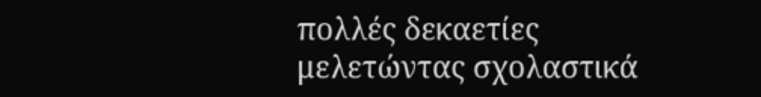πολλές δεκαετίες μελετώντας σχολαστικά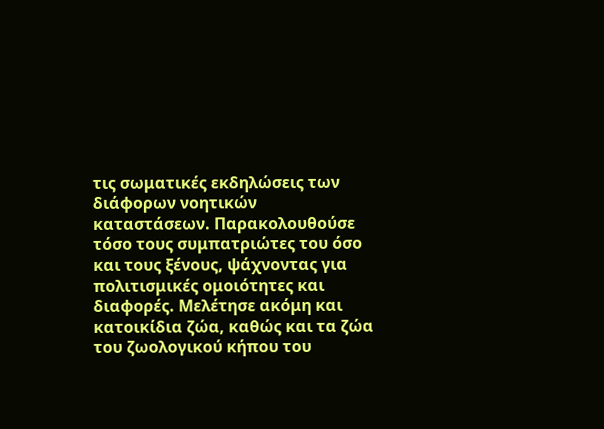τις σωματικές εκδηλώσεις των διάφορων νοητικών καταστάσεων. Παρακολουθούσε τόσο τους συμπατριώτες του όσο και τους ξένους, ψάχνοντας για πολιτισμικές ομοιότητες και διαφορές. Μελέτησε ακόμη και κατοικίδια ζώα, καθώς και τα ζώα του ζωολογικού κήπου του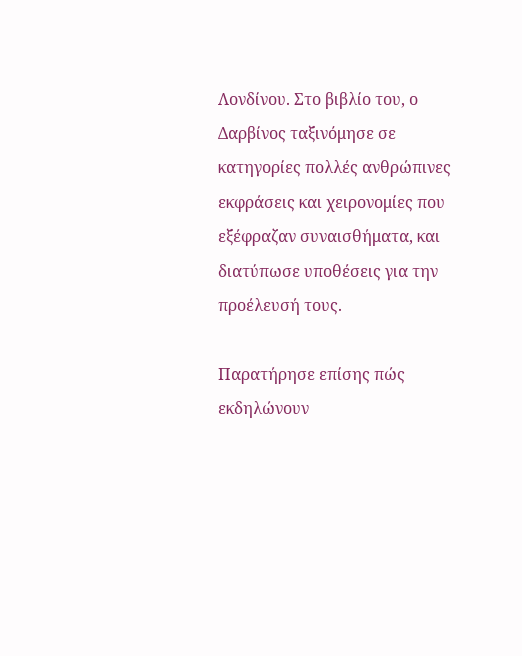Λονδίνου. Στο βιβλίο του, ο Δαρβίνος ταξινόμησε σε κατηγορίες πολλές ανθρώπινες εκφράσεις και χειρονομίες που εξέφραζαν συναισθήματα, και διατύπωσε υποθέσεις για την προέλευσή τους.

Παρατήρησε επίσης πώς εκδηλώνουν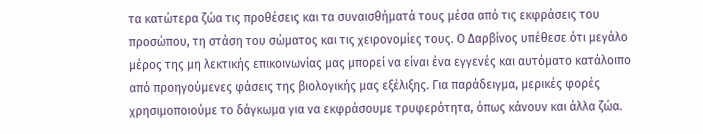τα κατώτερα ζώα τις προθέσεις και τα συναισθήματά τους μέσα από τις εκφράσεις του προσώπου, τη στάση του σώματος και τις χειρονομίες τους. Ο Δαρβίνος υπέθεσε ότι μεγάλο μέρος της μη λεκτικής επικοινωνίας μας μπορεί να είναι ένα εγγενές και αυτόματο κατάλοιπο από προηγούμενες φάσεις της βιολογικής μας εξέλιξης. Για παράδειγμα, μερικές φορές χρησιμοποιούμε το δάγκωμα για να εκφράσουμε τρυφερότητα, όπως κάνουν και άλλα ζώα.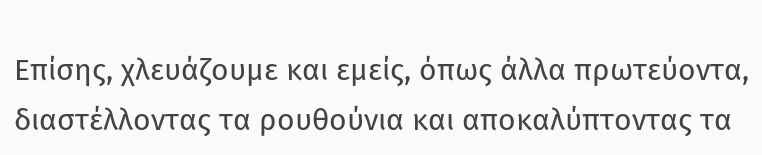Επίσης, χλευάζουμε και εμείς, όπως άλλα πρωτεύοντα, διαστέλλοντας τα ρουθούνια και αποκαλύπτοντας τα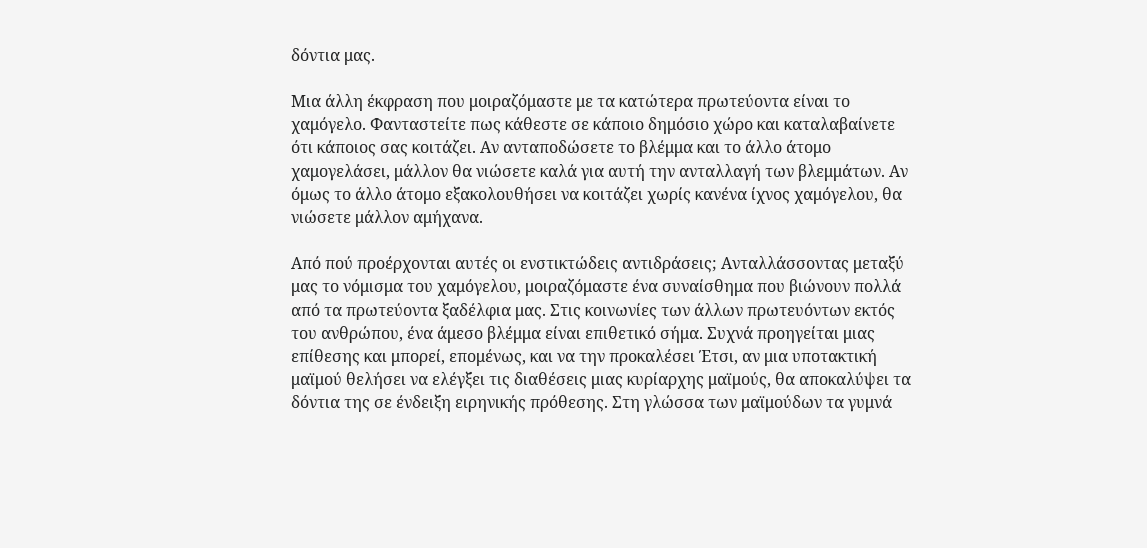δόντια μας.

Μια άλλη έκφραση που μοιραζόμαστε με τα κατώτερα πρωτεύοντα είναι το χαμόγελο. Φανταστείτε πως κάθεστε σε κάποιο δημόσιο χώρο και καταλαβαίνετε ότι κάποιος σας κοιτάζει. Αν ανταποδώσετε το βλέμμα και το άλλο άτομο χαμογελάσει, μάλλον θα νιώσετε καλά για αυτή την ανταλλαγή των βλεμμάτων. Αν όμως το άλλο άτομο εξακολουθήσει να κοιτάζει χωρίς κανένα ίχνος χαμόγελου, θα νιώσετε μάλλον αμήχανα.

Από πού προέρχονται αυτές οι ενστικτώδεις αντιδράσεις; Ανταλλάσσοντας μεταξύ μας το νόμισμα του χαμόγελου, μοιραζόμαστε ένα συναίσθημα που βιώνουν πολλά από τα πρωτεύοντα ξαδέλφια μας. Στις κοινωνίες των άλλων πρωτευόντων εκτός του ανθρώπου, ένα άμεσο βλέμμα είναι επιθετικό σήμα. Συχνά προηγείται μιας επίθεσης και μπορεί, επομένως, και να την προκαλέσει Έτσι, αν μια υποτακτική μαϊμού θελήσει να ελέγξει τις διαθέσεις μιας κυρίαρχης μαϊμούς, θα αποκαλύψει τα δόντια της σε ένδειξη ειρηνικής πρόθεσης. Στη γλώσσα των μαϊμούδων τα γυμνά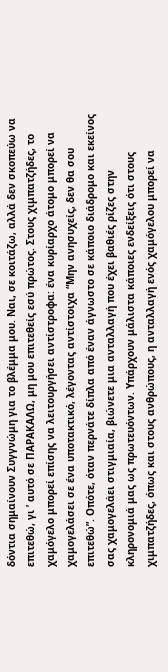δόντια σημαίνουν Συγγνώμη για το βλέμμα μου. Ναι, σε κοιτάζω, αλλά δεν σκοπεύω να επιτεθώ, γι ’ αυτό σε ΠΑΡΑΚΑΛΩ, μη μου επιτεθείς εσύ πρώτος. Στους χιμπατζήδες, το χαμόγελο μπορεί επίσης να λειτουργήσει αντίστροφα: ένα κυρίαρχο άτομο μπορεί να χαμογελάσει σε ένα υποτακτικό, λέγοντας αντίστοιχα “Μην ανησυχείς, δεν θα σου επιτεθώ”. Οπότε, όταν περνάτε δίπλα από έναν άγνωστο σε κάποιο διάδρομο και εκείνος σας χαμογελάει στιγμιαία, βιώνετε μια ανταλλαγή που έχει βαθιές ρίζες στην κληρονομιά μας ως πρωτευόντων. Υπάρχουν μάλιστα κάποιες ενδείξεις ότι στους χιμπατζήδες, όπως και στους ανθρώπους, η ανταλλαγή ενός χαμόγελου μπορεί να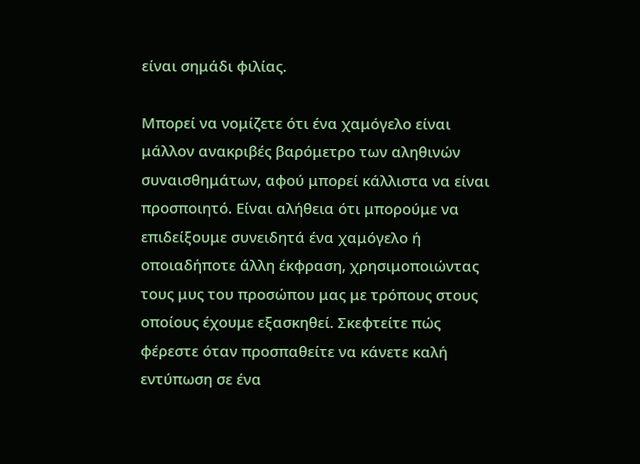είναι σημάδι φιλίας.

Μπορεί να νομίζετε ότι ένα χαμόγελο είναι μάλλον ανακριβές βαρόμετρο των αληθινών συναισθημάτων, αφού μπορεί κάλλιστα να είναι προσποιητό. Είναι αλήθεια ότι μπορούμε να επιδείξουμε συνειδητά ένα χαμόγελο ή οποιαδήποτε άλλη έκφραση, χρησιμοποιώντας τους μυς του προσώπου μας με τρόπους στους οποίους έχουμε εξασκηθεί. Σκεφτείτε πώς φέρεστε όταν προσπαθείτε να κάνετε καλή εντύπωση σε ένα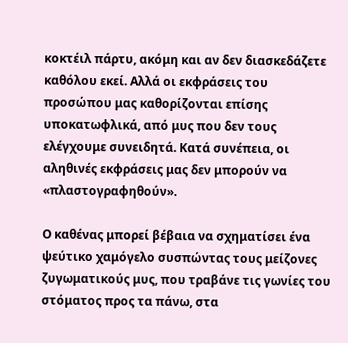κοκτέιλ πάρτυ, ακόμη και αν δεν διασκεδάζετε καθόλου εκεί. Αλλά οι εκφράσεις του προσώπου μας καθορίζονται επίσης υποκατωφλικά, από μυς που δεν τους ελέγχουμε συνειδητά. Κατά συνέπεια, οι αληθινές εκφράσεις μας δεν μπορούν να «πλαστογραφηθούν».

Ο καθένας μπορεί βέβαια να σχηματίσει ένα ψεύτικο χαμόγελο συσπώντας τους μείζονες ζυγωματικούς μυς, που τραβάνε τις γωνίες του στόματος προς τα πάνω, στα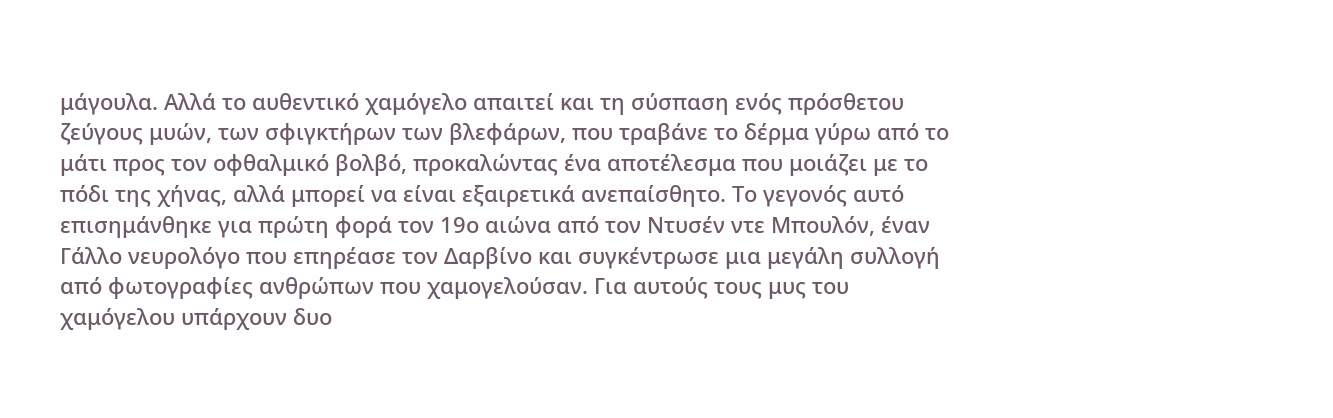μάγουλα. Αλλά το αυθεντικό χαμόγελο απαιτεί και τη σύσπαση ενός πρόσθετου ζεύγους μυών, των σφιγκτήρων των βλεφάρων, που τραβάνε το δέρμα γύρω από το μάτι προς τον οφθαλμικό βολβό, προκαλώντας ένα αποτέλεσμα που μοιάζει με το πόδι της χήνας, αλλά μπορεί να είναι εξαιρετικά ανεπαίσθητο. Το γεγονός αυτό επισημάνθηκε για πρώτη φορά τον 19ο αιώνα από τον Ντυσέν ντε Μπουλόν, έναν Γάλλο νευρολόγο που επηρέασε τον Δαρβίνο και συγκέντρωσε μια μεγάλη συλλογή από φωτογραφίες ανθρώπων που χαμογελούσαν. Για αυτούς τους μυς του χαμόγελου υπάρχουν δυο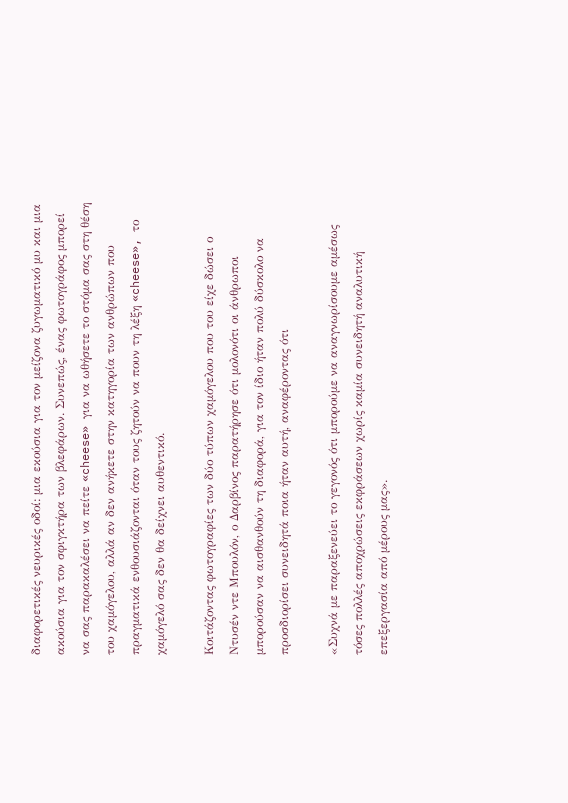διαφορετικές νευρικές οδοί: μια εκούσια για τον μείζονα ζυγωματικό μυ και μια ακούσια για τον σφιγκτήρα των βλεφάρων. Συνεπώς, ένας φωτογράφος μπορεί να σας παρακαλέσει να πείτε «cheese» για να ωθήσετε το στόμα σας στη θέση του χαμόγελου, αλλά αν δεν ανήκετε στην κατηγορία των ανθρώπων που πραγματικά ενθουσιάζονται όταν τους ζητούν να πουν τη λέξη «cheese», το χαμόγελό σας δεν θα δείχνει αυθεντικό.

Κοιτάζοντας φωτογραφίες των δύο τύπων χαμόγελου που του είχε δώσει ο Ντυσέν ντε Μπουλόν, ο Δαρβίνος παρατήρησε ότι μολονότι οι άνθρωποι μπορούσαν να αισθανθούν τη διαφορά, για τον ίδιο ήταν πολύ δύσκολο να προσδιορίσει συνειδητά ποια ήταν αυτή, αναφέροντας ότι

«Συχνά με παραξενεύει το γεγονός ότι μπορούμε να αναγνωρίσουμε αμέσως τόσες πολλές αποχρώσεις εκφράσεων χωρίς καμία συνειδητή αναλυτική επεξεργασία από μέρους μας».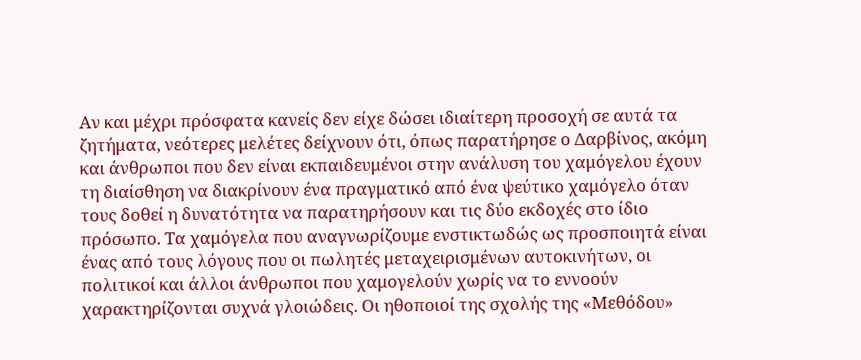Αν και μέχρι πρόσφατα κανείς δεν είχε δώσει ιδιαίτερη προσοχή σε αυτά τα ζητήματα, νεότερες μελέτες δείχνουν ότι, όπως παρατήρησε ο Δαρβίνος, ακόμη και άνθρωποι που δεν είναι εκπαιδευμένοι στην ανάλυση του χαμόγελου έχουν τη διαίσθηση να διακρίνουν ένα πραγματικό από ένα ψεύτικο χαμόγελο όταν τους δοθεί η δυνατότητα να παρατηρήσουν και τις δύο εκδοχές στο ίδιο πρόσωπο. Τα χαμόγελα που αναγνωρίζουμε ενστικτωδώς ως προσποιητά είναι ένας από τους λόγους που οι πωλητές μεταχειρισμένων αυτοκινήτων, οι πολιτικοί και άλλοι άνθρωποι που χαμογελούν χωρίς να το εννοούν χαρακτηρίζονται συχνά γλοιώδεις. Οι ηθοποιοί της σχολής της «Μεθόδου»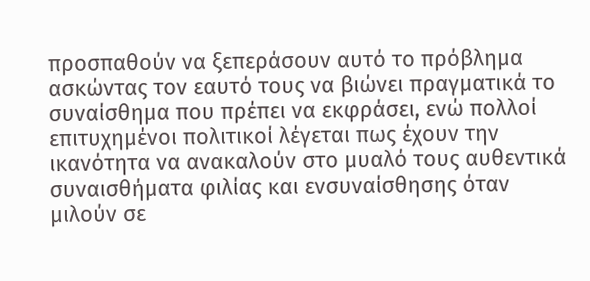προσπαθούν να ξεπεράσουν αυτό το πρόβλημα ασκώντας τον εαυτό τους να βιώνει πραγματικά το συναίσθημα που πρέπει να εκφράσει, ενώ πολλοί επιτυχημένοι πολιτικοί λέγεται πως έχουν την ικανότητα να ανακαλούν στο μυαλό τους αυθεντικά συναισθήματα φιλίας και ενσυναίσθησης όταν μιλούν σε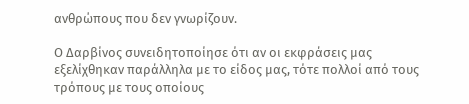ανθρώπους που δεν γνωρίζουν.

Ο Δαρβίνος συνειδητοποίησε ότι αν οι εκφράσεις μας εξελίχθηκαν παράλληλα με το είδος μας, τότε πολλοί από τους τρόπους με τους οποίους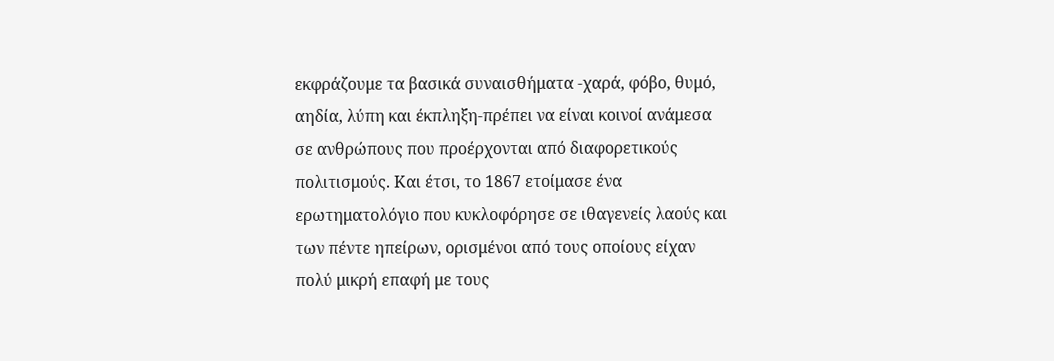εκφράζουμε τα βασικά συναισθήματα -χαρά, φόβο, θυμό, αηδία, λύπη και έκπληξη-πρέπει να είναι κοινοί ανάμεσα σε ανθρώπους που προέρχονται από διαφορετικούς πολιτισμούς. Και έτσι, το 1867 ετοίμασε ένα ερωτηματολόγιο που κυκλοφόρησε σε ιθαγενείς λαούς και των πέντε ηπείρων, ορισμένοι από τους οποίους είχαν πολύ μικρή επαφή με τους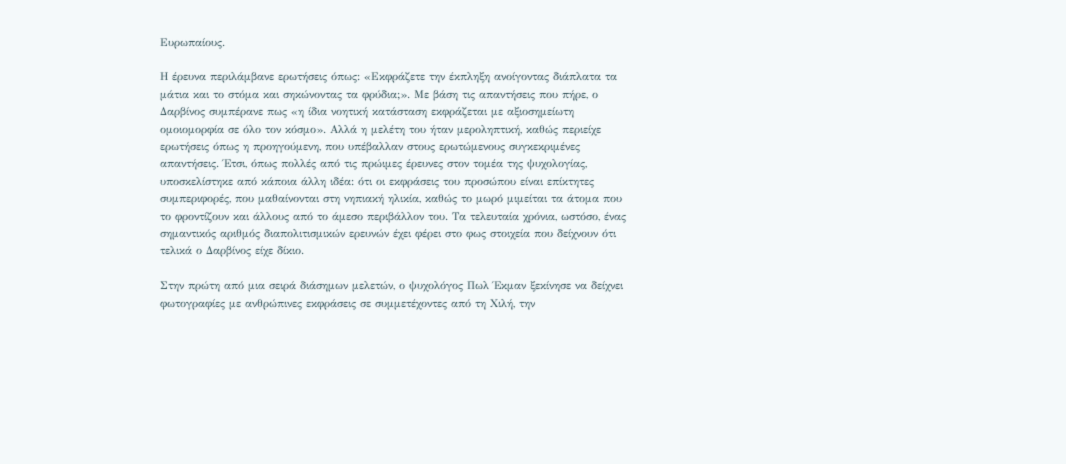Ευρωπαίους.

Η έρευνα περιλάμβανε ερωτήσεις όπως: «Εκφράζετε την έκπληξη ανοίγοντας διάπλατα τα μάτια και το στόμα και σηκώνοντας τα φρύδια;». Με βάση τις απαντήσεις που πήρε, ο Δαρβίνος συμπέρανε πως «η ίδια νοητική κατάσταση εκφράζεται με αξιοσημείωτη ομοιομορφία σε όλο τον κόσμο». Αλλά η μελέτη του ήταν μεροληπτική, καθώς περιείχε ερωτήσεις όπως η προηγούμενη, που υπέβαλλαν στους ερωτώμενους συγκεκριμένες απαντήσεις. Έτσι, όπως πολλές από τις πρώιμες έρευνες στον τομέα της ψυχολογίας, υποσκελίστηκε από κάποια άλλη ιδέα: ότι οι εκφράσεις του προσώπου είναι επίκτητες συμπεριφορές, που μαθαίνονται στη νηπιακή ηλικία, καθώς το μωρό μιμείται τα άτομα που το φροντίζουν και άλλους από το άμεσο περιβάλλον του. Τα τελευταία χρόνια, ωστόσο, ένας σημαντικός αριθμός διαπολιτισμικών ερευνών έχει φέρει στο φως στοιχεία που δείχνουν ότι τελικά ο Δαρβίνος είχε δίκιο.

Στην πρώτη από μια σειρά διάσημων μελετών, ο ψυχολόγος Πωλ Έκμαν ξεκίνησε να δείχνει φωτογραφίες με ανθρώπινες εκφράσεις σε συμμετέχοντες από τη Χιλή, την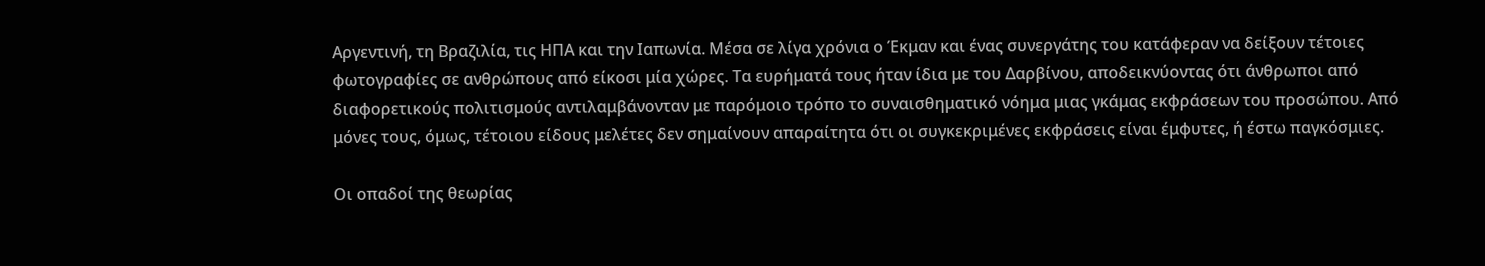Αργεντινή, τη Βραζιλία, τις ΗΠΑ και την Ιαπωνία. Μέσα σε λίγα χρόνια ο Έκμαν και ένας συνεργάτης του κατάφεραν να δείξουν τέτοιες φωτογραφίες σε ανθρώπους από είκοσι μία χώρες. Τα ευρήματά τους ήταν ίδια με του Δαρβίνου, αποδεικνύοντας ότι άνθρωποι από διαφορετικούς πολιτισμούς αντιλαμβάνονταν με παρόμοιο τρόπο το συναισθηματικό νόημα μιας γκάμας εκφράσεων του προσώπου. Από μόνες τους, όμως, τέτοιου είδους μελέτες δεν σημαίνουν απαραίτητα ότι οι συγκεκριμένες εκφράσεις είναι έμφυτες, ή έστω παγκόσμιες.

Οι οπαδοί της θεωρίας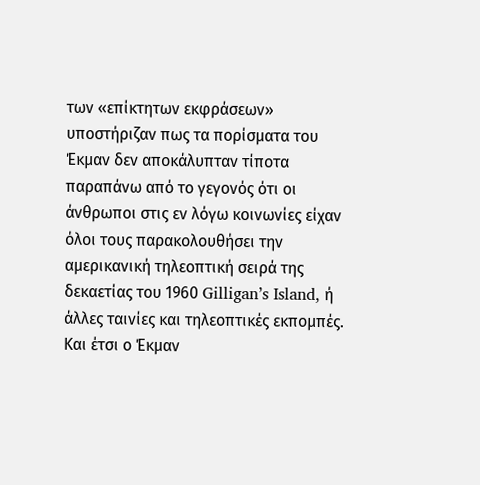των «επίκτητων εκφράσεων» υποστήριζαν πως τα πορίσματα του Έκμαν δεν αποκάλυπταν τίποτα παραπάνω από το γεγονός ότι οι άνθρωποι στις εν λόγω κοινωνίες είχαν όλοι τους παρακολουθήσει την αμερικανική τηλεοπτική σειρά της δεκαετίας του 1960 Gilligan’s Island, ή άλλες ταινίες και τηλεοπτικές εκπομπές. Και έτσι ο Έκμαν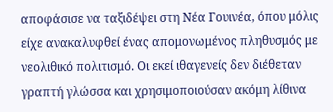αποφάσισε να ταξιδέψει στη Νέα Γουινέα, όπου μόλις είχε ανακαλυφθεί ένας απομονωμένος πληθυσμός με νεολιθικό πολιτισμό. Οι εκεί ιθαγενείς δεν διέθεταν γραπτή γλώσσα και χρησιμοποιούσαν ακόμη λίθινα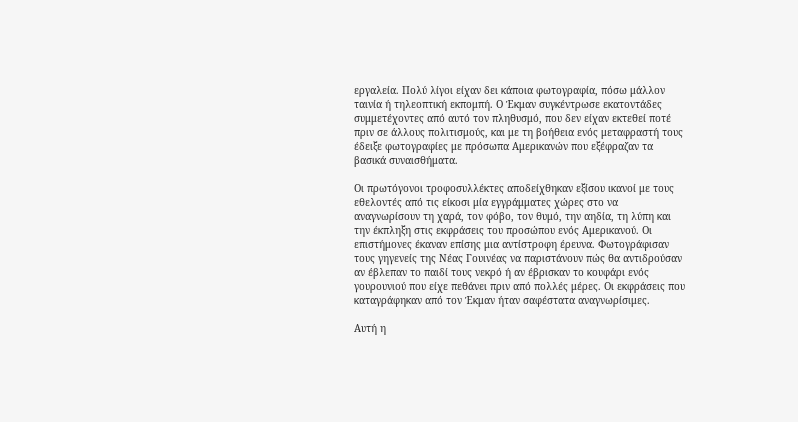εργαλεία. Πολύ λίγοι είχαν δει κάποια φωτογραφία, πόσω μάλλον ταινία ή τηλεοπτική εκπομπή. Ο Έκμαν συγκέντρωσε εκατοντάδες συμμετέχοντες από αυτό τον πληθυσμό, που δεν είχαν εκτεθεί ποτέ πριν σε άλλους πολιτισμούς, και με τη βοήθεια ενός μεταφραστή τους έδειξε φωτογραφίες με πρόσωπα Αμερικανών που εξέφραζαν τα βασικά συναισθήματα.

Οι πρωτόγονοι τροφοσυλλέκτες αποδείχθηκαν εξίσου ικανοί με τους εθελοντές από τις είκοσι μία εγγράμματες χώρες στο να αναγνωρίσουν τη χαρά, τον φόβο, τον θυμό, την αηδία, τη λύπη και την έκπληξη στις εκφράσεις του προσώπου ενός Αμερικανού. Οι επιστήμονες έκαναν επίσης μια αντίστροφη έρευνα. Φωτογράφισαν τους γηγενείς της Νέας Γουινέας να παριστάνουν πώς θα αντιδρούσαν αν έβλεπαν το παιδί τους νεκρό ή αν έβρισκαν το κουφάρι ενός γουρουνιού που είχε πεθάνει πριν από πολλές μέρες. Οι εκφράσεις που καταγράφηκαν από τον Έκμαν ήταν σαφέστατα αναγνωρίσιμες.

Αυτή η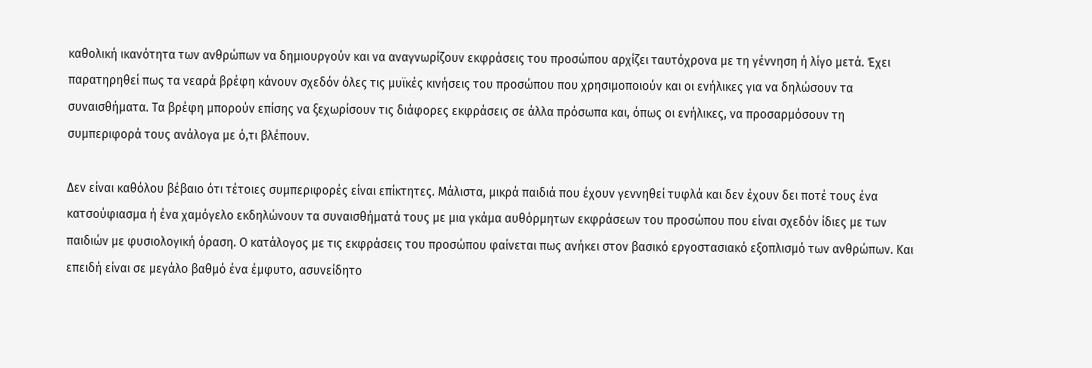καθολική ικανότητα των ανθρώπων να δημιουργούν και να αναγνωρίζουν εκφράσεις του προσώπου αρχίζει ταυτόχρονα με τη γέννηση ή λίγο μετά. Έχει παρατηρηθεί πως τα νεαρά βρέφη κάνουν σχεδόν όλες τις μυϊκές κινήσεις του προσώπου που χρησιμοποιούν και οι ενήλικες για να δηλώσουν τα συναισθήματα. Τα βρέφη μπορούν επίσης να ξεχωρίσουν τις διάφορες εκφράσεις σε άλλα πρόσωπα και, όπως οι ενήλικες, να προσαρμόσουν τη συμπεριφορά τους ανάλογα με ό,τι βλέπουν.

Δεν είναι καθόλου βέβαιο ότι τέτοιες συμπεριφορές είναι επίκτητες. Μάλιστα, μικρά παιδιά που έχουν γεννηθεί τυφλά και δεν έχουν δει ποτέ τους ένα κατσούφιασμα ή ένα χαμόγελο εκδηλώνουν τα συναισθήματά τους με μια γκάμα αυθόρμητων εκφράσεων του προσώπου που είναι σχεδόν ίδιες με των παιδιών με φυσιολογική όραση. Ο κατάλογος με τις εκφράσεις του προσώπου φαίνεται πως ανήκει στον βασικό εργοστασιακό εξοπλισμό των ανθρώπων. Και επειδή είναι σε μεγάλο βαθμό ένα έμφυτο, ασυνείδητο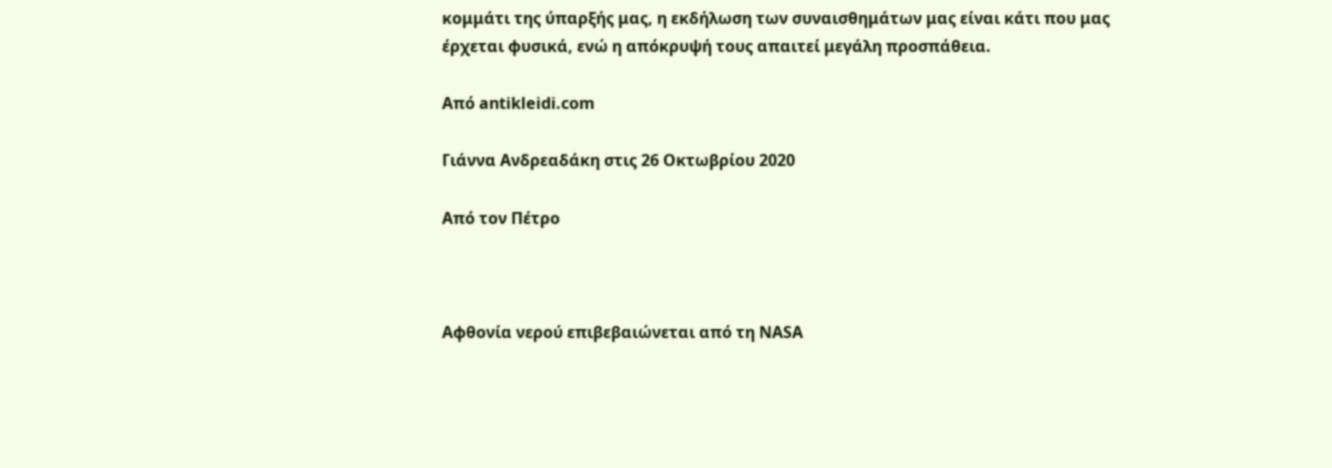κομμάτι της ύπαρξής μας, η εκδήλωση των συναισθημάτων μας είναι κάτι που μας έρχεται φυσικά, ενώ η απόκρυψή τους απαιτεί μεγάλη προσπάθεια.

Aπό antikleidi.com

Γιάννα Ανδρεαδάκη στις 26 Οκτωβρίου 2020

Από τον Πέτρο



Αφθονία νερού επιβεβαιώνεται από τη NASA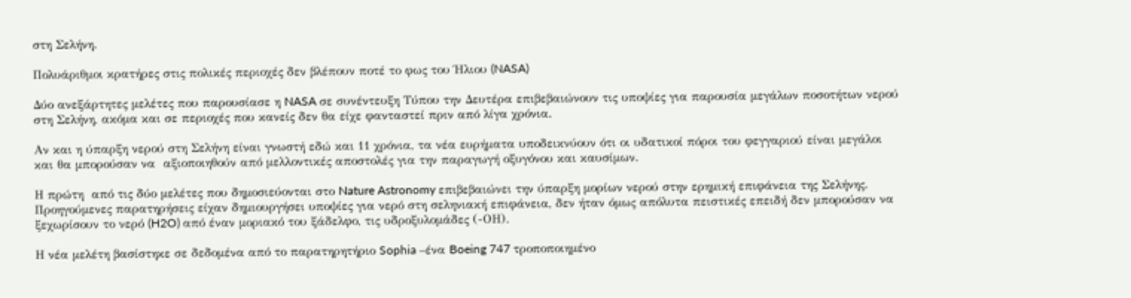στη Σελήνη.

Πολυάριθμοι κρατήρες στις πολικές περιοχές δεν βλέπουν ποτέ το φως του Ήλιου (NASA)

Δύο ανεξάρτητες μελέτες που παρουσίασε η NASA σε συνέντευξη Τύπου την Δευτέρα επιβεβαιώνουν τις υποψίες για παρουσία μεγάλων ποσοτήτων νερού στη Σελήνη, ακόμα και σε περιοχές που κανείς δεν θα είχε φανταστεί πριν από λίγα χρόνια.

Αν και η ύπαρξη νερού στη Σελήνη είναι γνωστή εδώ και 11 χρόνια, τα νέα ευρήματα υποδεικνύουν ότι οι υδατικοί πόροι του φεγγαριού είναι μεγάλοι και θα μπορούσαν να  αξιοποιηθούν από μελλοντικές αποστολές για την παραγωγή οξυγόνου και καυσίμων.

Η πρώτη  από τις δύο μελέτες που δημοσιεύονται στο Nature Astronomy επιβεβαιώνει την ύπαρξη μορίων νερού στην ερημική επιφάνεια της Σελήνης. Προηγούμενες παρατηρήσεις είχαν δημιουργήσει υποψίες για νερό στη σεληνιακή επιφάνεια, δεν ήταν όμως απόλυτα πειστικές επειδή δεν μπορούσαν να ξεχωρίσουν το νερό (H2O) από έναν μοριακό του ξάδελφο, τις υδροξυλομάδες (-ΟΗ).

Η νέα μελέτη βασίστηκε σε δεδομένα από το παρατηρητήριο Sophia –ένα Boeing 747 τροποποιημένο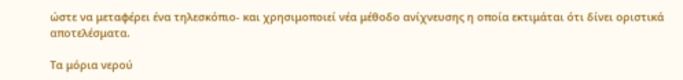ώστε να μεταφέρει ένα τηλεσκόπιο- και χρησιμοποιεί νέα μέθοδο ανίχνευσης η οποία εκτιμάται ότι δίνει οριστικά αποτελέσματα.

Τα μόρια νερού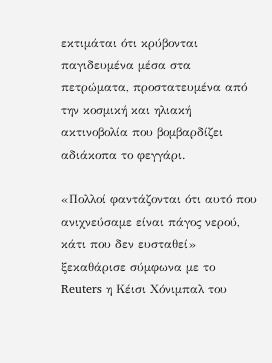εκτιμάται ότι κρύβονται παγιδευμένα μέσα στα πετρώματα, προστατευμένα από την κοσμική και ηλιακή ακτινοβολία που βομβαρδίζει αδιάκοπα το φεγγάρι.

«Πολλοί φαντάζονται ότι αυτό που ανιχνεύσαμε είναι πάγος νερού, κάτι που δεν ευσταθεί» ξεκαθάρισε σύμφωνα με το Reuters η Κέισι Χόνιμπαλ του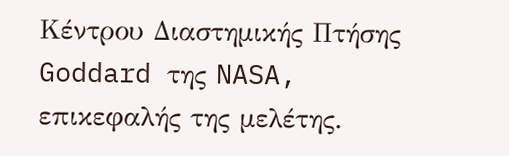Κέντρου Διαστημικής Πτήσης Goddard της NASA, επικεφαλής της μελέτης.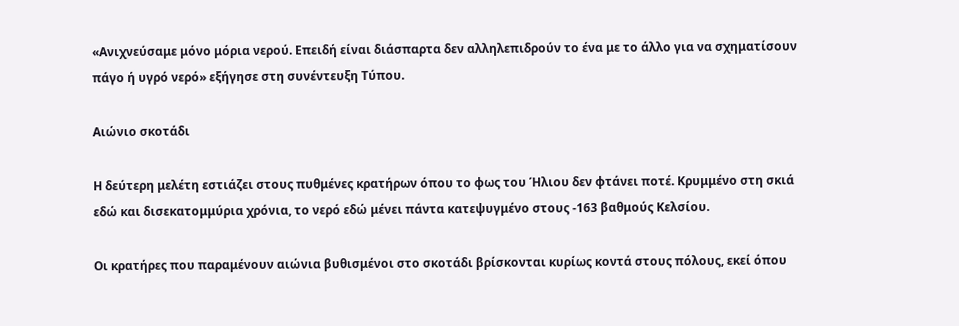«Ανιχνεύσαμε μόνο μόρια νερού. Επειδή είναι διάσπαρτα δεν αλληλεπιδρούν το ένα με το άλλο για να σχηματίσουν πάγο ή υγρό νερό» εξήγησε στη συνέντευξη Τύπου.

Αιώνιο σκοτάδι

Η δεύτερη μελέτη εστιάζει στους πυθμένες κρατήρων όπου το φως του Ήλιου δεν φτάνει ποτέ. Κρυμμένο στη σκιά εδώ και δισεκατομμύρια χρόνια, το νερό εδώ μένει πάντα κατεψυγμένο στους -163 βαθμούς Κελσίου.

Οι κρατήρες που παραμένουν αιώνια βυθισμένοι στο σκοτάδι βρίσκονται κυρίως κοντά στους πόλους, εκεί όπου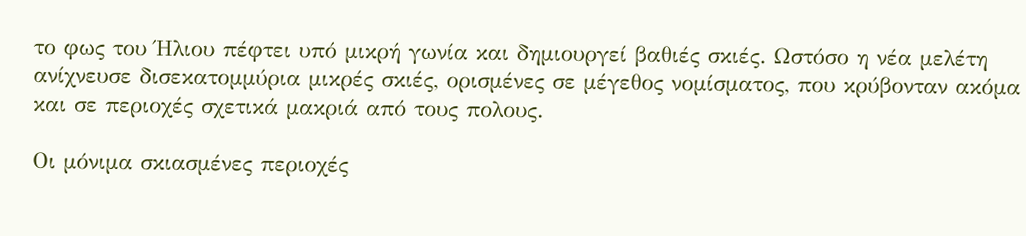το φως του Ήλιου πέφτει υπό μικρή γωνία και δημιουργεί βαθιές σκιές. Ωστόσο η νέα μελέτη ανίχνευσε δισεκατομμύρια μικρές σκιές, ορισμένες σε μέγεθος νομίσματος, που κρύβονταν ακόμα και σε περιοχές σχετικά μακριά από τους πολους.

Οι μόνιμα σκιασμένες περιοχές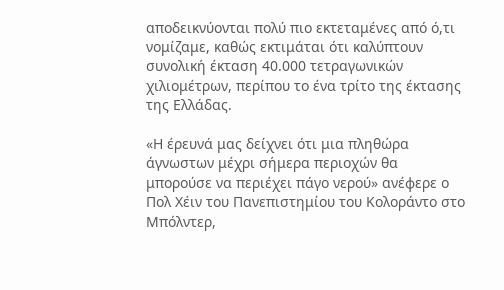αποδεικνύονται πολύ πιο εκτεταμένες από ό,τι νομίζαμε, καθώς εκτιμάται ότι καλύπτουν συνολική έκταση 40.000 τετραγωνικών χιλιομέτρων, περίπου το ένα τρίτο της έκτασης της Ελλάδας.

«Η έρευνά μας δείχνει ότι μια πληθώρα άγνωστων μέχρι σήμερα περιοχών θα μπορούσε να περιέχει πάγο νερού» ανέφερε ο Πολ Χέιν του Πανεπιστημίου του Κολοράντο στο Μπόλντερ,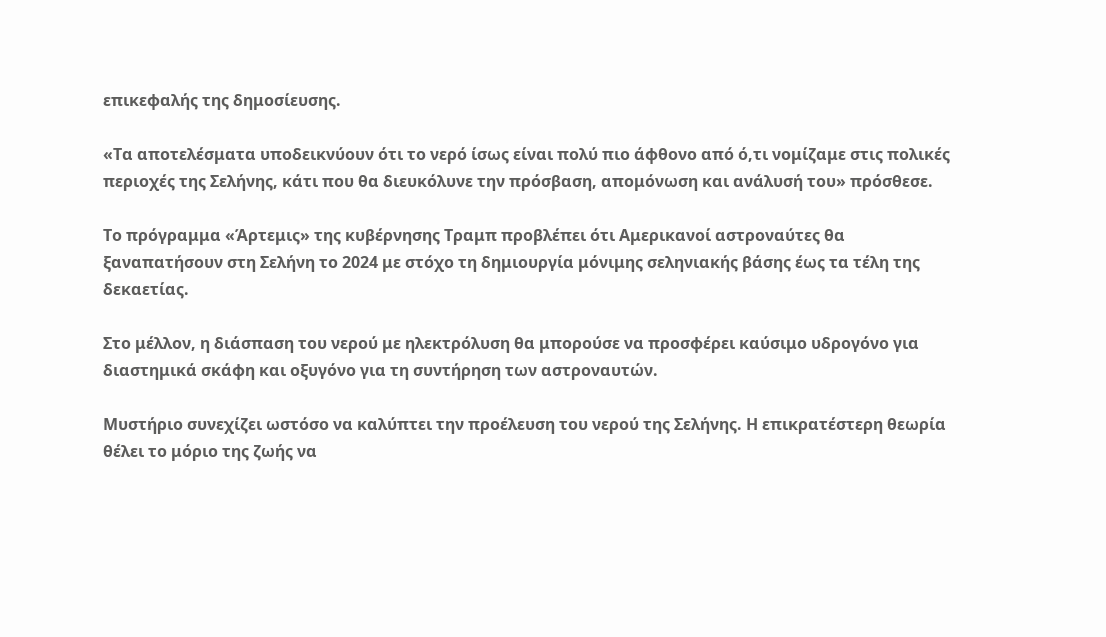επικεφαλής της δημοσίευσης.

«Τα αποτελέσματα υποδεικνύουν ότι το νερό ίσως είναι πολύ πιο άφθονο από ό,τι νομίζαμε στις πολικές περιοχές της Σελήνης, κάτι που θα διευκόλυνε την πρόσβαση, απομόνωση και ανάλυσή του» πρόσθεσε.

Το πρόγραμμα «Άρτεμις» της κυβέρνησης Τραμπ προβλέπει ότι Αμερικανοί αστροναύτες θα ξαναπατήσουν στη Σελήνη το 2024 με στόχο τη δημιουργία μόνιμης σεληνιακής βάσης έως τα τέλη της δεκαετίας.

Στο μέλλον, η διάσπαση του νερού με ηλεκτρόλυση θα μπορούσε να προσφέρει καύσιμο υδρογόνο για διαστημικά σκάφη και οξυγόνο για τη συντήρηση των αστροναυτών.

Μυστήριο συνεχίζει ωστόσο να καλύπτει την προέλευση του νερού της Σελήνης. Η επικρατέστερη θεωρία θέλει το μόριο της ζωής να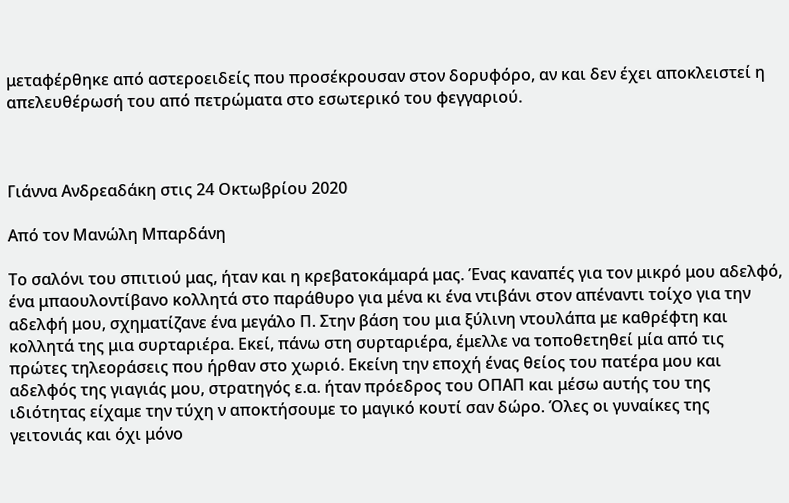μεταφέρθηκε από αστεροειδείς που προσέκρουσαν στον δορυφόρο, αν και δεν έχει αποκλειστεί η απελευθέρωσή του από πετρώματα στο εσωτερικό του φεγγαριού.



Γιάννα Ανδρεαδάκη στις 24 Οκτωβρίου 2020

Aπό τον Μανώλη Μπαρδάνη

Το σαλόνι του σπιτιού μας, ήταν και η κρεβατοκάμαρά μας. Ένας καναπές για τον μικρό μου αδελφό, ένα μπαουλοντίβανο κολλητά στο παράθυρο για μένα κι ένα ντιβάνι στον απέναντι τοίχο για την αδελφή μου, σχηματίζανε ένα μεγάλο Π. Στην βάση του μια ξύλινη ντουλάπα με καθρέφτη και κολλητά της μια συρταριέρα. Εκεί, πάνω στη συρταριέρα, έμελλε να τοποθετηθεί μία από τις πρώτες τηλεοράσεις που ήρθαν στο χωριό. Εκείνη την εποχή ένας θείος του πατέρα μου και αδελφός της γιαγιάς μου, στρατηγός ε.α. ήταν πρόεδρος του ΟΠΑΠ και μέσω αυτής του της ιδιότητας είχαμε την τύχη ν αποκτήσουμε το μαγικό κουτί σαν δώρο. Όλες οι γυναίκες της γειτονιάς και όχι μόνο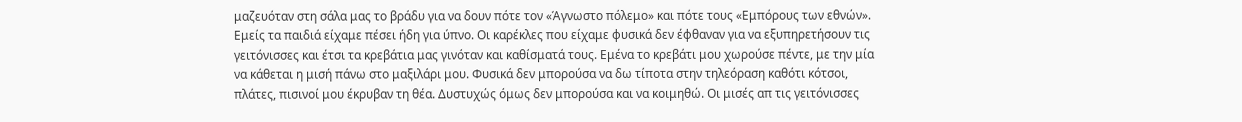μαζευόταν στη σάλα μας το βράδυ για να δουν πότε τον «Άγνωστο πόλεμο» και πότε τους «Εμπόρους των εθνών». Εμείς τα παιδιά είχαμε πέσει ήδη για ύπνο. Οι καρέκλες που είχαμε φυσικά δεν έφθαναν για να εξυπηρετήσουν τις γειτόνισσες και έτσι τα κρεβάτια μας γινόταν και καθίσματά τους. Εμένα το κρεβάτι μου χωρούσε πέντε, με την μία να κάθεται η μισή πάνω στο μαξιλάρι μου. Φυσικά δεν μπορούσα να δω τίποτα στην τηλεόραση καθότι κότσοι, πλάτες, πισινοί μου έκρυβαν τη θέα. Δυστυχώς όμως δεν μπορούσα και να κοιμηθώ. Οι μισές απ τις γειτόνισσες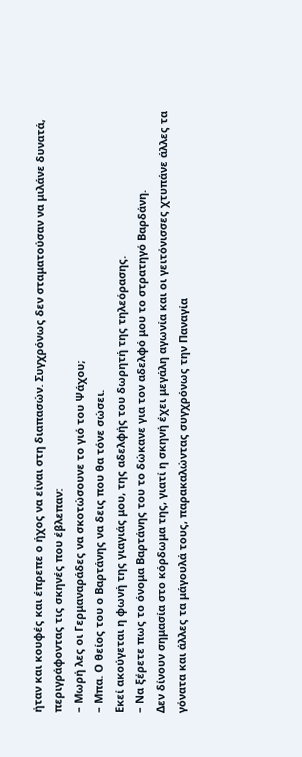ήταν και κουφές και έπρεπε ο ήχος να είναι στη διαπασών. Συγχρόνως δεν σταματούσαν να μιλάνε δυνατά, περιγράφοντας τις σκηνές που έβλεπαν:
– Μωρή λες οι Γερμαναράδες να σκοτώσουνε το γιό του Ψάχου;
– Μπα. Ο θείος του ο Βαρτάνης να δεις που θα τόνε σώσει.
Εκεί ακούγεται η φωνή της γιαγιάς μου, της αδελφής του δωρητή της τηλεόρασης.
– Να ξέρετε πως το όνομα Βαρτάνης του το δώκανε για τον αδελφό μου το στρατηγό Βαρδάνη.
Δεν δίνουν σημασία στο κόρδωμα της, γιατί η σκηνή έχει μεγάλη αγωνία και οι γειτόνισσες χτυπάνε άλλες τα γόνατα και άλλες τα μάγουλά τους, παρακαλώντας συγχρόνως την Παναγία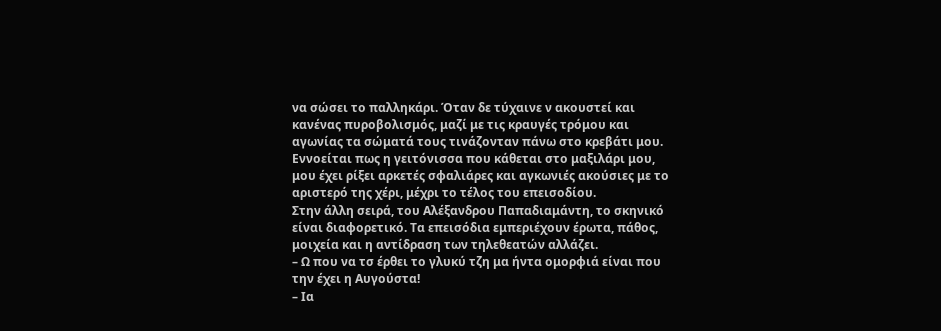να σώσει το παλληκάρι. Όταν δε τύχαινε ν ακουστεί και κανένας πυροβολισμός, μαζί με τις κραυγές τρόμου και αγωνίας τα σώματά τους τινάζονταν πάνω στο κρεβάτι μου. Εννοείται πως η γειτόνισσα που κάθεται στο μαξιλάρι μου, μου έχει ρίξει αρκετές σφαλιάρες και αγκωνιές ακούσιες με το αριστερό της χέρι, μέχρι το τέλος του επεισοδίου.
Στην άλλη σειρά, του Αλέξανδρου Παπαδιαμάντη, το σκηνικό είναι διαφορετικό. Τα επεισόδια εμπεριέχουν έρωτα, πάθος, μοιχεία και η αντίδραση των τηλεθεατών αλλάζει.
– Ω που να τσ έρθει το γλυκύ τζη μα ήντα ομορφιά είναι που την έχει η Αυγούστα!
– Ια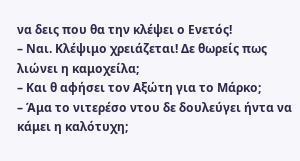να δεις που θα την κλέψει ο Ενετός!
– Ναι. Κλέψιμο χρειάζεται! Δε θωρείς πως λιώνει η καμοχείλα;
– Και θ αφήσει τον Αξώτη για το Μάρκο;
– Άμα το νιτερέσο ντου δε δουλεύγει ήντα να κάμει η καλότυχη;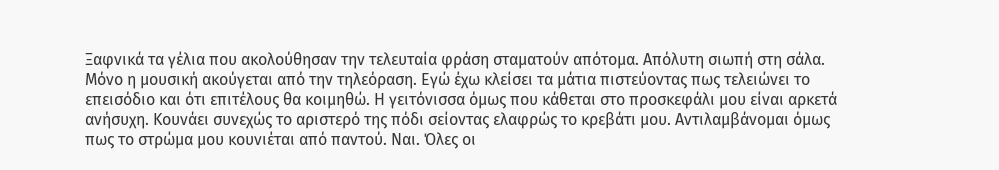Ξαφνικά τα γέλια που ακολούθησαν την τελευταία φράση σταματούν απότομα. Απόλυτη σιωπή στη σάλα. Μόνο η μουσική ακούγεται από την τηλεόραση. Εγώ έχω κλείσει τα μάτια πιστεύοντας πως τελειώνει το επεισόδιο και ότι επιτέλους θα κοιμηθώ. Η γειτόνισσα όμως που κάθεται στο προσκεφάλι μου είναι αρκετά ανήσυχη. Κουνάει συνεχώς το αριστερό της πόδι σείοντας ελαφρώς το κρεβάτι μου. Αντιλαμβάνομαι όμως πως το στρώμα μου κουνιέται από παντού. Ναι. Όλες οι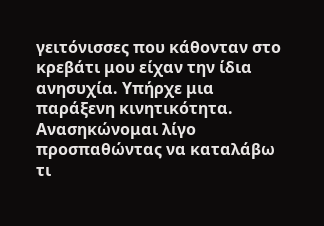γειτόνισσες που κάθονταν στο κρεβάτι μου είχαν την ίδια ανησυχία. Υπήρχε μια παράξενη κινητικότητα. Ανασηκώνομαι λίγο προσπαθώντας να καταλάβω τι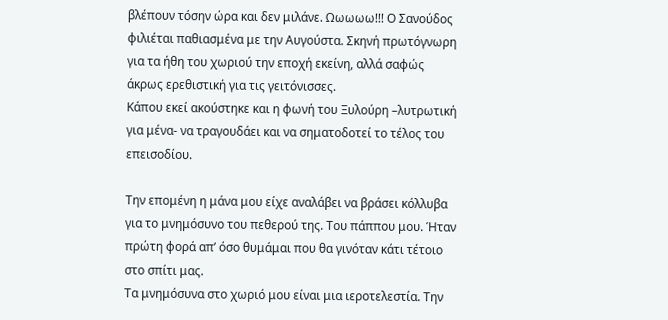βλέπουν τόσην ώρα και δεν μιλάνε. Ωωωωω!!! Ο Σανούδος φιλιέται παθιασμένα με την Αυγούστα. Σκηνή πρωτόγνωρη για τα ήθη του χωριού την εποχή εκείνη, αλλά σαφώς άκρως ερεθιστική για τις γειτόνισσες.
Κάπου εκεί ακούστηκε και η φωνή του Ξυλούρη –λυτρωτική για μένα- να τραγουδάει και να σηματοδοτεί το τέλος του επεισοδίου.

Την επομένη η μάνα μου είχε αναλάβει να βράσει κόλλυβα για το μνημόσυνο του πεθερού της. Του πάππου μου. Ήταν πρώτη φορά απ’ όσο θυμάμαι που θα γινόταν κάτι τέτοιο στο σπίτι μας.
Τα μνημόσυνα στο χωριό μου είναι μια ιεροτελεστία. Την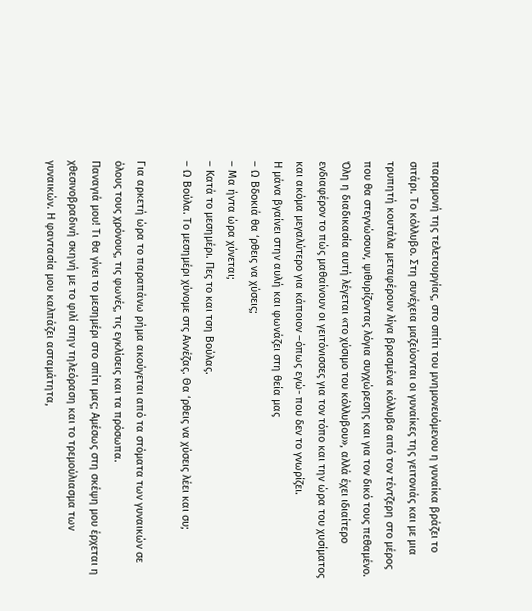παραμονή της τελετουργίας, στο σπίτι του μνημονευόμενου η γυναίκα βράζει το σιτάρι. Το κόλλυβο. Στη συνέχεια μαζεύονται οι γυναίκες της γειτονιάς και με μια τρυπητή κουτάλα μεταφέρουν λίγα βρασμένα κόλλυβα από τον τέντζερη στο μέρος που θα στεγνώσουν, ψιθυρίζοντας λόγια συγχώρεσης και για τον δικό τους πεθαμένο. Όλη η διαδικασία αυτή λέγεται «το χύσιμο του κόλλυβου», αλλά έχει ιδιαίτερο ενδιαφέρον το πώς μαθαίνουν οι γειτόνισσες για τον τόπο και την ώρα του χυσίματος και ακόμα μεγαλύτερο για κάποιον –όπως εγώ- που δεν το γνωρίζει.
Η μάνα βγαίνει στην αυλή και φωνάζει στη θεία μας
– Ω Βδοκιά θα ‘ρθεις να χύσεις;
– Μα ήντα ώρα χύνεται;
– Κατά το μεσημέρι. Πες το και τση Βούλας.
– Ω Βούλα. Το μεσημέρι χύνομε στς Αννέζας. Θα ‘ρθεις να χύσεις λέει και συ;

Για αρκετή ώρα το παραπάνω ρήμα ακούγεται από τα στόματα των γυναικών σε όλους τους χρόνους, τις φωνές, τις εγκλίσεις και τα πρόσωπα.
Παναγιά μου! Τι θα γίνει το μεσημέρι στο σπίτι μας; Αμέσως στη σκέψη μου έρχεται η χθεσινοβραδινή σκηνή με το φιλί στην τηλεόραση και το τρεμούλιασμα των γυναικών. Η φαντασία μου καλπάζει ασταμάτητα,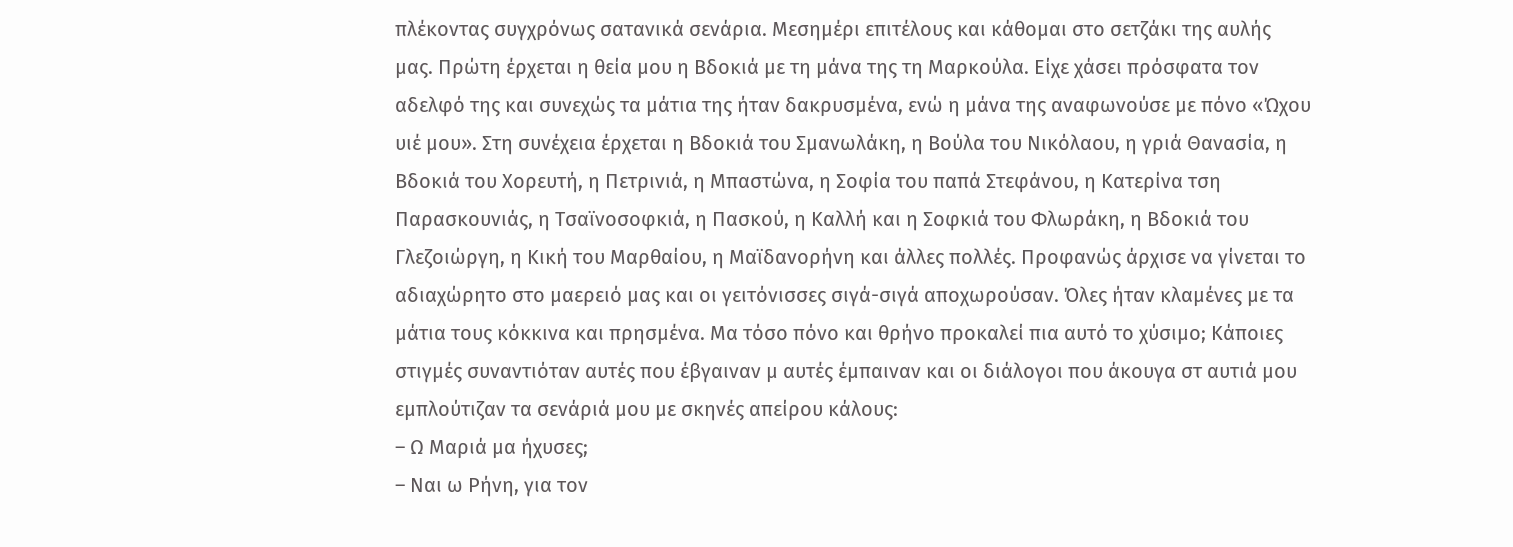πλέκοντας συγχρόνως σατανικά σενάρια. Μεσημέρι επιτέλους και κάθομαι στο σετζάκι της αυλής μας. Πρώτη έρχεται η θεία μου η Βδοκιά με τη μάνα της τη Μαρκούλα. Είχε χάσει πρόσφατα τον αδελφό της και συνεχώς τα μάτια της ήταν δακρυσμένα, ενώ η μάνα της αναφωνούσε με πόνο «Ώχου υιέ μου». Στη συνέχεια έρχεται η Βδοκιά του Σμανωλάκη, η Βούλα του Νικόλαου, η γριά Θανασία, η Βδοκιά του Χορευτή, η Πετρινιά, η Μπαστώνα, η Σοφία του παπά Στεφάνου, η Κατερίνα τση Παρασκουνιάς, η Τσαϊνοσοφκιά, η Πασκού, η Καλλή και η Σοφκιά του Φλωράκη, η Βδοκιά του Γλεζοιώργη, η Κική του Μαρθαίου, η Μαϊδανορήνη και άλλες πολλές. Προφανώς άρχισε να γίνεται το αδιαχώρητο στο μαερειό μας και οι γειτόνισσες σιγά-σιγά αποχωρούσαν. Όλες ήταν κλαμένες με τα μάτια τους κόκκινα και πρησμένα. Μα τόσο πόνο και θρήνο προκαλεί πια αυτό το χύσιμο; Κάποιες στιγμές συναντιόταν αυτές που έβγαιναν μ αυτές έμπαιναν και οι διάλογοι που άκουγα στ αυτιά μου εμπλούτιζαν τα σενάριά μου με σκηνές απείρου κάλους:
– Ω Μαριά μα ήχυσες;
– Ναι ω Ρήνη, για τον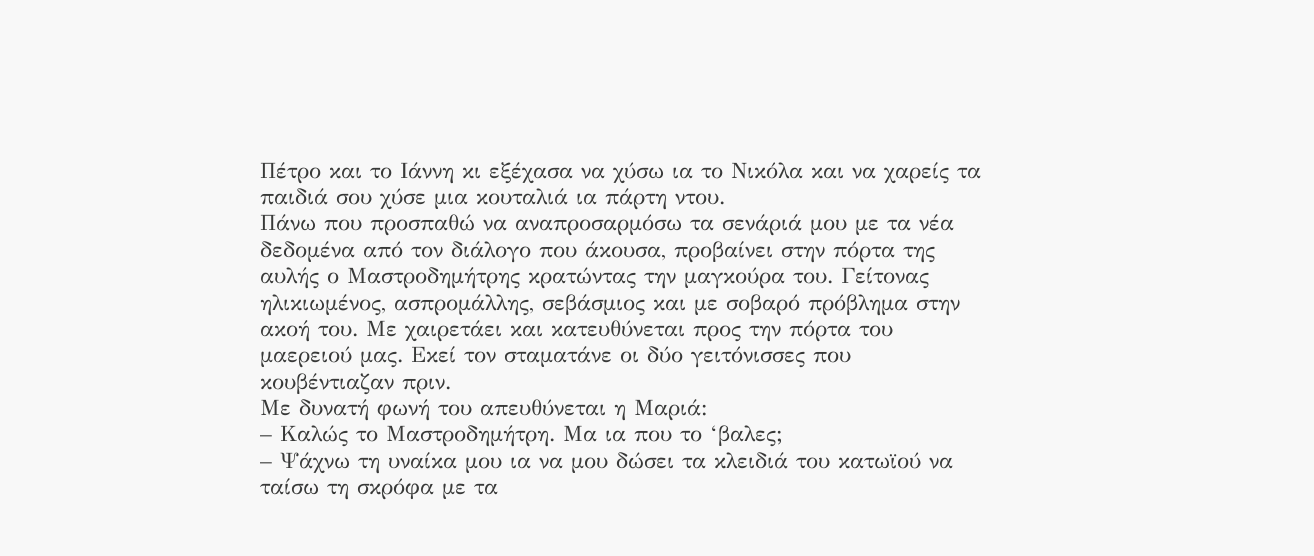Πέτρο και το Ιάννη κι εξέχασα να χύσω ια το Νικόλα και να χαρείς τα παιδιά σου χύσε μια κουταλιά ια πάρτη ντου.
Πάνω που προσπαθώ να αναπροσαρμόσω τα σενάριά μου με τα νέα δεδομένα από τον διάλογο που άκουσα, προβαίνει στην πόρτα της αυλής ο Μαστροδημήτρης κρατώντας την μαγκούρα του. Γείτονας ηλικιωμένος, ασπρομάλλης, σεβάσμιος και με σοβαρό πρόβλημα στην ακοή του. Με χαιρετάει και κατευθύνεται προς την πόρτα του μαερειού μας. Εκεί τον σταματάνε οι δύο γειτόνισσες που κουβέντιαζαν πριν.
Με δυνατή φωνή του απευθύνεται η Μαριά:
– Καλώς το Μαστροδημήτρη. Μα ια που το ‘βαλες;
– Ψάχνω τη υναίκα μου ια να μου δώσει τα κλειδιά του κατωϊού να ταίσω τη σκρόφα με τα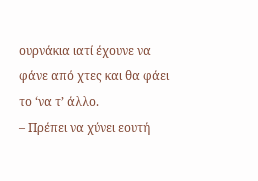ουρνάκια ιατί έχουνε να φάνε από χτες και θα φάει το ‘να τ’ άλλο.
– Πρέπει να χύνει εουτή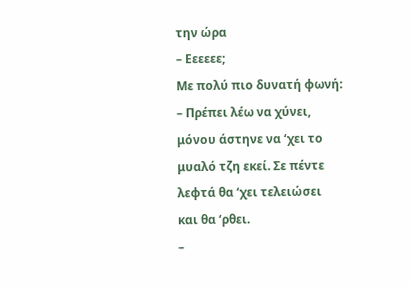την ώρα
– Εεεεεε;
Με πολύ πιο δυνατή φωνή:
– Πρέπει λέω να χύνει, μόνου άστηνε να ‘χει το μυαλό τζη εκεί. Σε πέντε λεφτά θα ‘χει τελειώσει και θα ‘ρθει.
–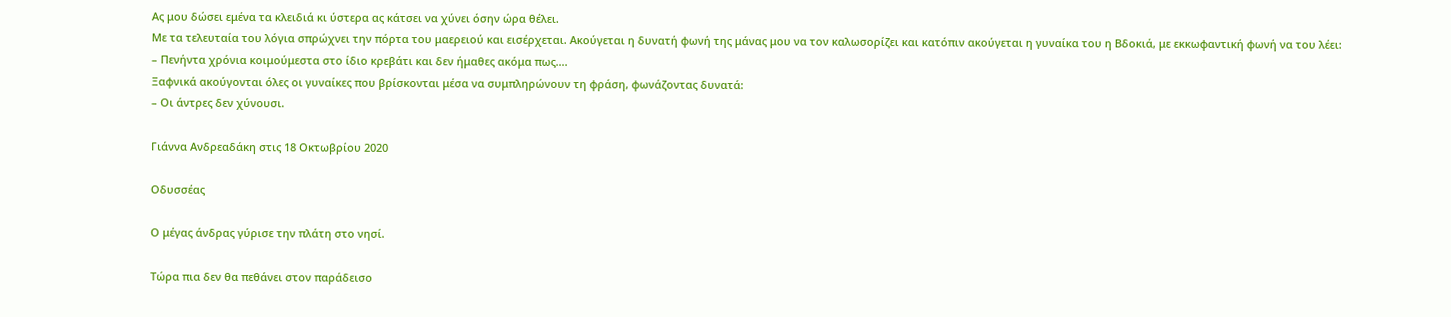Ας μου δώσει εμένα τα κλειδιά κι ύστερα ας κάτσει να χύνει όσην ώρα θέλει.
Με τα τελευταία του λόγια σπρώχνει την πόρτα του μαερειού και εισέρχεται. Ακούγεται η δυνατή φωνή της μάνας μου να τον καλωσορίζει και κατόπιν ακούγεται η γυναίκα του η Βδοκιά, με εκκωφαντική φωνή να του λέει:
– Πενήντα χρόνια κοιμούμεστα στο ίδιο κρεβάτι και δεν ήμαθες ακόμα πως….
Ξαφνικά ακούγονται όλες οι γυναίκες που βρίσκονται μέσα να συμπληρώνουν τη φράση, φωνάζοντας δυνατά:
– Οι άντρες δεν χύνουσι.

Γιάννα Ανδρεαδάκη στις 18 Οκτωβρίου 2020

Οδυσσέας

Ο μέγας άνδρας γύρισε την πλάτη στο νησί.

Τώρα πια δεν θα πεθάνει στον παράδεισο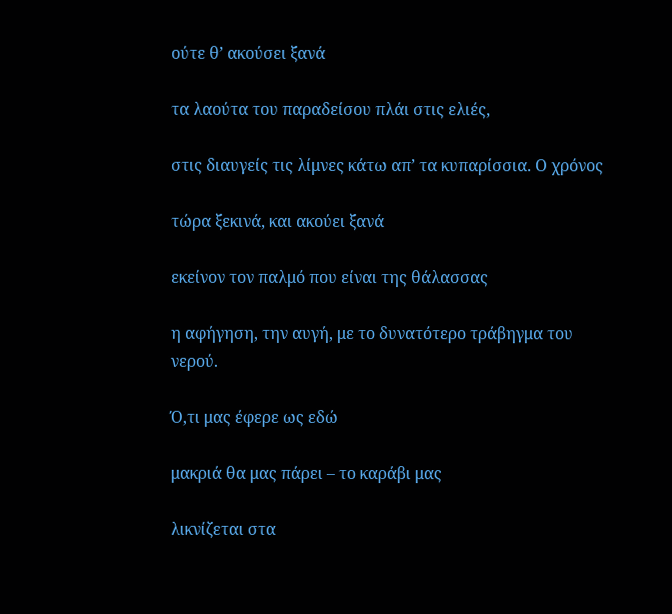ούτε θ’ ακούσει ξανά

τα λαούτα του παραδείσου πλάι στις ελιές,

στις διαυγείς τις λίμνες κάτω απ’ τα κυπαρίσσια. Ο χρόνος

τώρα ξεκινά, και ακούει ξανά

εκείνον τον παλμό που είναι της θάλασσας

η αφήγηση, την αυγή, με το δυνατότερο τράβηγμα του νερού.

Ό,τι μας έφερε ως εδώ

μακριά θα μας πάρει – το καράβι μας

λικνίζεται στα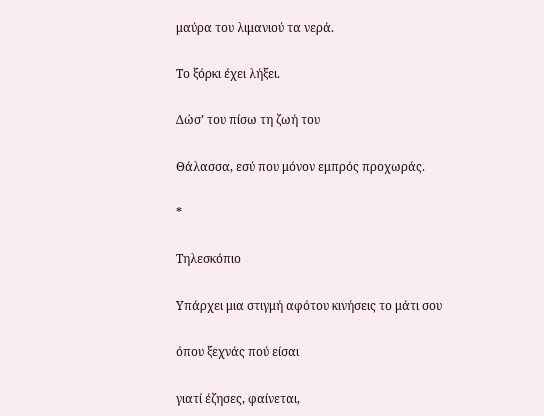μαύρα του λιμανιού τα νερά.

Το ξόρκι έχει λήξει.

Δώσ’ του πίσω τη ζωή του

Θάλασσα, εσύ που μόνον εμπρός προχωράς.

*

Τηλεσκόπιο

Υπάρχει μια στιγμή αφότου κινήσεις το μάτι σου

όπου ξεχνάς πού είσαι

γιατί έζησες, φαίνεται,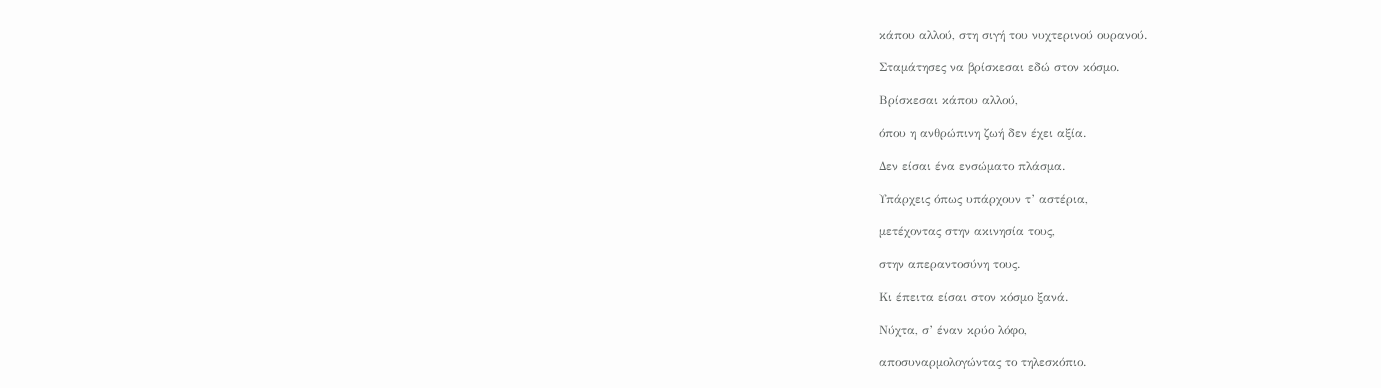κάπου αλλού, στη σιγή του νυχτερινού ουρανού.

Σταμάτησες να βρίσκεσαι εδώ στον κόσμο.

Βρίσκεσαι κάπου αλλού,

όπου η ανθρώπινη ζωή δεν έχει αξία.

Δεν είσαι ένα ενσώματο πλάσμα.

Υπάρχεις όπως υπάρχουν τ’ αστέρια,

μετέχοντας στην ακινησία τους,

στην απεραντοσύνη τους.

Κι έπειτα είσαι στον κόσμο ξανά.

Νύχτα, σ’ έναν κρύο λόφο,

αποσυναρμολογώντας το τηλεσκόπιο.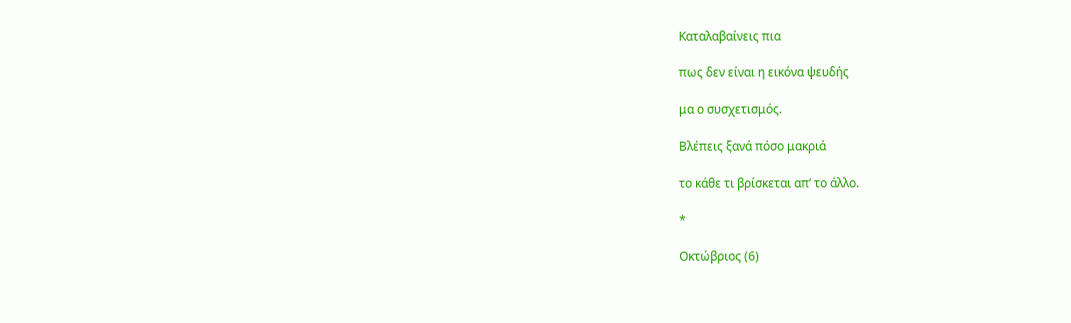Καταλαβαίνεις πια

πως δεν είναι η εικόνα ψευδής

μα ο συσχετισμός.

Βλέπεις ξανά πόσο μακριά

το κάθε τι βρίσκεται απ’ το άλλο.

*

Οκτώβριος (6)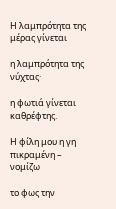Η λαμπρότητα της μέρας γίνεται

η λαμπρότητα της νύχτας·

η φωτιά γίνεται καθρέφτης.

Η φίλη μου η γη πικραμένη – νομίζω

το φως την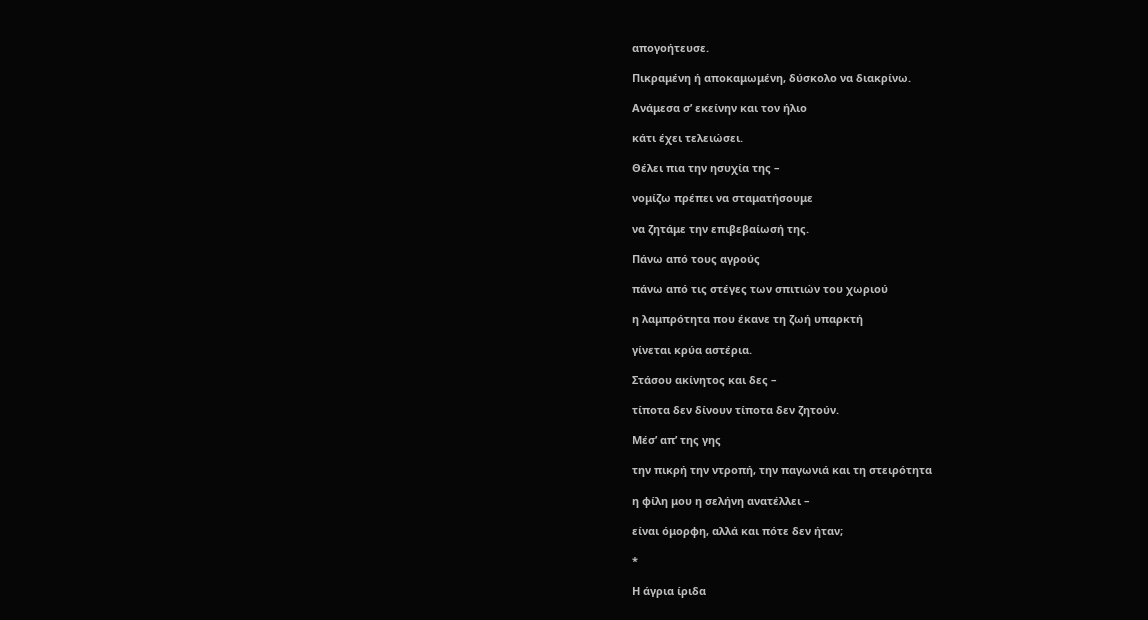απογοήτευσε.

Πικραμένη ή αποκαμωμένη, δύσκολο να διακρίνω.

Ανάμεσα σ’ εκείνην και τον ήλιο

κάτι έχει τελειώσει.

Θέλει πια την ησυχία της –

νομίζω πρέπει να σταματήσουμε

να ζητάμε την επιβεβαίωσή της.

Πάνω από τους αγρούς

πάνω από τις στέγες των σπιτιών του χωριού

η λαμπρότητα που έκανε τη ζωή υπαρκτή

γίνεται κρύα αστέρια.

Στάσου ακίνητος και δες –

τίποτα δεν δίνουν τίποτα δεν ζητούν.

Μέσ’ απ’ της γης

την πικρή την ντροπή, την παγωνιά και τη στειρότητα

η φίλη μου η σελήνη ανατέλλει –

είναι όμορφη, αλλά και πότε δεν ήταν;

*

Η άγρια ίριδα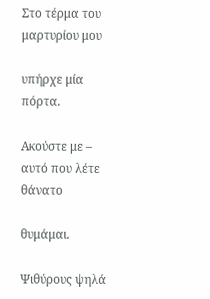Στο τέρμα του μαρτυρίου μου

υπήρχε μία πόρτα.

Ακούστε με – αυτό που λέτε θάνατο

θυμάμαι.

Ψιθύρους ψηλά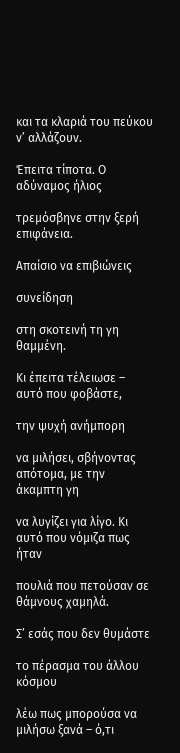και τα κλαριά του πεύκου ν’ αλλάζουν.

Έπειτα τίποτα. Ο αδύναμος ήλιος

τρεμόσβηνε στην ξερή επιφάνεια.

Απαίσιο να επιβιώνεις

συνείδηση

στη σκοτεινή τη γη θαμμένη.

Κι έπειτα τέλειωσε – αυτό που φοβάστε,

την ψυχή ανήμπορη

να μιλήσει, σβήνοντας απότομα, με την άκαμπτη γη

να λυγίζει για λίγο. Κι αυτό που νόμιζα πως ήταν

πουλιά που πετούσαν σε θάμνους χαμηλά.

Σ’ εσάς που δεν θυμάστε

το πέρασμα του άλλου κόσμου

λέω πως μπορούσα να μιλήσω ξανά – ό,τι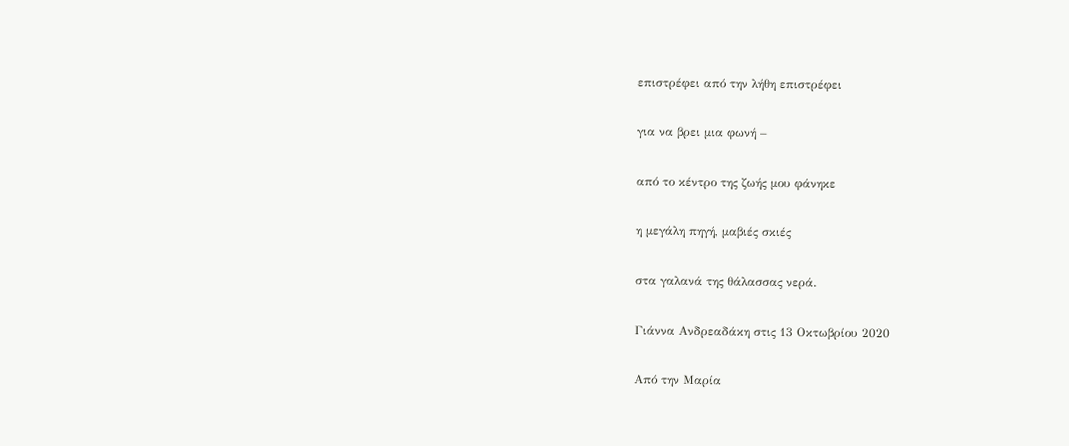επιστρέφει από την λήθη επιστρέφει

για να βρει μια φωνή –

από το κέντρο της ζωής μου φάνηκε

η μεγάλη πηγή, μαβιές σκιές

στα γαλανά της θάλασσας νερά.

Γιάννα Ανδρεαδάκη στις 13 Οκτωβρίου 2020

Aπό την Μαρία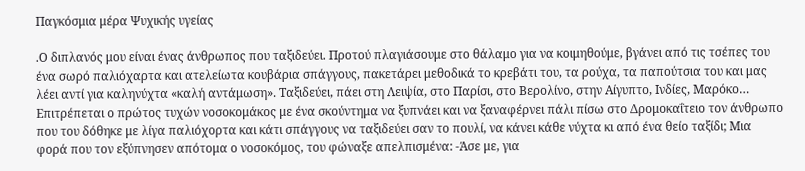Παγκόσμια μέρα Ψυχικής υγείας

.Ο διπλανός μου είναι ένας άνθρωπος που ταξιδεύει. Προτού πλαγιάσουμε στο θάλαμο για να κοιμηθούμε, βγάνει από τις τσέπες του ένα σωρό παλιόχαρτα και ατελείωτα κουβάρια σπάγγους, πακετάρει μεθοδικά το κρεβάτι του, τα ρούχα, τα παπούτσια του και μας λέει αντί για καληνύχτα «καλή αντάμωση». Ταξιδεύει, πάει στη Λειψία, στο Παρίσι, στο Βερολίνο, στην Αίγυπτο, Ινδίες, Μαρόκο… Επιτρέπεται ο πρώτος τυχών νοσοκομάκος με ένα σκούντημα να ξυπνάει και να ξαναφέρνει πάλι πίσω στο Δρομοκαΐτειο τον άνθρωπο που του δόθηκε με λίγα παλιόχορτα και κάτι σπάγγους να ταξιδεύει σαν το πουλί, να κάνει κάθε νύχτα κι από ένα θείο ταξίδι; Μια φορά που τον εξύπνησεν απότομα ο νοσοκόμος, του φώναξε απελπισμένα: -Άσε με, για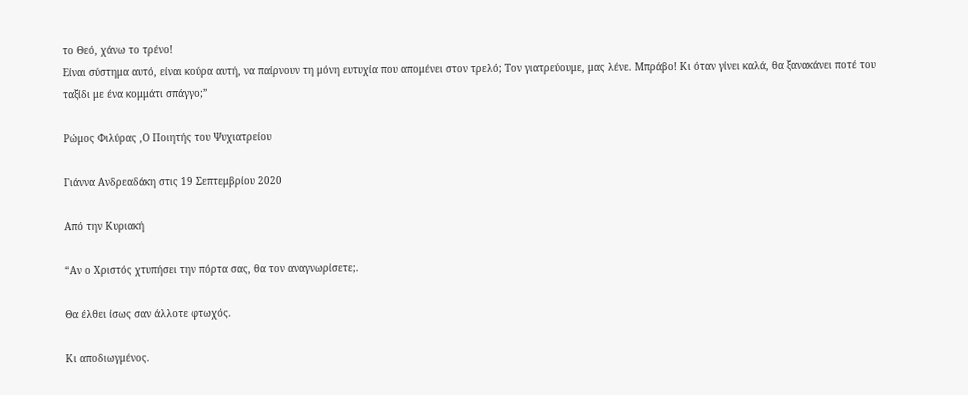το Θεό, χάνω το τρένο!
Είναι σύστημα αυτό, είναι κούρα αυτή, να παίρνουν τη μόνη ευτυχία που απομένει στον τρελό; Τον γιατρεύουμε, μας λένε. Μπράβο! Κι όταν γίνει καλά, θα ξανακάνει ποτέ του ταξίδι με ένα κομμάτι σπάγγο;”

Ρώμος Φιλύρας ,Ο Ποιητής του Ψυχιατρείου

Γιάννα Ανδρεαδάκη στις 19 Σεπτεμβρίου 2020

Από την Κυριακή

“Αν ο Χριστός χτυπήσει την πόρτα σας, θα τον αναγνωρίσετε;.

Θα έλθει ίσως σαν άλλοτε φτωχός.

Κι αποδιωγμένος.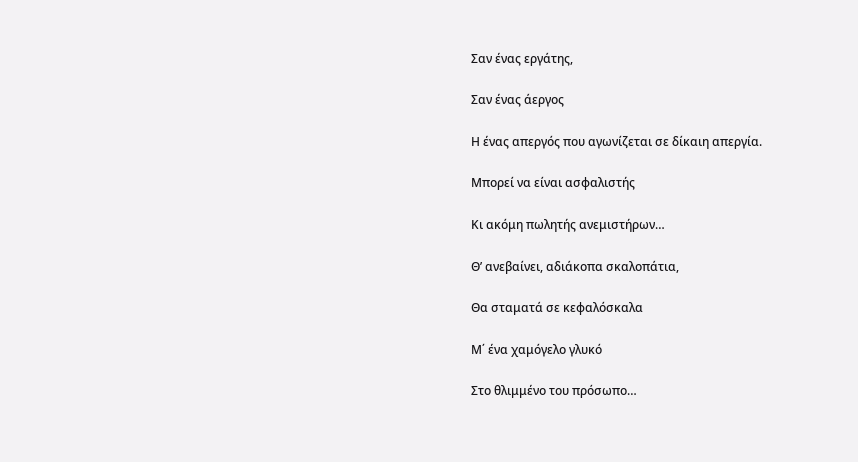Σαν ένας εργάτης,

Σαν ένας άεργος

Η ένας απεργός που αγωνίζεται σε δίκαιη απεργία.

Μπορεί να είναι ασφαλιστής

Κι ακόμη πωλητής ανεμιστήρων…

Θ’ ανεβαίνει, αδιάκοπα σκαλοπάτια,

Θα σταματά σε κεφαλόσκαλα

Μ΄ ένα χαμόγελο γλυκό

Στο θλιμμένο του πρόσωπο…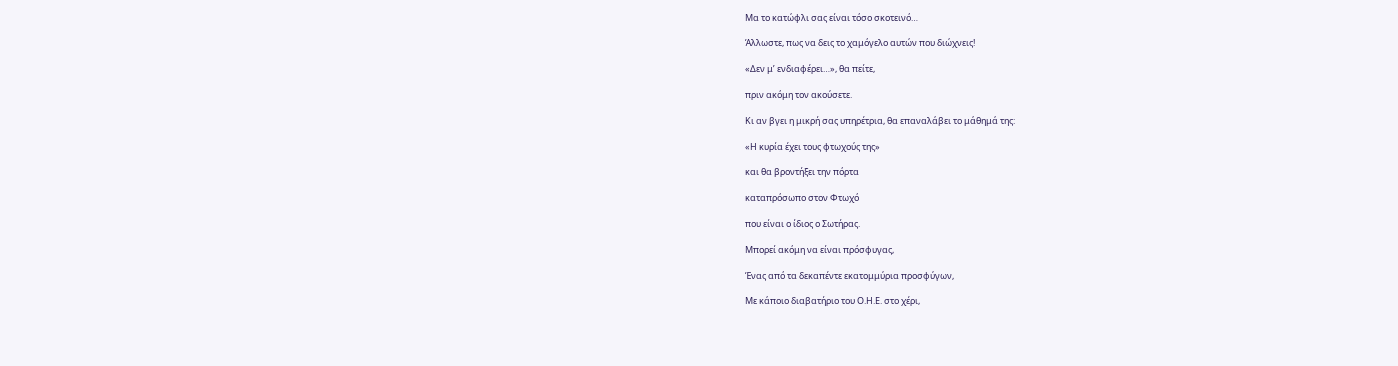Μα το κατώφλι σας είναι τόσο σκοτεινό…

Άλλωστε, πως να δεις το χαμόγελο αυτών που διώχνεις!

«Δεν μ’ ενδιαφέρει…», θα πείτε,

πριν ακόμη τον ακούσετε.

Κι αν βγει η μικρή σας υπηρέτρια, θα επαναλάβει το μάθημά της:

«Η κυρία έχει τους φτωχούς της»

και θα βροντήξει την πόρτα

καταπρόσωπο στον Φτωχό

που είναι ο ίδιος ο Σωτήρας.

Μπορεί ακόμη να είναι πρόσφυγας,

Ένας από τα δεκαπέντε εκατομμύρια προσφύγων,

Με κάποιο διαβατήριο του Ο.Η.Ε. στο χέρι,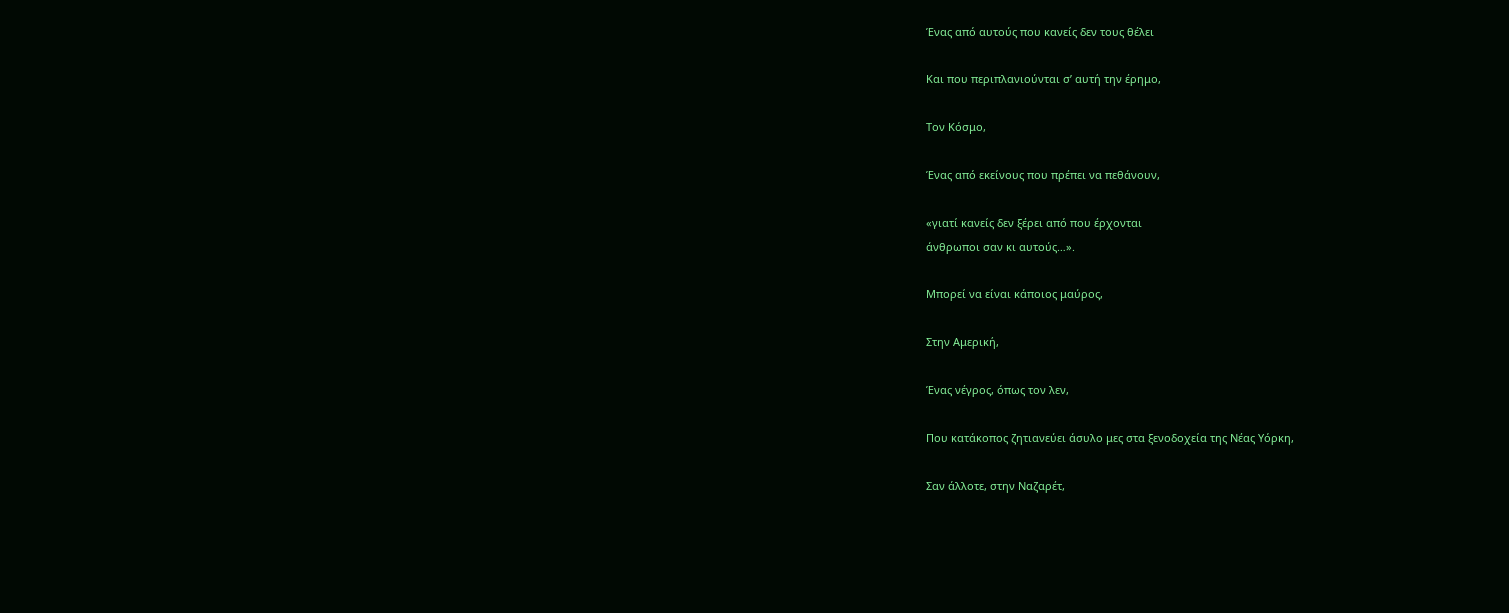Ένας από αυτούς που κανείς δεν τους θέλει

Και που περιπλανιούνται σ’ αυτή την έρημο,

Τον Κόσμο,

Ένας από εκείνους που πρέπει να πεθάνουν,

«γιατί κανείς δεν ξέρει από που έρχονται
άνθρωποι σαν κι αυτούς…».

Μπορεί να είναι κάποιος μαύρος,

Στην Αμερική,

Ένας νέγρος, όπως τον λεν,

Που κατάκοπος ζητιανεύει άσυλο μες στα ξενοδοχεία της Νέας Υόρκη,

Σαν άλλοτε, στην Ναζαρέτ,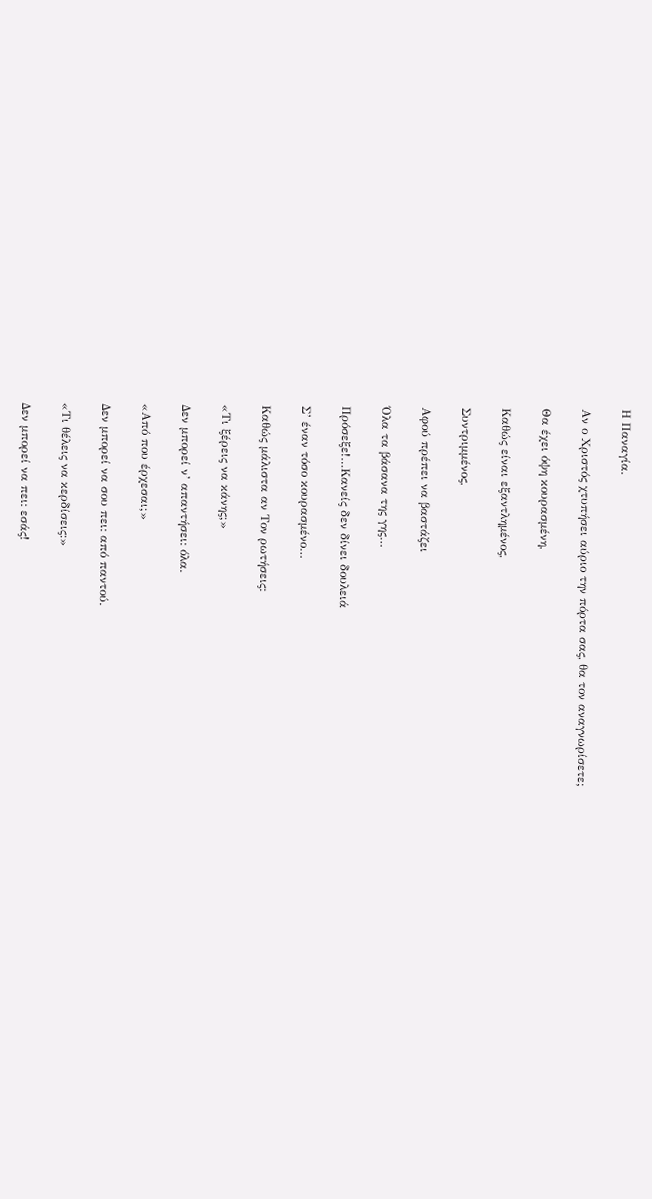Η Παναγία.

Αν ο Χριστός χτυπήσει αύριο την πόρτα σας, θα τον αναγνωρίσετε;

Θα έχει όψη κουρασμένη,

Καθώς είναι εξαντλημένος,

Συντριμμένος,

Αφού πρέπει να βαστάζει

Όλα τα βάσανα της γης…

Πρόσεξε!…Κανείς δεν δίνει δουλειά

Σ’ έναν τόσο κουρασμένο…

Καθώς μάλιστα αν Τον ρωτήσεις:

«Τι ξέρεις να κάνης;»

Δεν μπορεί ν’ απαντήσει: όλα.

«Από που έρχεσαι;»

Δεν μπορεί να σου πει: από παντού.

«Τι θέλεις να κερδίσεις:»

Δεν μπορεί να πει: εσάς!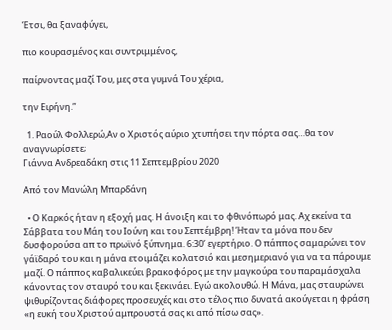Έτσι, θα ξαναφύγει,

πιο κουρασμένος και συντριμμένος,

παίρνοντας μαζί Του, μες στα γυμνά Του χέρια,

την Ειρήνη.”

  1. Ραούλ Φολλερώ,Αν ο Χριστός αύριο χτυπήσει την πόρτα σας…θα τον αναγνωρίσετε;
Γιάννα Ανδρεαδάκη στις 11 Σεπτεμβρίου 2020

Aπό τον Μανώλη Μπαρδάνη

  • Ο Καρκός ήταν η εξοχή μας. Η άνοιξη και το φθινόπωρό μας. Αχ εκείνα τα Σάββατα του Μάη του Ιούνη και του Σεπτέμβρη! Ήταν τα μόνα που δεν δυσφορούσα απ το πρωϊνό ξύπνημα. 6:30’ εγερτήριο. Ο πάππος σαμαρώνει τον γάϊδαρό του και η μάνα ετοιμάζει κολατσιό και μεσημεριανό για να τα πάρουμε μαζί. Ο πάππος καβαλικεύει βρακοφόρος με την μαγκούρα του παραμάσχαλα κάνοντας τον σταυρό του και ξεκινάει. Εγώ ακολουθώ. Η Μάνα, μας σταυρώνει ψιθυρίζοντας διάφορες προσευχές και στο τέλος πιο δυνατά ακούγεται η φράση «η ευκή του Χριστού αμπρουστά σας κι από πίσω σας».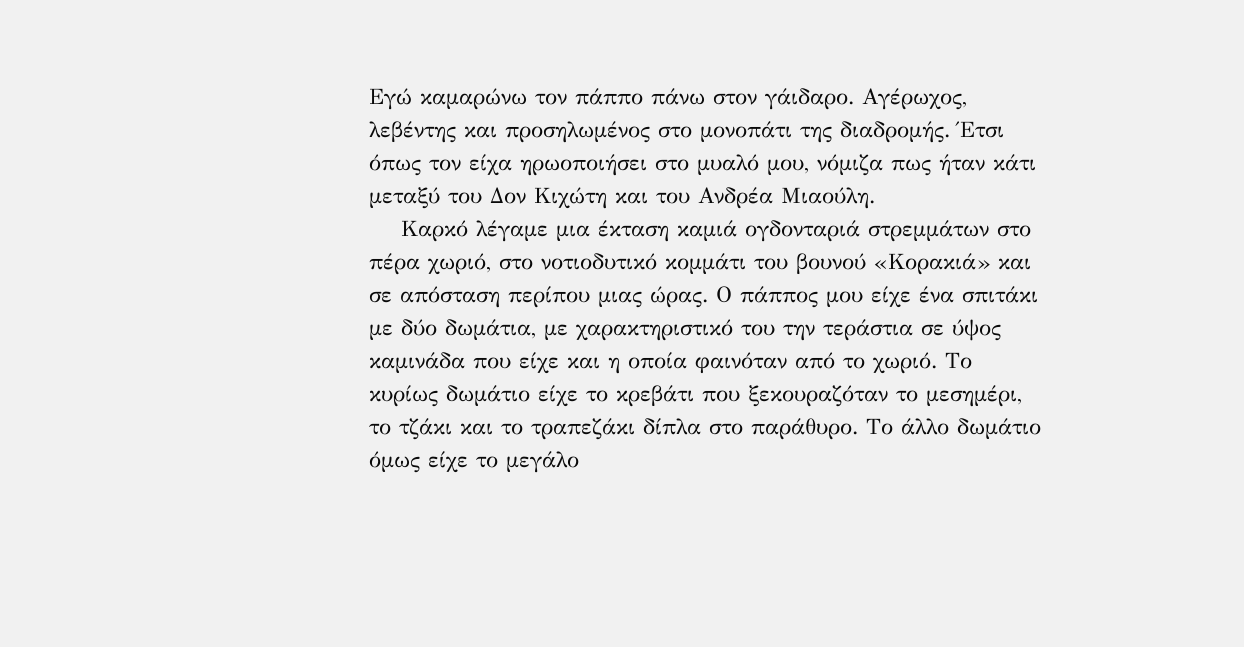Εγώ καμαρώνω τον πάππο πάνω στον γάιδαρο. Αγέρωχος, λεβέντης και προσηλωμένος στο μονοπάτι της διαδρομής. Έτσι όπως τον είχα ηρωοποιήσει στο μυαλό μου, νόμιζα πως ήταν κάτι μεταξύ του Δον Κιχώτη και του Ανδρέα Μιαούλη.
    Καρκό λέγαμε μια έκταση καμιά ογδονταριά στρεμμάτων στο πέρα χωριό, στο νοτιοδυτικό κομμάτι του βουνού «Κορακιά» και σε απόσταση περίπου μιας ώρας. Ο πάππος μου είχε ένα σπιτάκι με δύο δωμάτια, με χαρακτηριστικό του την τεράστια σε ύψος καμινάδα που είχε και η οποία φαινόταν από το χωριό. Το κυρίως δωμάτιο είχε το κρεβάτι που ξεκουραζόταν το μεσημέρι, το τζάκι και το τραπεζάκι δίπλα στο παράθυρο. Το άλλο δωμάτιο όμως είχε το μεγάλο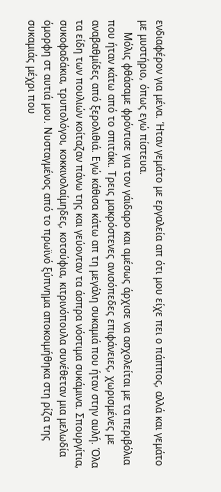ενδιαφέρον για μένα. Ήταν γεμάτο με εργαλεία απ ότι μου είχε πει ο πάππος, αλλά και γεμάτο με μυστήριο, όπως εγώ πίστευα.
    Μόλις φθάσαμε φρόντισε για τον γάιδαρο και αμέσως άρχισε να ασχολείται με τα περιβόλια που ήταν κάτω από το σπιτάκι. Τρεις μακρόστενες ανισόπεδες επιφάνειες, χωρισμένες με αναβαθμίδες από ξερολιθιά. Εγώ κάθισα κάτω απ τη μεγάλη συκαμιά που ήταν στην αυλή. Όλα τα είδη των πουλιών κοίταζαν πάνω της και γεύονταν τα άσπρα νόστιμα συκάμινα. Σπουργίτια, συκοφαδάκια, τρυπολόγοι, κοκκινολαίμηδες, κοτσύφια, κιτρινόπουλα συνέθεταν μια μελωδία όμορφη στ αυτιά μου. Νυσταγμένος από το πρωϊνό ξύπνημα αποκοιμήθηκα στη ρίζα της συκαμιάς μέχρι που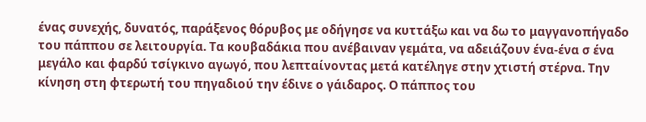ένας συνεχής, δυνατός, παράξενος θόρυβος με οδήγησε να κυττάξω και να δω το μαγγανοπήγαδο του πάππου σε λειτουργία. Τα κουβαδάκια που ανέβαιναν γεμάτα, να αδειάζουν ένα-ένα σ ένα μεγάλο και φαρδύ τσίγκινο αγωγό, που λεπταίνοντας μετά κατέληγε στην χτιστή στέρνα. Την κίνηση στη φτερωτή του πηγαδιού την έδινε ο γάιδαρος. Ο πάππος του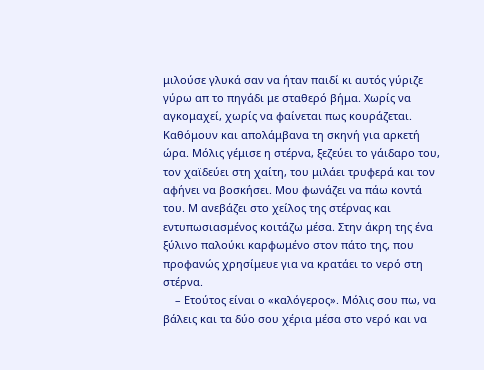μιλούσε γλυκά σαν να ήταν παιδί κι αυτός γύριζε γύρω απ το πηγάδι με σταθερό βήμα. Χωρίς να αγκομαχεί, χωρίς να φαίνεται πως κουράζεται. Καθόμουν και απολάμβανα τη σκηνή για αρκετή ώρα. Μόλις γέμισε η στέρνα, ξεζεύει το γάιδαρο του, τον χαϊδεύει στη χαίτη, του μιλάει τρυφερά και τον αφήνει να βοσκήσει. Μου φωνάζει να πάω κοντά του. Μ ανεβάζει στο χείλος της στέρνας και εντυπωσιασμένος κοιτάζω μέσα. Στην άκρη της ένα ξύλινο παλούκι καρφωμένο στον πάτο της, που προφανώς χρησίμευε για να κρατάει το νερό στη στέρνα.
    – Ετούτος είναι ο «καλόγερος». Μόλις σου πω, να βάλεις και τα δύο σου χέρια μέσα στο νερό και να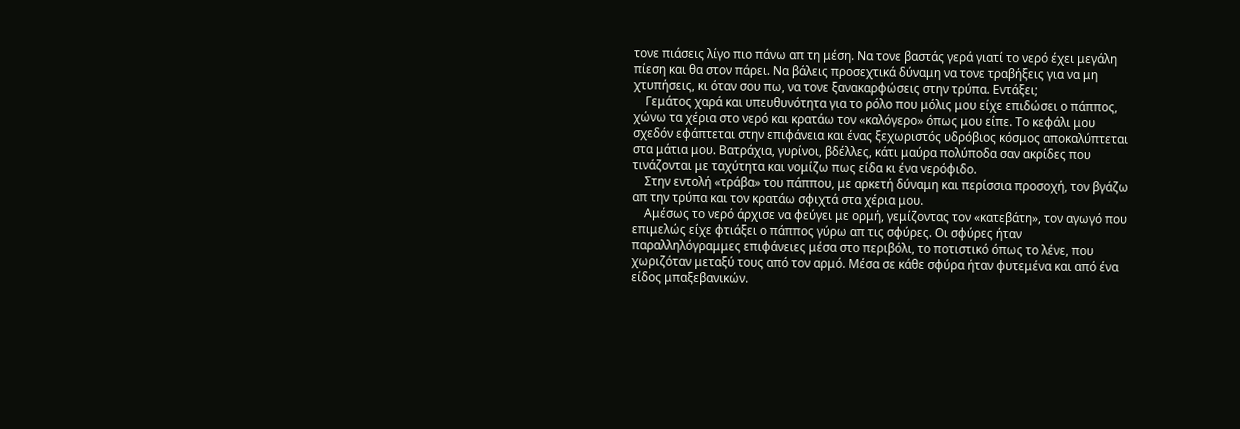τονε πιάσεις λίγο πιο πάνω απ τη μέση. Να τονε βαστάς γερά γιατί το νερό έχει μεγάλη πίεση και θα στον πάρει. Να βάλεις προσεχτικά δύναμη να τονε τραβήξεις για να μη χτυπήσεις, κι όταν σου πω, να τονε ξανακαρφώσεις στην τρύπα. Εντάξει;
    Γεμάτος χαρά και υπευθυνότητα για το ρόλο που μόλις μου είχε επιδώσει ο πάππος, χώνω τα χέρια στο νερό και κρατάω τον «καλόγερο» όπως μου είπε. Το κεφάλι μου σχεδόν εφάπτεται στην επιφάνεια και ένας ξεχωριστός υδρόβιος κόσμος αποκαλύπτεται στα μάτια μου. Βατράχια, γυρίνοι, βδέλλες, κάτι μαύρα πολύποδα σαν ακρίδες που τινάζονται με ταχύτητα και νομίζω πως είδα κι ένα νερόφιδο.
    Στην εντολή «τράβα» του πάππου, με αρκετή δύναμη και περίσσια προσοχή, τον βγάζω απ την τρύπα και τον κρατάω σφιχτά στα χέρια μου.
    Αμέσως το νερό άρχισε να φεύγει με ορμή, γεμίζοντας τον «κατεβάτη», τον αγωγό που επιμελώς είχε φτιάξει ο πάππος γύρω απ τις σφύρες. Οι σφύρες ήταν παραλληλόγραμμες επιφάνειες μέσα στο περιβόλι, το ποτιστικό όπως το λένε, που χωριζόταν μεταξύ τους από τον αρμό. Μέσα σε κάθε σφύρα ήταν φυτεμένα και από ένα είδος μπαξεβανικών.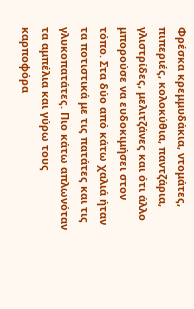Φρέσκα κρεμμυδάκια, ντομάτες, πιπεριές, κολοκύθια, παντζάρια, γλιστρίδες, μελιτζάνες και ότι άλλο μπορούσε να ευδοκιμήσει στον τόπο. Στα δύο από κάτω χαλιά ήταν τα ποτιστικά με τις πατάτες και τις γλυκοπατάτες. Πιο κάτω απλωνόταν τα αμπέλια και γύρω τους καρποφόρα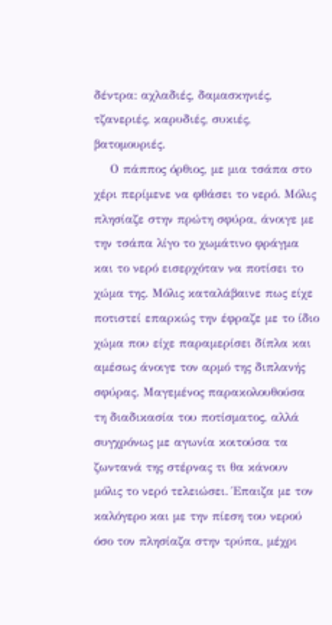δέντρα: αχλαδιές, δαμασκηνιές, τζανεριές, καρυδιές, συκιές, βατομουριές.
    Ο πάππος όρθιος, με μια τσάπα στο χέρι περίμενε να φθάσει το νερό. Μόλις πλησίαζε στην πρώτη σφύρα, άνοιγε με την τσάπα λίγο το χωμάτινο φράγμα και το νερό εισερχόταν να ποτίσει το χώμα της. Μόλις καταλάβαινε πως είχε ποτιστεί επαρκώς την έφραζε με το ίδιο χώμα που είχε παραμερίσει δίπλα και αμέσως άνοιγε τον αρμό της διπλανής σφύρας. Μαγεμένος παρακολουθούσα τη διαδικασία του ποτίσματος, αλλά συγχρόνως με αγωνία κοιτούσα τα ζωντανά της στέρνας τι θα κάνουν μόλις το νερό τελειώσει. Έπαιζα με τον καλόγερο και με την πίεση του νερού όσο τον πλησίαζα στην τρύπα, μέχρι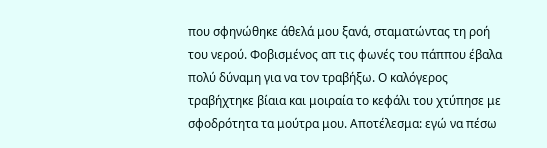που σφηνώθηκε άθελά μου ξανά, σταματώντας τη ροή του νερού. Φοβισμένος απ τις φωνές του πάππου έβαλα πολύ δύναμη για να τον τραβήξω. Ο καλόγερος τραβήχτηκε βίαια και μοιραία το κεφάλι του χτύπησε με σφοδρότητα τα μούτρα μου. Αποτέλεσμα: εγώ να πέσω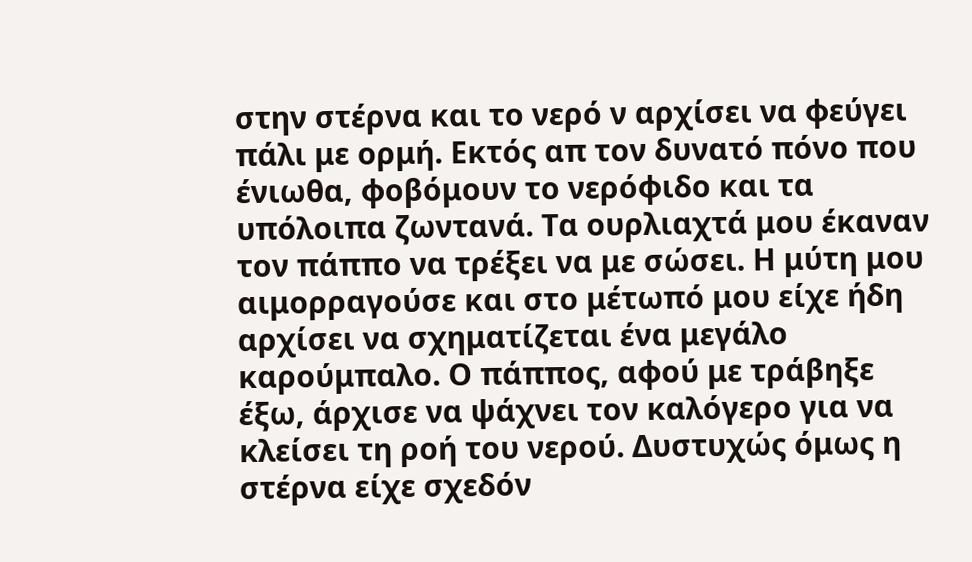στην στέρνα και το νερό ν αρχίσει να φεύγει πάλι με ορμή. Εκτός απ τον δυνατό πόνο που ένιωθα, φοβόμουν το νερόφιδο και τα υπόλοιπα ζωντανά. Τα ουρλιαχτά μου έκαναν τον πάππο να τρέξει να με σώσει. Η μύτη μου αιμορραγούσε και στο μέτωπό μου είχε ήδη αρχίσει να σχηματίζεται ένα μεγάλο καρούμπαλο. Ο πάππος, αφού με τράβηξε έξω, άρχισε να ψάχνει τον καλόγερο για να κλείσει τη ροή του νερού. Δυστυχώς όμως η στέρνα είχε σχεδόν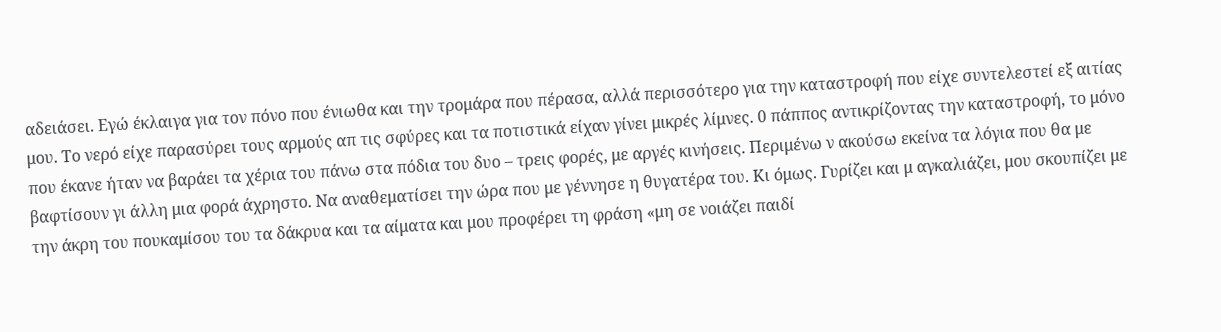αδειάσει. Εγώ έκλαιγα για τον πόνο που ένιωθα και την τρομάρα που πέρασα, αλλά περισσότερο για την καταστροφή που είχε συντελεστεί εξ αιτίας μου. Το νερό είχε παρασύρει τους αρμούς απ τις σφύρες και τα ποτιστικά είχαν γίνει μικρές λίμνες. 0 πάππος αντικρίζοντας την καταστροφή, το μόνο που έκανε ήταν να βαράει τα χέρια του πάνω στα πόδια του δυο – τρεις φορές, με αργές κινήσεις. Περιμένω ν ακούσω εκείνα τα λόγια που θα με βαφτίσουν γι άλλη μια φορά άχρηστο. Να αναθεματίσει την ώρα που με γέννησε η θυγατέρα του. Κι όμως. Γυρίζει και μ αγκαλιάζει, μου σκουπίζει με την άκρη του πουκαμίσου του τα δάκρυα και τα αίματα και μου προφέρει τη φράση «μη σε νοιάζει παιδί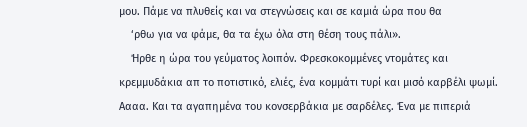μου. Πάμε να πλυθείς και να στεγνώσεις και σε καμιά ώρα που θα
    ‘ρθω για να φάμε, θα τα έχω όλα στη θέση τους πάλι».
    Ήρθε η ώρα του γεύματος λοιπόν. Φρεσκοκομμένες ντομάτες και κρεμμυδάκια απ το ποτιστικό, ελιές, ένα κομμάτι τυρί και μισό καρβέλι ψωμί. Αααα. Και τα αγαπημένα του κονσερβάκια με σαρδέλες. Ένα με πιπεριά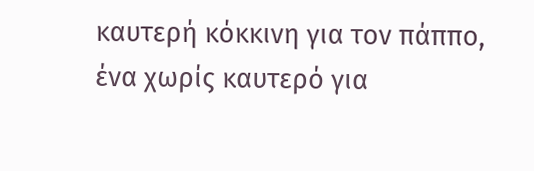καυτερή κόκκινη για τον πάππο, ένα χωρίς καυτερό για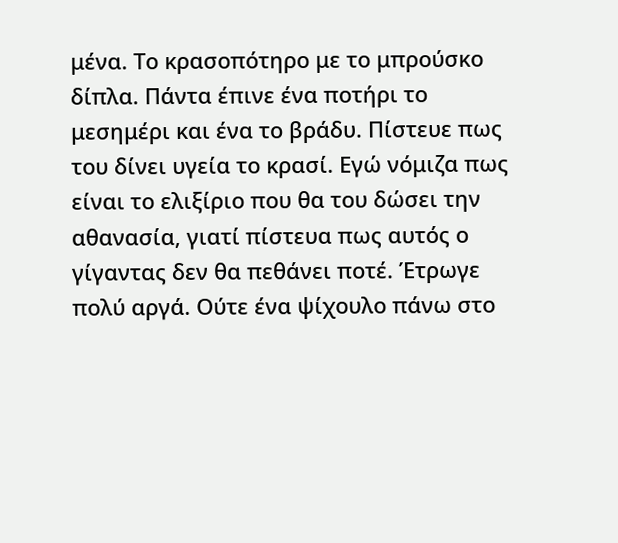μένα. Το κρασοπότηρο με το μπρούσκο δίπλα. Πάντα έπινε ένα ποτήρι το μεσημέρι και ένα το βράδυ. Πίστευε πως του δίνει υγεία το κρασί. Εγώ νόμιζα πως είναι το ελιξίριο που θα του δώσει την αθανασία, γιατί πίστευα πως αυτός ο γίγαντας δεν θα πεθάνει ποτέ. Έτρωγε πολύ αργά. Ούτε ένα ψίχουλο πάνω στο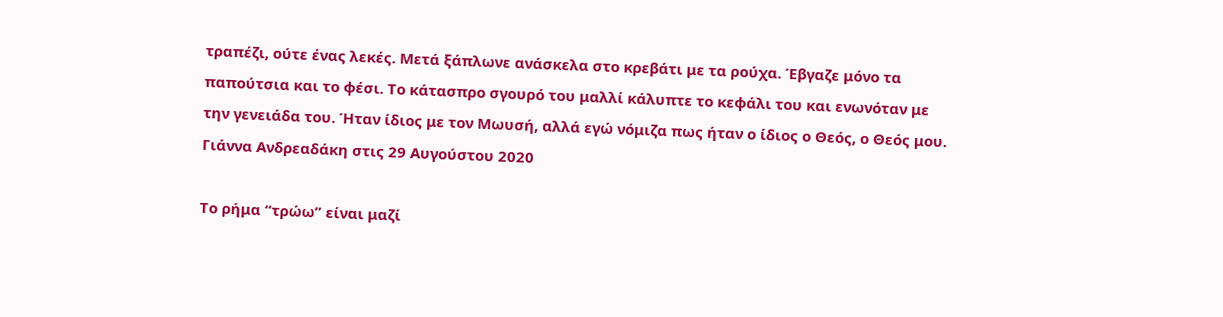τραπέζι, ούτε ένας λεκές. Μετά ξάπλωνε ανάσκελα στο κρεβάτι με τα ρούχα. Έβγαζε μόνο τα παπούτσια και το φέσι. Το κάτασπρο σγουρό του μαλλί κάλυπτε το κεφάλι του και ενωνόταν με την γενειάδα του. Ήταν ίδιος με τον Μωυσή, αλλά εγώ νόμιζα πως ήταν ο ίδιος ο Θεός, ο Θεός μου.
Γιάννα Ανδρεαδάκη στις 29 Αυγούστου 2020

Το ρήμα “τρώω” είναι μαζί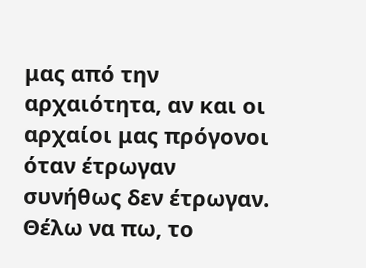μας από την αρχαιότητα, αν και οι αρχαίοι μας πρόγονοι όταν έτρωγαν συνήθως δεν έτρωγαν. Θέλω να πω, το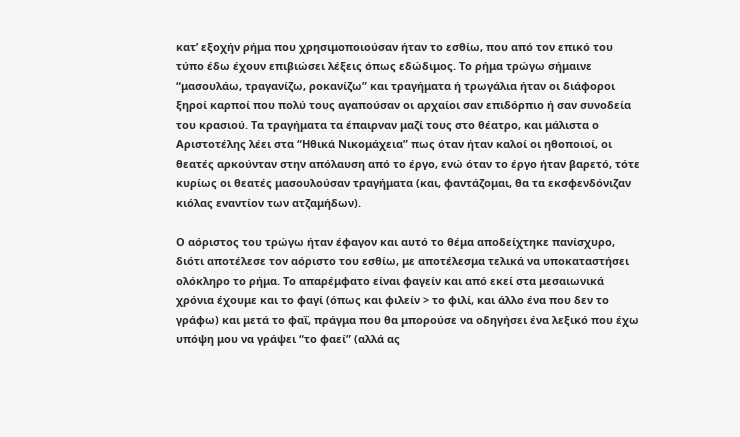κατ’ εξοχήν ρήμα που χρησιμοποιούσαν ήταν το εσθίω, που από τον επικό του τύπο έδω έχουν επιβιώσει λέξεις όπως εδώδιμος. Το ρήμα τρώγω σήμαινε “μασουλάω, τραγανίζω, ροκανίζω” και τραγήματα ή τρωγάλια ήταν οι διάφοροι ξηροί καρποί που πολύ τους αγαπούσαν οι αρχαίοι σαν επιδόρπιο ή σαν συνοδεία του κρασιού. Τα τραγήματα τα έπαιρναν μαζί τους στο θέατρο, και μάλιστα ο Αριστοτέλης λέει στα “Ηθικά Νικομάχεια” πως όταν ήταν καλοί οι ηθοποιοί, οι θεατές αρκούνταν στην απόλαυση από το έργο, ενώ όταν το έργο ήταν βαρετό, τότε κυρίως οι θεατές μασουλούσαν τραγήματα (και, φαντάζομαι, θα τα εκσφενδόνιζαν κιόλας εναντίον των ατζαμήδων).

Ο αόριστος του τρώγω ήταν έφαγον και αυτό το θέμα αποδείχτηκε πανίσχυρο, διότι αποτέλεσε τον αόριστο του εσθίω, με αποτέλεσμα τελικά να υποκαταστήσει  ολόκληρο το ρήμα. Το απαρέμφατο είναι φαγείν και από εκεί στα μεσαιωνικά χρόνια έχουμε και το φαγί (όπως και φιλείν > το φιλί, και άλλο ένα που δεν το γράφω) και μετά το φαΐ, πράγμα που θα μπορούσε να οδηγήσει ένα λεξικό που έχω υπόψη μου να γράψει “το φαεί” (αλλά ας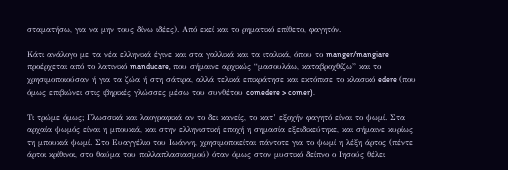σταματήσω, για να μην τους δίνω ιδέες). Από εκεί και το ρηματικό επίθετο, φαγητόν.

Κάτι ανάλογο με τα νέα ελληνικά έγινε και στα γαλλικά και τα ιταλικά, όπου το manger/mangiare προέρχεται από το λατινικό manducare, που σήμαινε αρχικώς “μασουλάω, καταβροχθίζω” και το χρησιμοποιούσαν ή για τα ζώα ή στη σάτιρα, αλλά τελικά επικράτησε και εκτόπισε το κλασικό edere (που όμως επιβιώνει στις ιβηρικές γλώσσες μέσω του συνθέτου comedere > comer).

Tι τρώμε όμως; Γλωσσικά και λαογραφικά αν το δει κανείς, το κατ’ εξοχήν φαγητό είναι το ψωμί. Στα αρχαία ψωμός είναι η μπουκιά, και στην ελληνιστική εποχή η σημασία εξειδικεύτηκε, και σήμαινε κυρίως τη μπουκιά ψωμί. Στο Ευαγγέλιο του Ιωάννη, χρησιμοποιείται πάντοτε για το ψωμί η λέξη άρτος (πέντε άρτοι κρίθινοι, στο θαύμα του πολλαπλασιασμού) όταν όμως στον μυστικό δείπνο ο Ιησούς θέλει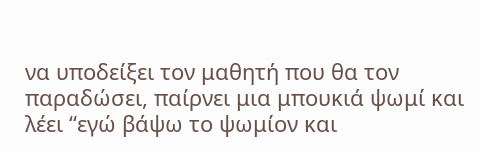να υποδείξει τον μαθητή που θα τον παραδώσει, παίρνει μια μπουκιά ψωμί και λέει “εγώ βάψω το ψωμίον και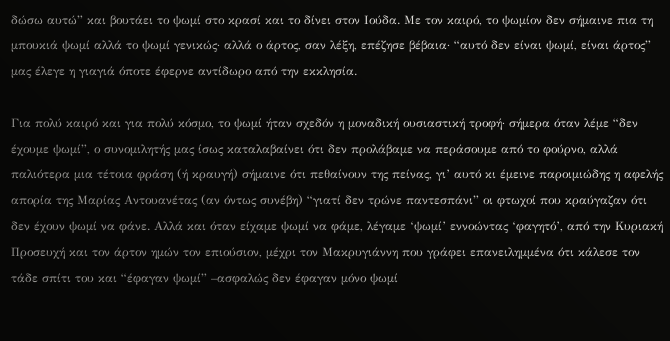δώσω αυτώ” και βουτάει το ψωμί στο κρασί και το δίνει στον Ιούδα. Με τον καιρό, το ψωμίον δεν σήμαινε πια τη μπουκιά ψωμί αλλά το ψωμί γενικώς· αλλά ο άρτος, σαν λέξη, επέζησε βέβαια· “αυτό δεν είναι ψωμί, είναι άρτος” μας έλεγε η γιαγιά όποτε έφερνε αντίδωρο από την εκκλησία.

Για πολύ καιρό και για πολύ κόσμο, το ψωμί ήταν σχεδόν η μοναδική ουσιαστική τροφή· σήμερα όταν λέμε “δεν έχουμε ψωμί”, ο συνομιλητής μας ίσως καταλαβαίνει ότι δεν προλάβαμε να περάσουμε από το φούρνο, αλλά παλιότερα μια τέτοια φράση (ή κραυγή) σήμαινε ότι πεθαίνουν της πείνας, γι’ αυτό κι έμεινε παροιμιώδης η αφελής απορία της Μαρίας Αντουανέτας (αν όντως συνέβη) “γιατί δεν τρώνε παντεσπάνι” οι φτωχοί που κραύγαζαν ότι δεν έχουν ψωμί να φάνε. Αλλά και όταν είχαμε ψωμί να φάμε, λέγαμε ‘ψωμί’ εννοώντας ‘φαγητό’, από την Κυριακή Προσευχή και τον άρτον ημών τον επιούσιον, μέχρι τον Μακρυγιάννη που γράφει επανειλημμένα ότι κάλεσε τον τάδε σπίτι του και “έφαγαν ψωμί” –ασφαλώς δεν έφαγαν μόνο ψωμί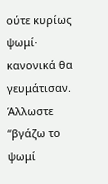ούτε κυρίως ψωμί· κανονικά θα γευμάτισαν. Άλλωστε “βγάζω το ψωμί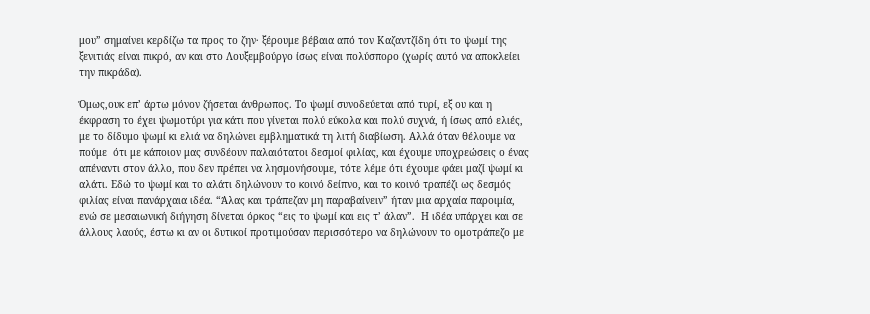μου” σημαίνει κερδίζω τα προς το ζην· ξέρουμε βέβαια από τον Καζαντζίδη ότι το ψωμί της ξενιτιάς είναι πικρό, αν και στο Λουξεμβούργο ίσως είναι πολύσπορο (χωρίς αυτό να αποκλείει την πικράδα).

Όμως,ουκ επ’ άρτω μόνον ζήσεται άνθρωπος. Το ψωμί συνοδεύεται από τυρί, εξ ου και η έκφραση το έχει ψωμοτύρι για κάτι που γίνεται πολύ εύκολα και πολύ συχνά, ή ίσως από ελιές, με το δίδυμο ψωμί κι ελιά να δηλώνει εμβληματικά τη λιτή διαβίωση. Αλλά όταν θέλουμε να πούμε  ότι με κάποιον μας συνδέουν παλαιότατοι δεσμοί φιλίας, και έχουμε υποχρεώσεις ο ένας  απέναντι στον άλλο, που δεν πρέπει να λησμονήσουμε, τότε λέμε ότι έχουμε φάει μαζί ψωμί κι αλάτι. Εδώ το ψωμί και το αλάτι δηλώνουν το κοινό δείπνο, και το κοινό τραπέζι ως δεσμός φιλίας είναι πανάρχαια ιδέα. “Άλας και τράπεζαν μη παραβαίνειν” ήταν μια αρχαία παροιμία, ενώ σε μεσαιωνική διήγηση δίνεται όρκος “εις το ψωμί και εις τ’ άλαν”.  Η ιδέα υπάρχει και σε άλλους λαούς, έστω κι αν οι δυτικοί προτιμούσαν περισσότερο να δηλώνουν το ομοτράπεζο με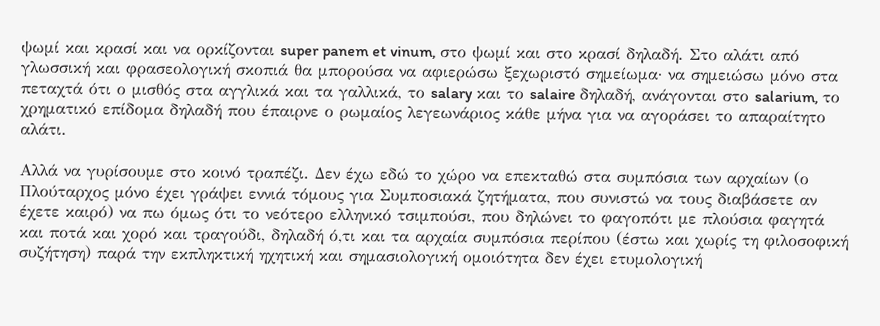ψωμί και κρασί και να ορκίζονται super panem et vinum, στο ψωμί και στο κρασί δηλαδή. Στο αλάτι από γλωσσική και φρασεολογική σκοπιά θα μπορούσα να αφιερώσω ξεχωριστό σημείωμα· να σημειώσω μόνο στα πεταχτά ότι ο μισθός στα αγγλικά και τα γαλλικά, το salary και το salaire δηλαδή, ανάγονται στο salarium, το χρηματικό επίδομα δηλαδή που έπαιρνε ο ρωμαίος λεγεωνάριος κάθε μήνα για να αγοράσει το απαραίτητο αλάτι.

Αλλά να γυρίσουμε στο κοινό τραπέζι. Δεν έχω εδώ το χώρο να επεκταθώ στα συμπόσια των αρχαίων (ο Πλούταρχος μόνο έχει γράψει εννιά τόμους για Συμποσιακά ζητήματα, που συνιστώ να τους διαβάσετε αν έχετε καιρό) να πω όμως ότι το νεότερο ελληνικό τσιμπούσι, που δηλώνει το φαγοπότι με πλούσια φαγητά και ποτά και χορό και τραγούδι, δηλαδή ό,τι και τα αρχαία συμπόσια περίπου (έστω και χωρίς τη φιλοσοφική συζήτηση) παρά την εκπληκτική ηχητική και σημασιολογική ομοιότητα δεν έχει ετυμολογική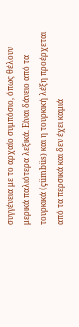συγγένεια με το αρχαίο συμπόσιο, όπως θέλουν μερικά παλιότερα λεξικά. Είναι δάνειο από τα τουρκικά (çümbüs) και η τουρκική λέξη προέρχεται από τα περσικά και δεν έχει καμιά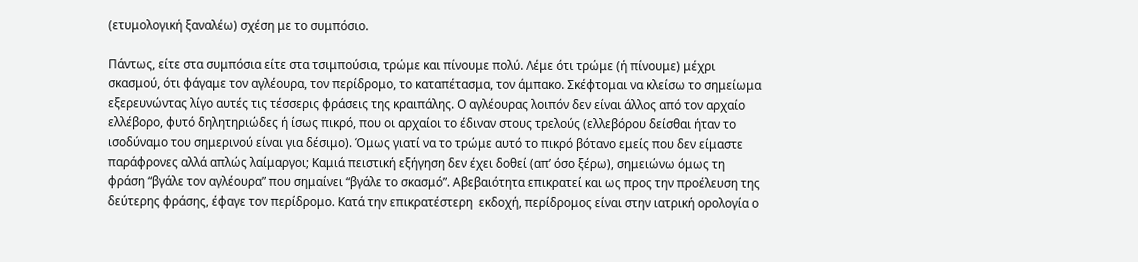(ετυμολογική ξαναλέω) σχέση με το συμπόσιο.

Πάντως, είτε στα συμπόσια είτε στα τσιμπούσια, τρώμε και πίνουμε πολύ. Λέμε ότι τρώμε (ή πίνουμε) μέχρι σκασμού, ότι φάγαμε τον αγλέουρα, τον περίδρομο, το καταπέτασμα, τον άμπακο. Σκέφτομαι να κλείσω το σημείωμα εξερευνώντας λίγο αυτές τις τέσσερις φράσεις της κραιπάλης. Ο αγλέουρας λοιπόν δεν είναι άλλος από τον αρχαίο ελλέβορο, φυτό δηλητηριώδες ή ίσως πικρό, που οι αρχαίοι το έδιναν στους τρελούς (ελλεβόρου δείσθαι ήταν το ισοδύναμο του σημερινού είναι για δέσιμο). Όμως γιατί να το τρώμε αυτό το πικρό βότανο εμείς που δεν είμαστε παράφρονες αλλά απλώς λαίμαργοι; Καμιά πειστική εξήγηση δεν έχει δοθεί (απ’ όσο ξέρω), σημειώνω όμως τη φράση “βγάλε τον αγλέουρα” που σημαίνει “βγάλε το σκασμό”. Αβεβαιότητα επικρατεί και ως προς την προέλευση της δεύτερης φράσης, έφαγε τον περίδρομο. Κατά την επικρατέστερη  εκδοχή, περίδρομος είναι στην ιατρική ορολογία ο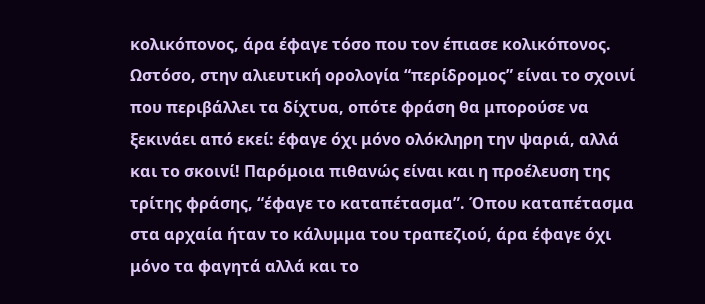κολικόπονος, άρα έφαγε τόσο που τον έπιασε κολικόπονος. Ωστόσο, στην αλιευτική ορολογία “περίδρομος” είναι το σχοινί που περιβάλλει τα δίχτυα, οπότε φράση θα μπορούσε να ξεκινάει από εκεί: έφαγε όχι μόνο ολόκληρη την ψαριά, αλλά και το σκοινί! Παρόμοια πιθανώς είναι και η προέλευση της τρίτης φράσης, “έφαγε το καταπέτασμα”. Όπου καταπέτασμα στα αρχαία ήταν το κάλυμμα του τραπεζιού, άρα έφαγε όχι μόνο τα φαγητά αλλά και το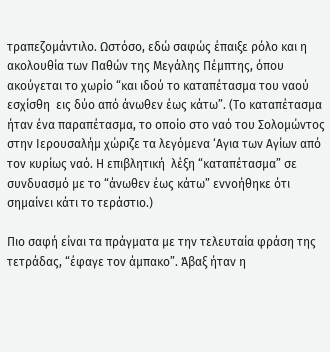τραπεζομάντιλο. Ωστόσο, εδώ σαφώς έπαιξε ρόλο και η ακολουθία των Παθών της Μεγάλης Πέμπτης, όπου ακούγεται το χωρίο “και ιδού το καταπέτασμα του ναού εσχίσθη  εις δύο από άνωθεν έως κάτω”. (Το καταπέτασμα ήταν ένα παραπέτασμα, το οποίο στο ναό του Σολομώντος στην Ιερουσαλήμ χώριζε τα λεγόμενα ‘Αγια των Αγίων από τον κυρίως ναό. Η επιβλητική  λέξη “καταπέτασμα” σε συνδυασμό με το “άνωθεν έως κάτω” εννοήθηκε ότι σημαίνει κάτι το τεράστιο.)

Πιο σαφή είναι τα πράγματα με την τελευταία φράση της τετράδας, “έφαγε τον άμπακο”. Άβαξ ήταν η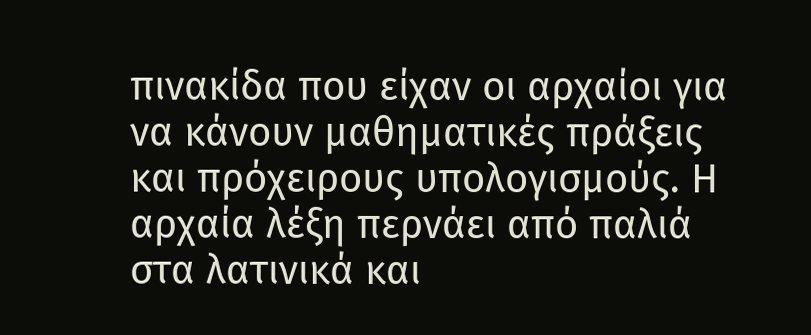πινακίδα που είχαν οι αρχαίοι για να κάνουν μαθηματικές πράξεις και πρόχειρους υπολογισμούς. Η αρχαία λέξη περνάει από παλιά στα λατινικά και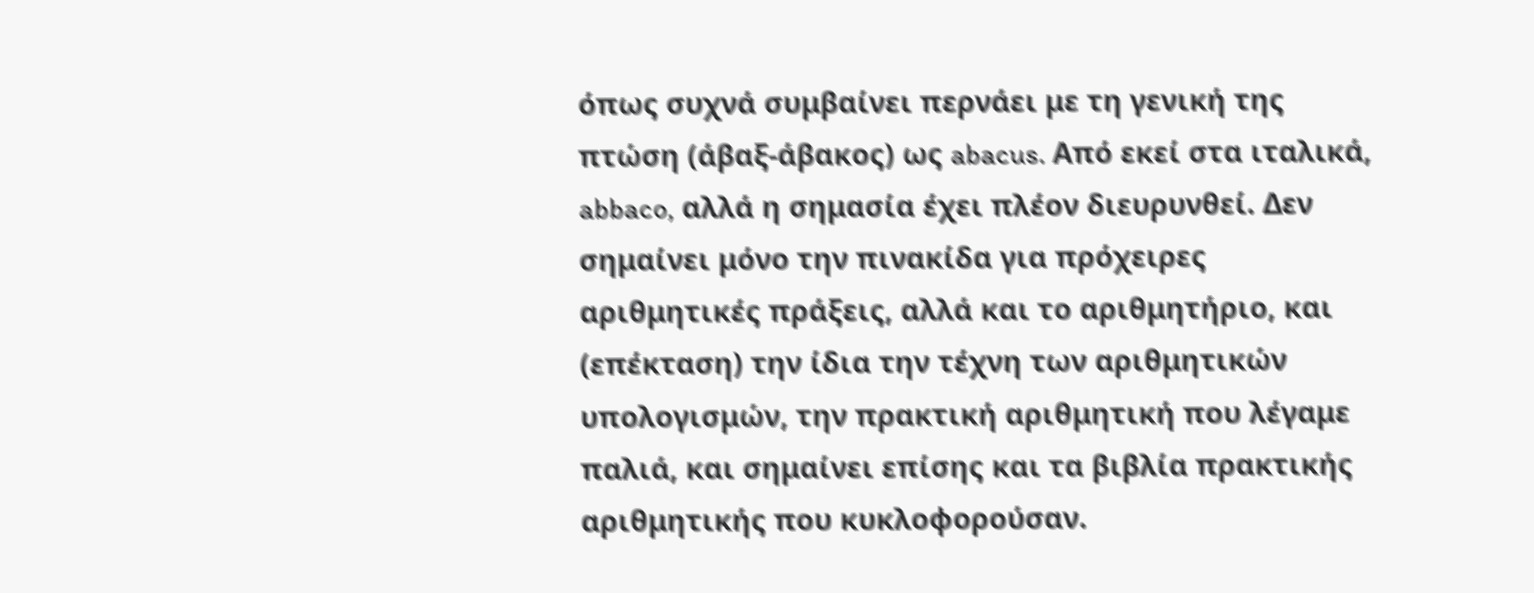όπως συχνά συμβαίνει περνάει με τη γενική της πτώση (άβαξ-άβακος) ως abacus. Από εκεί στα ιταλικά, abbaco, αλλά η σημασία έχει πλέον διευρυνθεί. Δεν σημαίνει μόνο την πινακίδα για πρόχειρες αριθμητικές πράξεις, αλλά και το αριθμητήριο, και (επέκταση) την ίδια την τέχνη των αριθμητικών υπολογισμών, την πρακτική αριθμητική που λέγαμε παλιά, και σημαίνει επίσης και τα βιβλία πρακτικής αριθμητικής που κυκλοφορούσαν.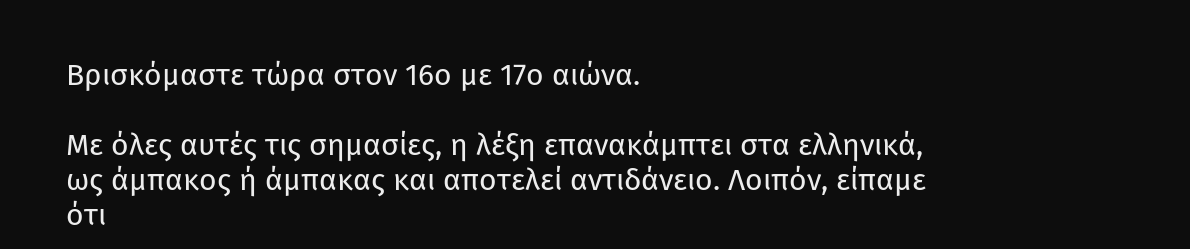Βρισκόμαστε τώρα στον 16ο με 17ο αιώνα.

Με όλες αυτές τις σημασίες, η λέξη επανακάμπτει στα ελληνικά, ως άμπακος ή άμπακας και αποτελεί αντιδάνειο. Λοιπόν, είπαμε ότι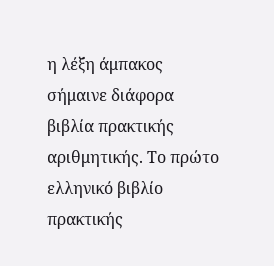η λέξη άμπακος σήμαινε διάφορα βιβλία πρακτικής αριθμητικής. Το πρώτο ελληνικό βιβλίο πρακτικής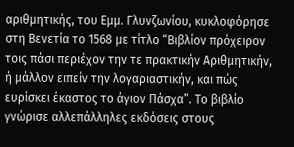αριθμητικής, του Εμμ. Γλυνζωνίου, κυκλοφόρησε στη Βενετία το 1568 με τίτλο “Βιβλίον πρόχειρον τοις πάσι περιέχον την τε πρακτικήν Αριθμητικήν, ή μάλλον ειπείν την λογαριαστικήν, και πώς ευρίσκει έκαστος το άγιον Πάσχα”. Το βιβλίο γνώρισε αλλεπάλληλες εκδόσεις στους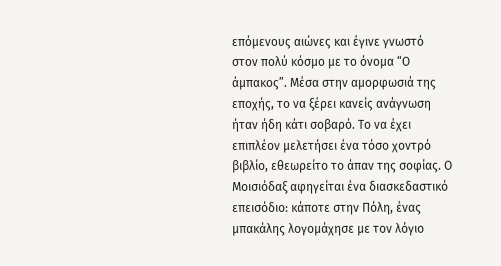επόμενους αιώνες και έγινε γνωστό στον πολύ κόσμο με το όνομα “Ο άμπακος”. Μέσα στην αμορφωσιά της εποχής, το να ξέρει κανείς ανάγνωση ήταν ήδη κάτι σοβαρό. Το να έχει επιπλέον μελετήσει ένα τόσο χοντρό βιβλίο, εθεωρείτο το άπαν της σοφίας. Ο Μοισιόδαξ αφηγείται ένα διασκεδαστικό επεισόδιο: κάποτε στην Πόλη, ένας μπακάλης λογομάχησε με τον λόγιο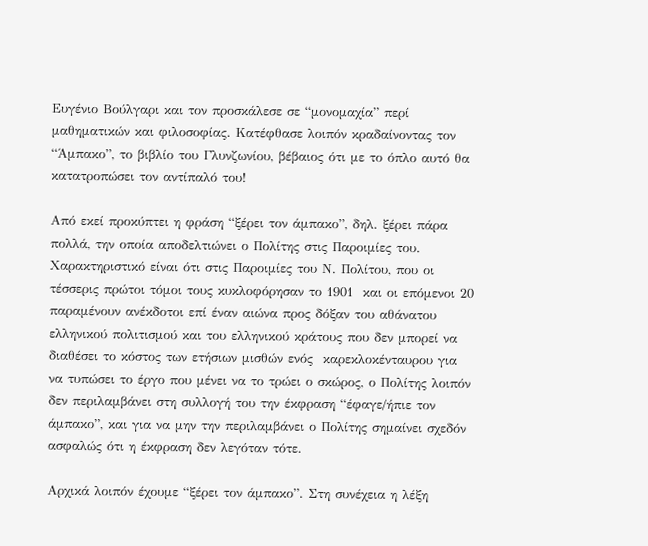Ευγένιο Βούλγαρι και τον προσκάλεσε σε “μονομαχία” περί μαθηματικών και φιλοσοφίας. Κατέφθασε λοιπόν κραδαίνοντας τον “Άμπακο”, το βιβλίο του Γλυνζωνίου, βέβαιος ότι με το όπλο αυτό θα κατατροπώσει τον αντίπαλό του!

Από εκεί προκύπτει η φράση “ξέρει τον άμπακο”, δηλ. ξέρει πάρα πολλά, την οποία αποδελτιώνει ο Πολίτης στις Παροιμίες του. Χαρακτηριστικό είναι ότι στις Παροιμίες του Ν. Πολίτου, που οι τέσσερις πρώτοι τόμοι τους κυκλοφόρησαν το 1901  και οι επόμενοι 20 παραμένουν ανέκδοτοι επί έναν αιώνα προς δόξαν του αθάνατου ελληνικού πολιτισμού και του ελληνικού κράτους που δεν μπορεί να διαθέσει το κόστος των ετήσιων μισθών ενός  καρεκλοκένταυρου για να τυπώσει το έργο που μένει να το τρώει ο σκώρος, ο Πολίτης λοιπόν δεν περιλαμβάνει στη συλλογή του την έκφραση “έφαγε/ήπιε τον άμπακο”, και για να μην την περιλαμβάνει ο Πολίτης σημαίνει σχεδόν ασφαλώς ότι η έκφραση δεν λεγόταν τότε.

Αρχικά λοιπόν έχουμε “ξέρει τον άμπακο”. Στη συνέχεια η λέξη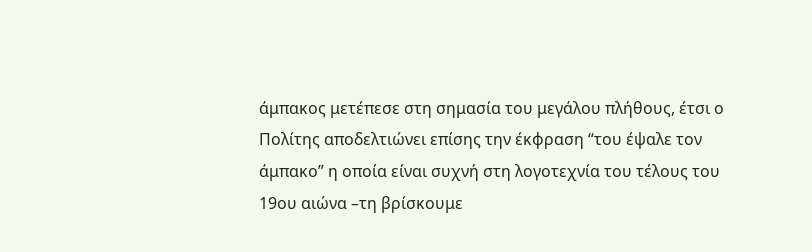άμπακος μετέπεσε στη σημασία του μεγάλου πλήθους, έτσι ο Πολίτης αποδελτιώνει επίσης την έκφραση “του έψαλε τον άμπακο” η οποία είναι συχνή στη λογοτεχνία του τέλους του 19ου αιώνα –τη βρίσκουμε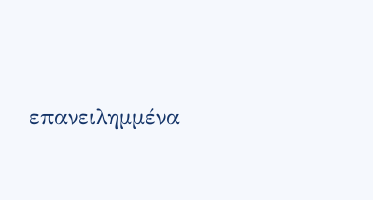επανειλημμένα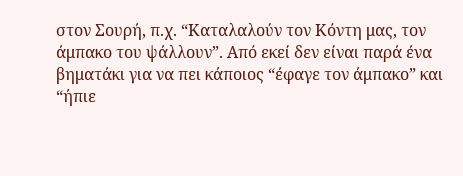στον Σουρή, π.χ. “Καταλαλούν τον Κόντη μας, τον άμπακο του ψάλλουν”. Από εκεί δεν είναι παρά ένα βηματάκι για να πει κάποιος “έφαγε τον άμπακο” και “ήπιε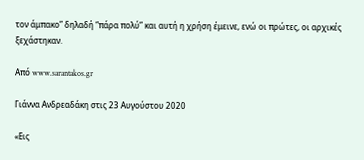τον άμπακο” δηλαδή “πάρα πολύ” και αυτή η χρήση έμεινε, ενώ οι πρώτες, οι αρχικές ξεχάστηκαν.

Από www.sarantakos.gr

Γιάννα Ανδρεαδάκη στις 23 Αυγούστου 2020

«Εις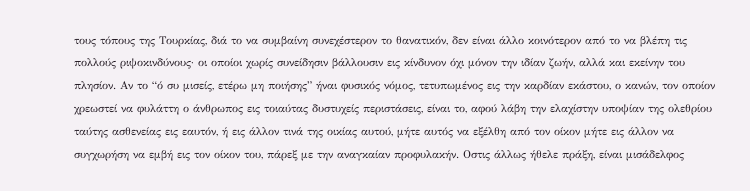τους τόπους της Τουρκίας, διά το να συμβαίνη συνεχέστερον το θανατικόν, δεν είναι άλλο κοινότερον από το να βλέπη τις πολλούς ριψοκινδύνους· οι οποίοι χωρίς συνείδησιν βάλλουσιν εις κίνδυνον όχι μόνον την ιδίαν ζωήν, αλλά και εκείνην του πλησίον. Αν το “ό συ μισείς, ετέρω μη ποιήσης” ήναι φυσικός νόμος, τετυπωμένος εις την καρδίαν εκάστου, ο κανών, τον οποίον χρεωστεί να φυλάττη ο άνθρωπος εις τοιαύτας δυστυχείς περιστάσεις, είναι το, αφού λάβη την ελαχίστην υποψίαν της ολεθρίου ταύτης ασθενείας εις εαυτόν, ή εις άλλον τινά της οικίας αυτού, μήτε αυτός να εξέλθη από τον οίκον μήτε εις άλλον να συγχωρήση να εμβή εις τον οίκον του, πάρεξ με την αναγκαίαν προφυλακήν. Οστις άλλως ήθελε πράξη, είναι μισάδελφος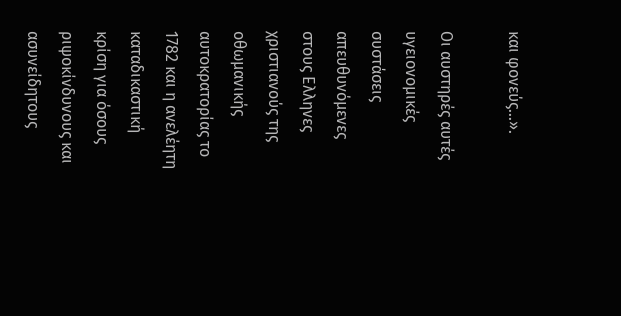και φονεύς…».

Οι αυστηρές αυτές υγειονομικές συστάσεις απευθυνόμενες στους Ελληνες χριστιανούς της οθωμανικής αυτοκρατορίας το 1782 και η ανελέητη καταδικαστική κρίση για όσους ριψοκίνδυνους και ασυνείδητους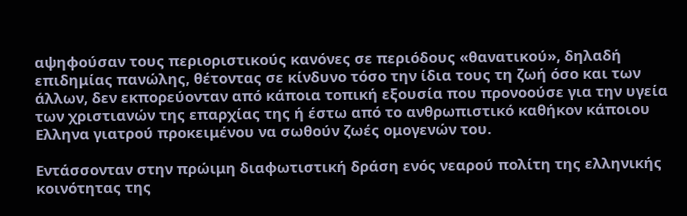αψηφούσαν τους περιοριστικούς κανόνες σε περιόδους «θανατικού», δηλαδή επιδημίας πανώλης, θέτοντας σε κίνδυνο τόσο την ίδια τους τη ζωή όσο και των άλλων, δεν εκπορεύονταν από κάποια τοπική εξουσία που προνοούσε για την υγεία των χριστιανών της επαρχίας της ή έστω από το ανθρωπιστικό καθήκον κάποιου Ελληνα γιατρού προκειμένου να σωθούν ζωές ομογενών του.

Εντάσσονταν στην πρώιμη διαφωτιστική δράση ενός νεαρού πολίτη της ελληνικής κοινότητας της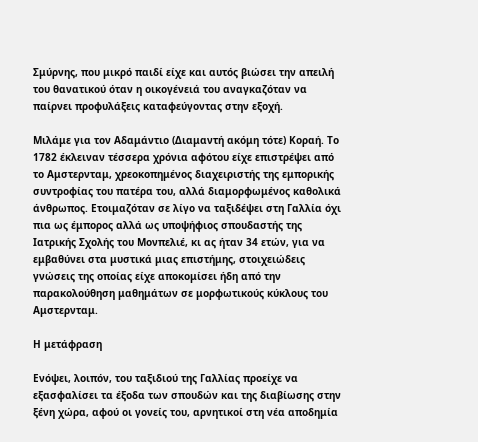Σμύρνης, που μικρό παιδί είχε και αυτός βιώσει την απειλή του θανατικού όταν η οικογένειά του αναγκαζόταν να παίρνει προφυλάξεις καταφεύγοντας στην εξοχή.

Μιλάμε για τον Αδαμάντιο (Διαμαντή ακόμη τότε) Κοραή. Το 1782 έκλειναν τέσσερα χρόνια αφότου είχε επιστρέψει από το Αμστερνταμ, χρεοκοπημένος διαχειριστής της εμπορικής συντροφίας του πατέρα του, αλλά διαμορφωμένος καθολικά άνθρωπος. Ετοιμαζόταν σε λίγο να ταξιδέψει στη Γαλλία όχι πια ως έμπορος αλλά ως υποψήφιος σπουδαστής της Ιατρικής Σχολής του Μονπελιέ, κι ας ήταν 34 ετών, για να εμβαθύνει στα μυστικά μιας επιστήμης, στοιχειώδεις γνώσεις της οποίας είχε αποκομίσει ήδη από την παρακολούθηση μαθημάτων σε μορφωτικούς κύκλους του Αμστερνταμ.

Η μετάφραση

Ενόψει, λοιπόν, του ταξιδιού της Γαλλίας προείχε να εξασφαλίσει τα έξοδα των σπουδών και της διαβίωσης στην ξένη χώρα, αφού οι γονείς του, αρνητικοί στη νέα αποδημία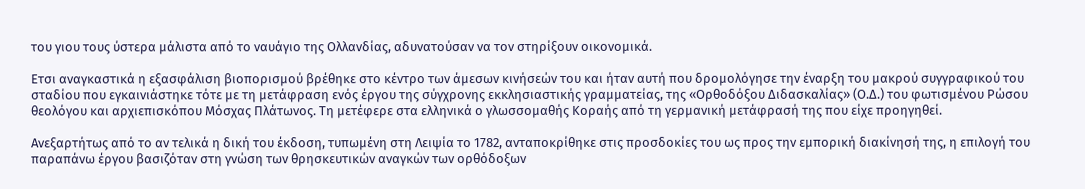του γιου τους ύστερα μάλιστα από το ναυάγιο της Ολλανδίας, αδυνατούσαν να τον στηρίξουν οικονομικά.

Ετσι αναγκαστικά η εξασφάλιση βιοπορισμού βρέθηκε στο κέντρο των άμεσων κινήσεών του και ήταν αυτή που δρομολόγησε την έναρξη του μακρού συγγραφικού του σταδίου που εγκαινιάστηκε τότε με τη μετάφραση ενός έργου της σύγχρονης εκκλησιαστικής γραμματείας, της «Ορθοδόξου Διδασκαλίας» (Ο.Δ.) του φωτισμένου Ρώσου θεολόγου και αρχιεπισκόπου Μόσχας Πλάτωνος. Τη μετέφερε στα ελληνικά ο γλωσσομαθής Κοραής από τη γερμανική μετάφρασή της που είχε προηγηθεί.

Ανεξαρτήτως από το αν τελικά η δική του έκδοση, τυπωμένη στη Λειψία το 1782, ανταποκρίθηκε στις προσδοκίες του ως προς την εμπορική διακίνησή της, η επιλογή του παραπάνω έργου βασιζόταν στη γνώση των θρησκευτικών αναγκών των ορθόδοξων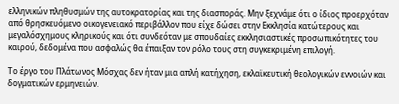ελληνικών πληθυσμών της αυτοκρατορίας και της διασποράς. Μην ξεχνάμε ότι ο ίδιος προερχόταν από θρησκευόμενο οικογενειακό περιβάλλον που είχε δώσει στην Εκκλησία κατώτερους και μεγαλόσχημους κληρικούς και ότι συνδεόταν με σπουδαίες εκκλησιαστικές προσωπικότητες του καιρού, δεδομένα που ασφαλώς θα έπαιξαν τον ρόλο τους στη συγκεκριμένη επιλογή.

Το έργο του Πλάτωνος Μόσχας δεν ήταν μια απλή κατήχηση, εκλαϊκευτική θεολογικών εννοιών και δογματικών ερμηνειών.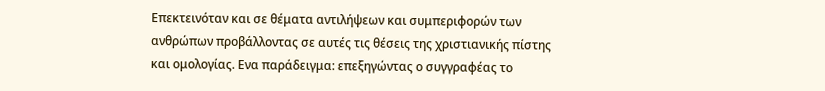Επεκτεινόταν και σε θέματα αντιλήψεων και συμπεριφορών των ανθρώπων προβάλλοντας σε αυτές τις θέσεις της χριστιανικής πίστης και ομολογίας. Ενα παράδειγμα: επεξηγώντας ο συγγραφέας το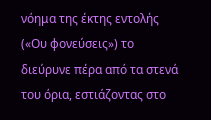νόημα της έκτης εντολής («Ου φονεύσεις») το διεύρυνε πέρα από τα στενά του όρια, εστιάζοντας στο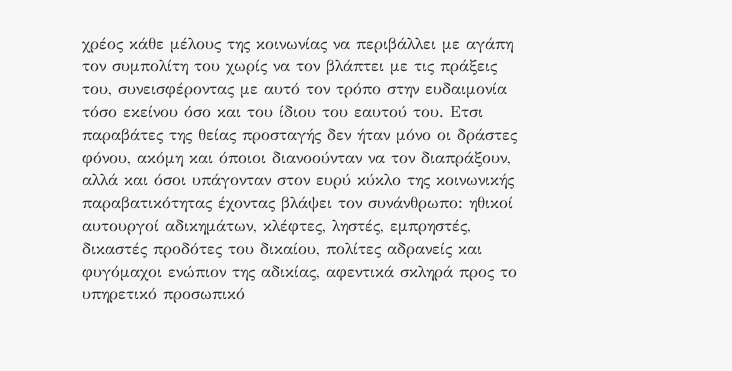χρέος κάθε μέλους της κοινωνίας να περιβάλλει με αγάπη τον συμπολίτη του χωρίς να τον βλάπτει με τις πράξεις του, συνεισφέροντας με αυτό τον τρόπο στην ευδαιμονία τόσο εκείνου όσο και του ίδιου του εαυτού του. Ετσι παραβάτες της θείας προσταγής δεν ήταν μόνο οι δράστες φόνου, ακόμη και όποιοι διανοούνταν να τον διαπράξουν, αλλά και όσοι υπάγονταν στον ευρύ κύκλο της κοινωνικής παραβατικότητας έχοντας βλάψει τον συνάνθρωπο: ηθικοί αυτουργοί αδικημάτων, κλέφτες, ληστές, εμπρηστές, δικαστές προδότες του δικαίου, πολίτες αδρανείς και φυγόμαχοι ενώπιον της αδικίας, αφεντικά σκληρά προς το υπηρετικό προσωπικό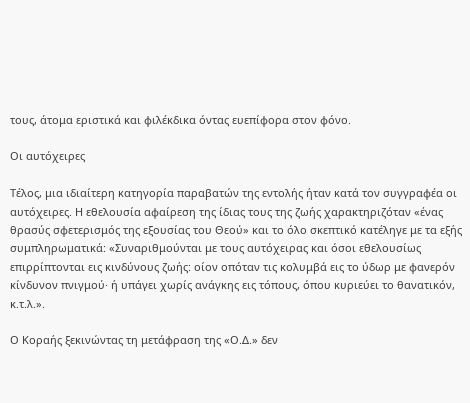τους, άτομα εριστικά και φιλέκδικα όντας ευεπίφορα στον φόνο.

Οι αυτόχειρες

Τέλος, μια ιδιαίτερη κατηγορία παραβατών της εντολής ήταν κατά τον συγγραφέα οι αυτόχειρες. Η εθελουσία αφαίρεση της ίδιας τους της ζωής χαρακτηριζόταν «ένας θρασύς σφετερισμός της εξουσίας του Θεού» και το όλο σκεπτικό κατέληγε με τα εξής συμπληρωματικά: «Συναριθμούνται με τους αυτόχειρας και όσοι εθελουσίως επιρρίπτονται εις κινδύνους ζωής: οίον οπόταν τις κολυμβά εις το ύδωρ με φανερόν κίνδυνον πνιγμού· ή υπάγει χωρίς ανάγκης εις τόπους, όπου κυριεύει το θανατικόν, κ.τ.λ.».

Ο Κοραής ξεκινώντας τη μετάφραση της «Ο.Δ.» δεν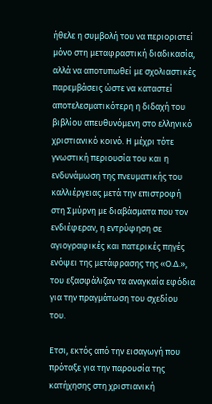ήθελε η συμβολή του να περιοριστεί μόνο στη μεταφραστική διαδικασία, αλλά να αποτυπωθεί με σχολιαστικές παρεμβάσεις ώστε να καταστεί αποτελεσματικότερη η διδαχή του βιβλίου απευθυνόμενη στο ελληνικό χριστιανικό κοινό. Η μέχρι τότε γνωστική περιουσία του και η ενδυνάμωση της πνευματικής του καλλιέργειας μετά την επιστροφή στη Σμύρνη με διαβάσματα που τον ενδιέφεραν, η εντρύφηση σε αγιογραφικές και πατερικές πηγές ενόψει της μετάφρασης της «Ο.Δ.», του εξασφάλιζαν τα αναγκαία εφόδια για την πραγμάτωση του σχεδίου του.

Ετσι, εκτός από την εισαγωγή που πρόταξε για την παρουσία της κατήχησης στη χριστιανική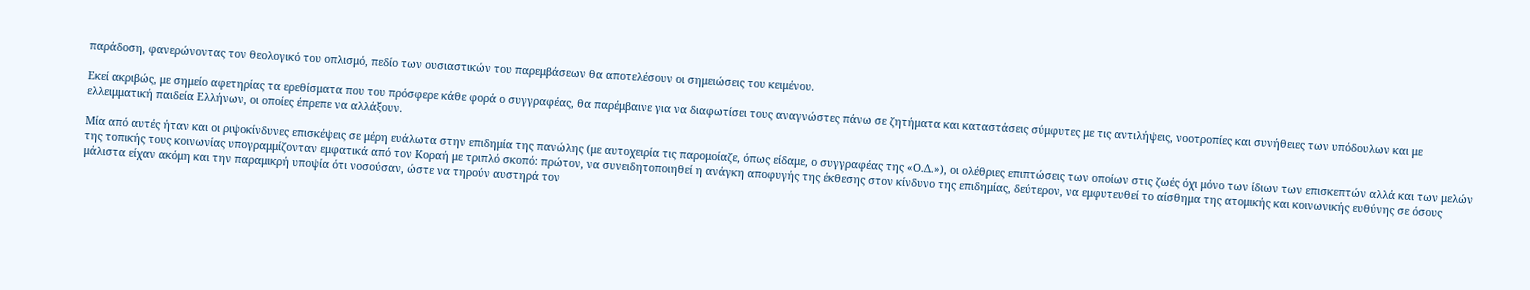παράδοση, φανερώνοντας τον θεολογικό του οπλισμό, πεδίο των ουσιαστικών του παρεμβάσεων θα αποτελέσουν οι σημειώσεις του κειμένου.

Εκεί ακριβώς, με σημείο αφετηρίας τα ερεθίσματα που του πρόσφερε κάθε φορά ο συγγραφέας, θα παρέμβαινε για να διαφωτίσει τους αναγνώστες πάνω σε ζητήματα και καταστάσεις σύμφυτες με τις αντιλήψεις, νοοτροπίες και συνήθειες των υπόδουλων και με ελλειμματική παιδεία Ελλήνων, οι οποίες έπρεπε να αλλάξουν.

Μία από αυτές ήταν και οι ριψοκίνδυνες επισκέψεις σε μέρη ευάλωτα στην επιδημία της πανώλης (με αυτοχειρία τις παρομοίαζε, όπως είδαμε, ο συγγραφέας της «Ο.Δ.»), οι ολέθριες επιπτώσεις των οποίων στις ζωές όχι μόνο των ίδιων των επισκεπτών αλλά και των μελών της τοπικής τους κοινωνίας υπογραμμίζονταν εμφατικά από τον Κοραή με τριπλό σκοπό: πρώτον, να συνειδητοποιηθεί η ανάγκη αποφυγής της έκθεσης στον κίνδυνο της επιδημίας, δεύτερον, να εμφυτευθεί το αίσθημα της ατομικής και κοινωνικής ευθύνης σε όσους μάλιστα είχαν ακόμη και την παραμικρή υποψία ότι νοσούσαν, ώστε να τηρούν αυστηρά τον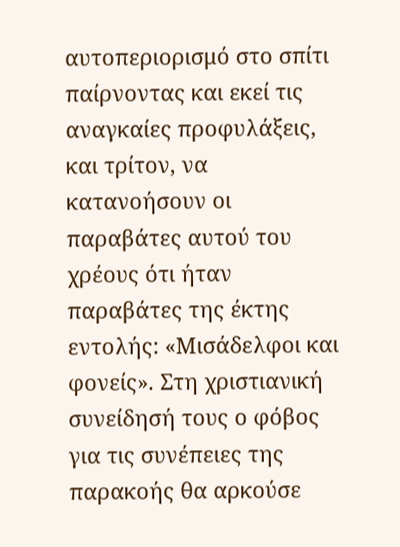αυτοπεριορισμό στο σπίτι παίρνοντας και εκεί τις αναγκαίες προφυλάξεις, και τρίτον, να κατανοήσουν οι παραβάτες αυτού του χρέους ότι ήταν παραβάτες της έκτης εντολής: «Μισάδελφοι και φονείς». Στη χριστιανική συνείδησή τους ο φόβος για τις συνέπειες της παρακοής θα αρκούσε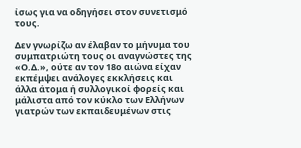ίσως για να οδηγήσει στον συνετισμό τους.

Δεν γνωρίζω αν έλαβαν το μήνυμα του συμπατριώτη τους οι αναγνώστες της «Ο.Δ.», ούτε αν τον 18ο αιώνα είχαν εκπέμψει ανάλογες εκκλήσεις και άλλα άτομα ή συλλογικοί φορείς και μάλιστα από τον κύκλο των Ελλήνων γιατρών των εκπαιδευμένων στις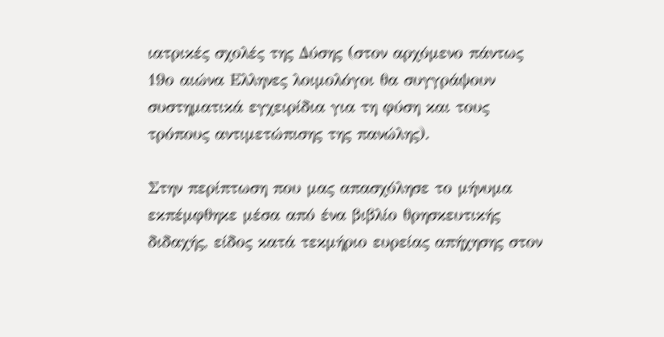ιατρικές σχολές της Δύσης (στον αρχόμενο πάντως 19ο αιώνα Ελληνες λοιμολόγοι θα συγγράψουν συστηματικά εγχειρίδια για τη φύση και τους τρόπους αντιμετώπισης της πανώλης).

Στην περίπτωση που μας απασχόλησε το μήνυμα εκπέμφθηκε μέσα από ένα βιβλίο θρησκευτικής διδαχής, είδος κατά τεκμήριο ευρείας απήχησης στον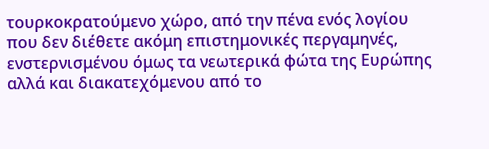τουρκοκρατούμενο χώρο, από την πένα ενός λογίου που δεν διέθετε ακόμη επιστημονικές περγαμηνές, ενστερνισμένου όμως τα νεωτερικά φώτα της Ευρώπης αλλά και διακατεχόμενου από το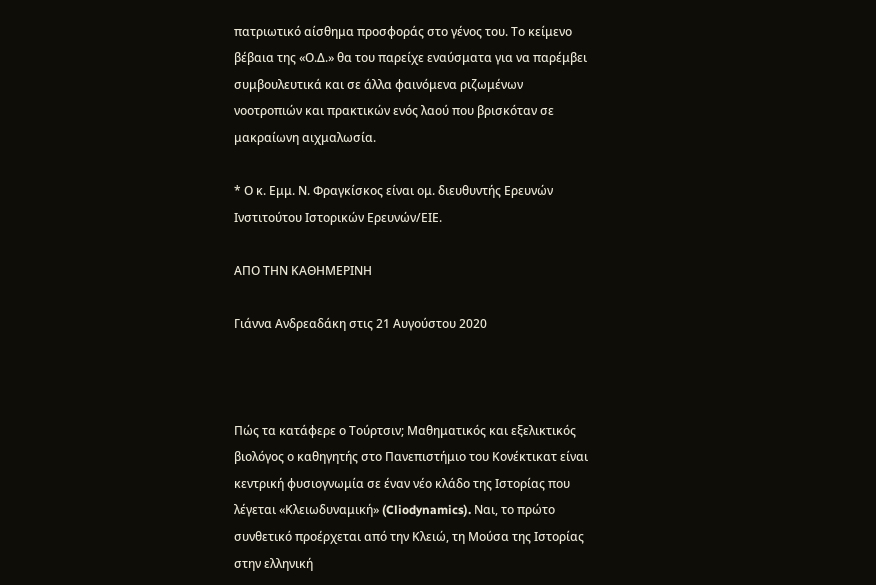πατριωτικό αίσθημα προσφοράς στο γένος του. Το κείμενο βέβαια της «Ο.Δ.» θα του παρείχε εναύσματα για να παρέμβει συμβουλευτικά και σε άλλα φαινόμενα ριζωμένων νοοτροπιών και πρακτικών ενός λαού που βρισκόταν σε μακραίωνη αιχμαλωσία.

* Ο κ. Εμμ. Ν. Φραγκίσκος είναι oμ. διευθυντής Ερευνών Ινστιτούτου Ιστορικών Ερευνών/ΕΙΕ.

ΑΠΟ ΤΗΝ ΚΑΘΗΜΕΡΙΝΗ

Γιάννα Ανδρεαδάκη στις 21 Αυγούστου 2020



Πώς τα κατάφερε ο Τούρτσιν; Μαθηματικός και εξελικτικός βιολόγος ο καθηγητής στο Πανεπιστήμιο του Κονέκτικατ είναι κεντρική φυσιογνωμία σε έναν νέο κλάδο της Ιστορίας που λέγεται «Κλειωδυναμική» (Cliodynamics). Ναι, το πρώτο συνθετικό προέρχεται από την Κλειώ, τη Μούσα της Ιστορίας στην ελληνική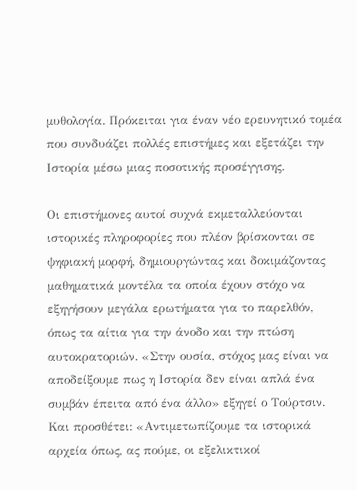μυθολογία. Πρόκειται για έναν νέο ερευνητικό τομέα που συνδυάζει πολλές επιστήμες και εξετάζει την Ιστορία μέσω μιας ποσοτικής προσέγγισης.

Οι επιστήμονες αυτοί συχνά εκμεταλλεύονται ιστορικές πληροφορίες που πλέον βρίσκονται σε ψηφιακή μορφή, δημιουργώντας και δοκιμάζοντας μαθηματικά μοντέλα τα οποία έχουν στόχο να εξηγήσουν μεγάλα ερωτήματα για το παρελθόν, όπως τα αίτια για την άνοδο και την πτώση αυτοκρατοριών. «Στην ουσία, στόχος μας είναι να αποδείξουμε πως η Ιστορία δεν είναι απλά ένα συμβάν έπειτα από ένα άλλο» εξηγεί ο Τούρτσιν. Και προσθέτει: «Αντιμετωπίζουμε τα ιστορικά αρχεία όπως, ας πούμε, οι εξελικτικοί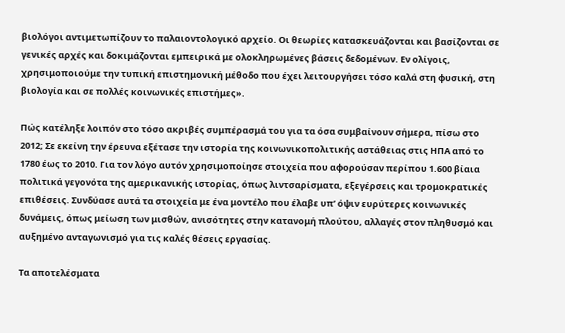βιολόγοι αντιμετωπίζουν το παλαιοντολογικό αρχείο. Οι θεωρίες κατασκευάζονται και βασίζονται σε γενικές αρχές και δοκιμάζονται εμπειρικά με ολοκληρωμένες βάσεις δεδομένων. Εν ολίγοις, χρησιμοποιούμε την τυπική επιστημονική μέθοδο που έχει λειτουργήσει τόσο καλά στη φυσική, στη βιολογία και σε πολλές κοινωνικές επιστήμες».

Πώς κατέληξε λοιπόν στο τόσο ακριβές συμπέρασμά του για τα όσα συμβαίνουν σήμερα, πίσω στο 2012; Σε εκείνη την έρευνα εξέτασε την ιστορία της κοινωνικοπολιτικής αστάθειας στις ΗΠΑ από το 1780 έως το 2010. Για τον λόγο αυτόν χρησιμοποίησε στοιχεία που αφορούσαν περίπου 1.600 βίαια πολιτικά γεγονότα της αμερικανικής ιστορίας, όπως λιντσαρίσματα, εξεγέρσεις και τρομοκρατικές επιθέσεις. Συνδύασε αυτά τα στοιχεία με ένα μοντέλο που έλαβε υπ’ όψιν ευρύτερες κοινωνικές δυνάμεις, όπως μείωση των μισθών, ανισότητες στην κατανομή πλούτου, αλλαγές στον πληθυσμό και αυξημένο ανταγωνισμό για τις καλές θέσεις εργασίας.

Τα αποτελέσματα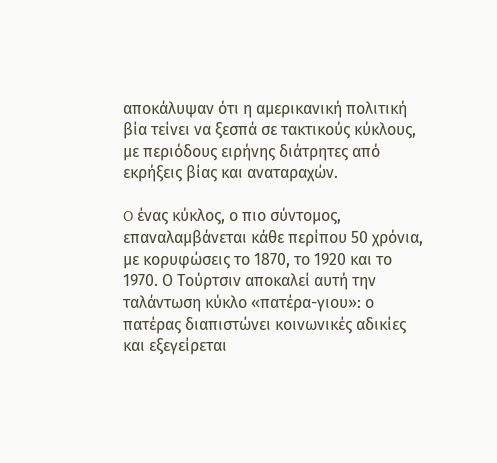αποκάλυψαν ότι η αμερικανική πολιτική βία τείνει να ξεσπά σε τακτικούς κύκλους, με περιόδους ειρήνης διάτρητες από εκρήξεις βίας και αναταραχών.

O ένας κύκλος, ο πιο σύντομος, επαναλαμβάνεται κάθε περίπου 50 χρόνια, με κορυφώσεις το 1870, το 1920 και το 1970. Ο Τούρτσιν αποκαλεί αυτή την ταλάντωση κύκλο «πατέρα-γιου»: ο πατέρας διαπιστώνει κοινωνικές αδικίες και εξεγείρεται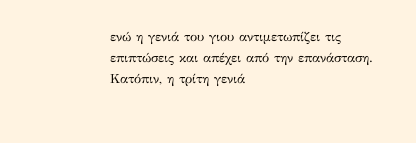ενώ η γενιά του γιου αντιμετωπίζει τις επιπτώσεις και απέχει από την επανάσταση. Κατόπιν, η τρίτη γενιά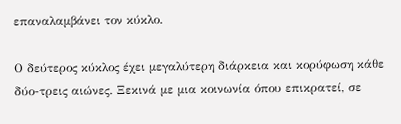επαναλαμβάνει τον κύκλο.

Ο δεύτερος κύκλος έχει μεγαλύτερη διάρκεια και κορύφωση κάθε δύο-τρεις αιώνες. Ξεκινά με μια κοινωνία όπου επικρατεί, σε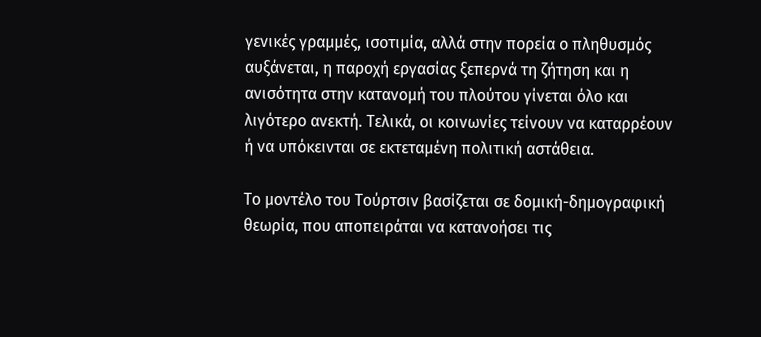γενικές γραμμές, ισοτιμία, αλλά στην πορεία ο πληθυσμός αυξάνεται, η παροχή εργασίας ξεπερνά τη ζήτηση και η ανισότητα στην κατανομή του πλούτου γίνεται όλο και λιγότερο ανεκτή. Τελικά, οι κοινωνίες τείνουν να καταρρέουν ή να υπόκεινται σε εκτεταμένη πολιτική αστάθεια.

Το μοντέλο του Τούρτσιν βασίζεται σε δομική-δημογραφική θεωρία, που αποπειράται να κατανοήσει τις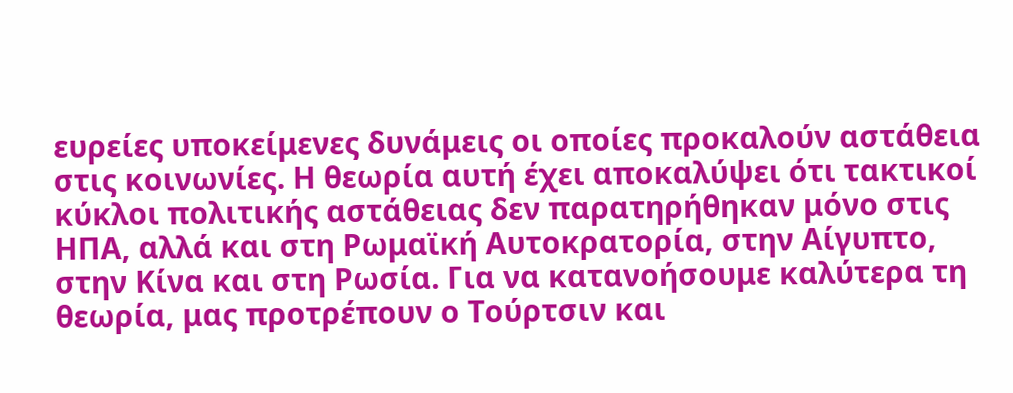ευρείες υποκείμενες δυνάμεις οι οποίες προκαλούν αστάθεια στις κοινωνίες. Η θεωρία αυτή έχει αποκαλύψει ότι τακτικοί κύκλοι πολιτικής αστάθειας δεν παρατηρήθηκαν μόνο στις ΗΠΑ, αλλά και στη Ρωμαϊκή Αυτοκρατορία, στην Αίγυπτο, στην Κίνα και στη Ρωσία. Για να κατανοήσουμε καλύτερα τη θεωρία, μας προτρέπουν ο Τούρτσιν και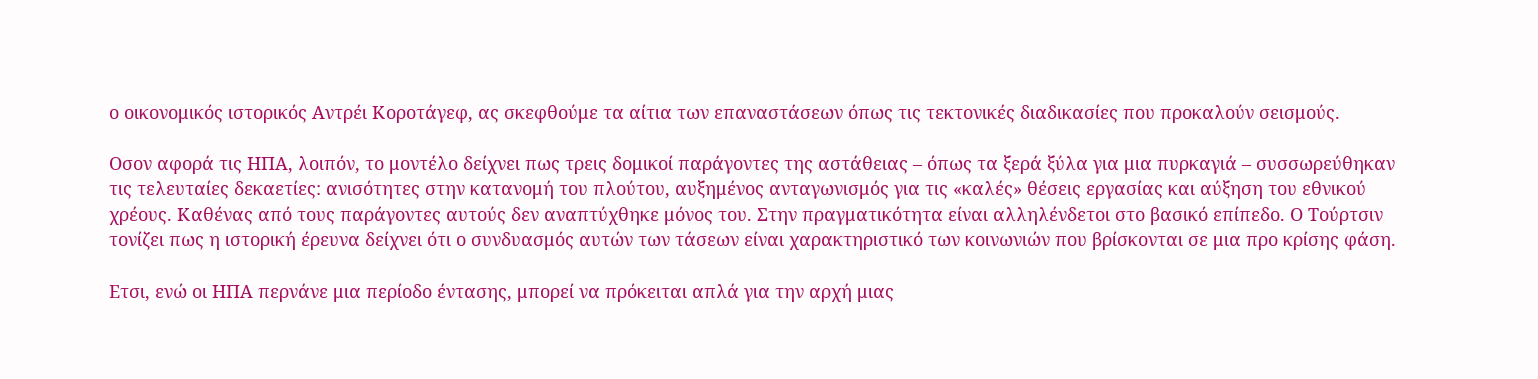ο οικονομικός ιστορικός Αντρέι Κοροτάγεφ, ας σκεφθούμε τα αίτια των επαναστάσεων όπως τις τεκτονικές διαδικασίες που προκαλούν σεισμούς.

Οσον αφορά τις ΗΠΑ, λοιπόν, το μοντέλο δείχνει πως τρεις δομικοί παράγοντες της αστάθειας – όπως τα ξερά ξύλα για μια πυρκαγιά – συσσωρεύθηκαν τις τελευταίες δεκαετίες: ανισότητες στην κατανομή του πλούτου, αυξημένος ανταγωνισμός για τις «καλές» θέσεις εργασίας και αύξηση του εθνικού χρέους. Καθένας από τους παράγοντες αυτούς δεν αναπτύχθηκε μόνος του. Στην πραγματικότητα είναι αλληλένδετοι στο βασικό επίπεδο. Ο Τούρτσιν τονίζει πως η ιστορική έρευνα δείχνει ότι ο συνδυασμός αυτών των τάσεων είναι χαρακτηριστικό των κοινωνιών που βρίσκονται σε μια προ κρίσης φάση.

Ετσι, ενώ οι ΗΠΑ περνάνε μια περίοδο έντασης, μπορεί να πρόκειται απλά για την αρχή μιας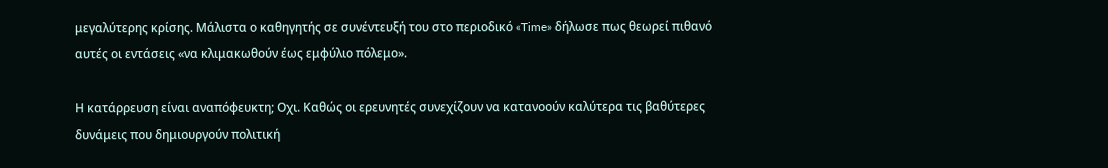μεγαλύτερης κρίσης. Μάλιστα ο καθηγητής σε συνέντευξή του στο περιοδικό «Time» δήλωσε πως θεωρεί πιθανό αυτές οι εντάσεις «να κλιμακωθούν έως εμφύλιο πόλεμο».

Η κατάρρευση είναι αναπόφευκτη; Οχι. Καθώς οι ερευνητές συνεχίζουν να κατανοούν καλύτερα τις βαθύτερες δυνάμεις που δημιουργούν πολιτική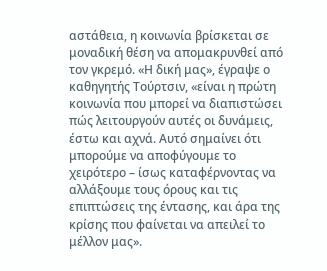αστάθεια, η κοινωνία βρίσκεται σε μοναδική θέση να απομακρυνθεί από τον γκρεμό. «Η δική μας», έγραψε ο καθηγητής Τούρτσιν, «είναι η πρώτη κοινωνία που μπορεί να διαπιστώσει πώς λειτουργούν αυτές οι δυνάμεις, έστω και αχνά. Αυτό σημαίνει ότι μπορούμε να αποφύγουμε το χειρότερο – ίσως καταφέρνοντας να αλλάξουμε τους όρους και τις επιπτώσεις της έντασης, και άρα της κρίσης που φαίνεται να απειλεί το μέλλον μας».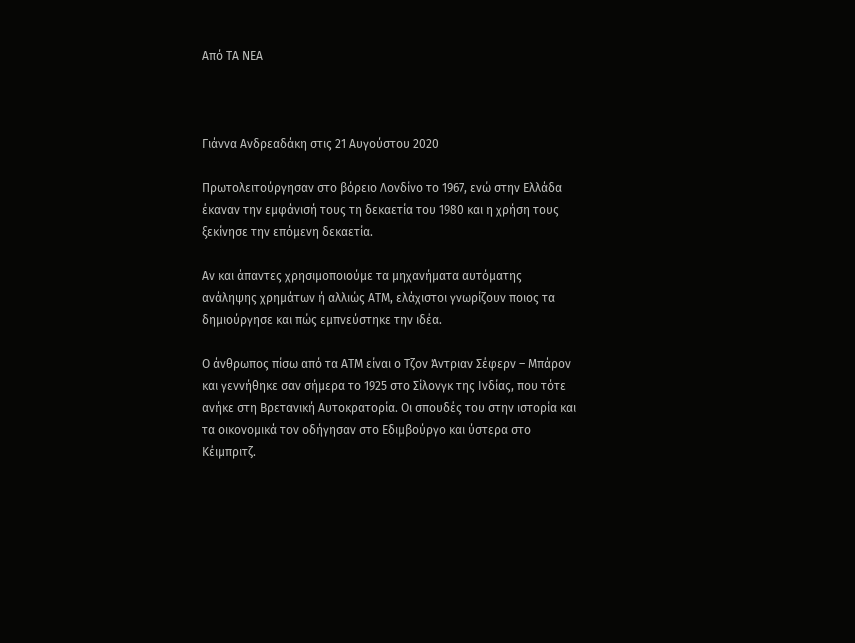Από ΤΑ ΝΕΑ



Γιάννα Ανδρεαδάκη στις 21 Αυγούστου 2020

Πρωτολειτούργησαν στο βόρειο Λονδίνο το 1967, ενώ στην Ελλάδα έκαναν την εμφάνισή τους τη δεκαετία του 1980 και η χρήση τους ξεκίνησε την επόμενη δεκαετία.

Αν και άπαντες χρησιμοποιούμε τα μηχανήματα αυτόματης ανάληψης χρημάτων ή αλλιώς ΑΤΜ, ελάχιστοι γνωρίζουν ποιος τα δημιούργησε και πώς εμπνεύστηκε την ιδέα.

Ο άνθρωπος πίσω από τα ΑΤΜ είναι ο Τζον Άντριαν Σέφερν – Μπάρον και γεννήθηκε σαν σήμερα το 1925 στο Σίλονγκ της Ινδίας, που τότε ανήκε στη Βρετανική Αυτοκρατορία. Οι σπουδές του στην ιστορία και τα οικονομικά τον οδήγησαν στο Εδιμβούργο και ύστερα στο Κέιμπριτζ.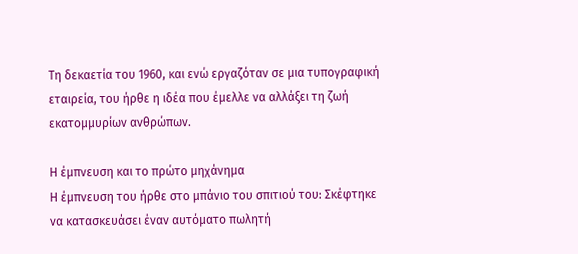Τη δεκαετία του 1960, και ενώ εργαζόταν σε μια τυπογραφική εταιρεία, του ήρθε η ιδέα που έμελλε να αλλάξει τη ζωή εκατομμυρίων ανθρώπων.

Η έμπνευση και το πρώτο μηχάνημα
Η έμπνευση του ήρθε στο μπάνιο του σπιτιού του: Σκέφτηκε να κατασκευάσει έναν αυτόματο πωλητή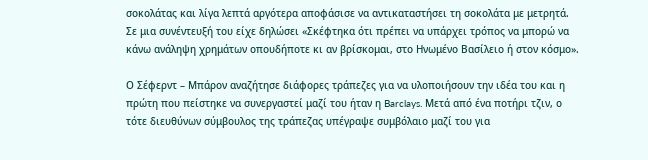σοκολάτας και λίγα λεπτά αργότερα αποφάσισε να αντικαταστήσει τη σοκολάτα με μετρητά. Σε μια συνέντευξή του είχε δηλώσει «Σκέφτηκα ότι πρέπει να υπάρχει τρόπος να μπορώ να κάνω ανάληψη χρημάτων οπουδήποτε κι αν βρίσκομαι, στο Ηνωμένο Βασίλειο ή στον κόσμο».

Ο Σέφερντ – Μπάρον αναζήτησε διάφορες τράπεζες για να υλοποιήσουν την ιδέα του και η πρώτη που πείστηκε να συνεργαστεί μαζί του ήταν η Barclays. Μετά από ένα ποτήρι τζιν, ο τότε διευθύνων σύμβουλος της τράπεζας υπέγραψε συμβόλαιο μαζί του για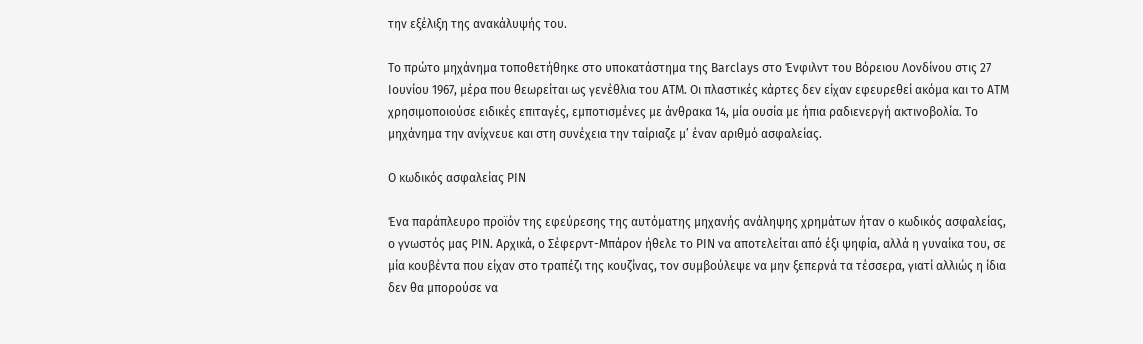την εξέλιξη της ανακάλυψής του.

Το πρώτο μηχάνημα τοποθετήθηκε στο υποκατάστημα της Barclays στο Ένφιλντ του Βόρειου Λονδίνου στις 27 Ιουνίου 1967, μέρα που θεωρείται ως γενέθλια του ΑΤΜ. Οι πλαστικές κάρτες δεν είχαν εφευρεθεί ακόμα και το ΑΤΜ χρησιμοποιούσε ειδικές επιταγές, εμποτισμένες με άνθρακα 14, μία ουσία με ήπια ραδιενεργή ακτινοβολία. Το μηχάνημα την ανίχνευε και στη συνέχεια την ταίριαζε μ’ έναν αριθμό ασφαλείας.

Ο κωδικός ασφαλείας PIN

Ένα παράπλευρο προϊόν της εφεύρεσης της αυτόματης μηχανής ανάληψης χρημάτων ήταν ο κωδικός ασφαλείας, ο γνωστός μας PIN. Αρχικά, ο Σέφερντ-Μπάρον ήθελε το ΡΙΝ να αποτελείται από έξι ψηφία, αλλά η γυναίκα του, σε μία κουβέντα που είχαν στο τραπέζι της κουζίνας, τον συμβούλεψε να μην ξεπερνά τα τέσσερα, γιατί αλλιώς η ίδια δεν θα μπορούσε να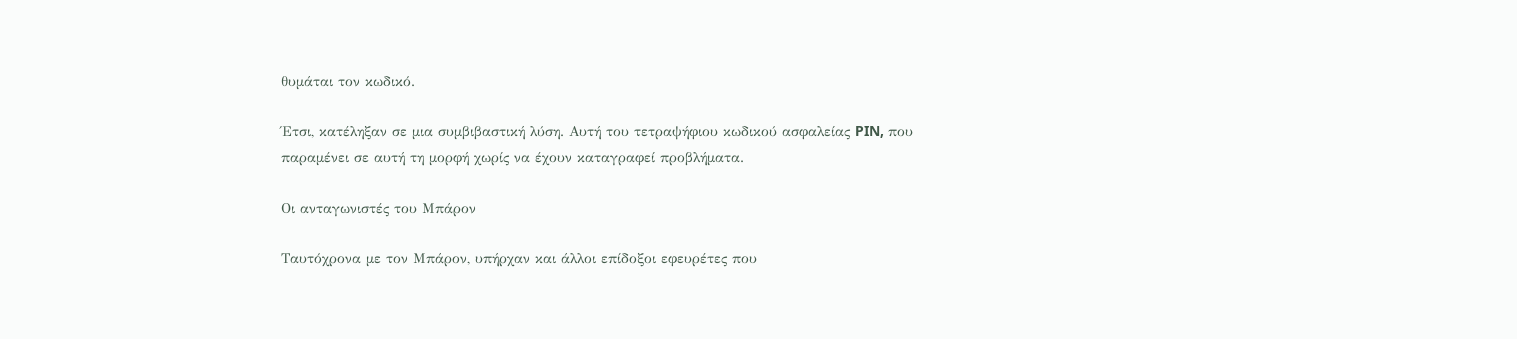θυμάται τον κωδικό.

Έτσι, κατέληξαν σε μια συμβιβαστική λύση. Αυτή του τετραψήφιου κωδικού ασφαλείας PIN, που παραμένει σε αυτή τη μορφή χωρίς να έχουν καταγραφεί προβλήματα.

Οι ανταγωνιστές του Μπάρον

Ταυτόχρονα με τον Μπάρον, υπήρχαν και άλλοι επίδοξοι εφευρέτες που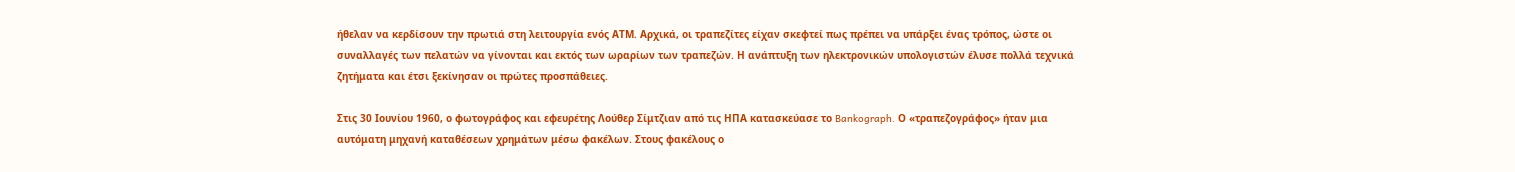ήθελαν να κερδίσουν την πρωτιά στη λειτουργία ενός ΑΤΜ. Αρχικά, οι τραπεζίτες είχαν σκεφτεί πως πρέπει να υπάρξει ένας τρόπος, ώστε οι συναλλαγές των πελατών να γίνονται και εκτός των ωραρίων των τραπεζών. Η ανάπτυξη των ηλεκτρονικών υπολογιστών έλυσε πολλά τεχνικά ζητήματα και έτσι ξεκίνησαν οι πρώτες προσπάθειες.

Στις 30 Ιουνίου 1960, ο φωτογράφος και εφευρέτης Λούθερ Σίμτζιαν από τις ΗΠΑ κατασκεύασε το Bankograph. Ο «τραπεζογράφος» ήταν μια αυτόματη μηχανή καταθέσεων χρημάτων μέσω φακέλων. Στους φακέλους ο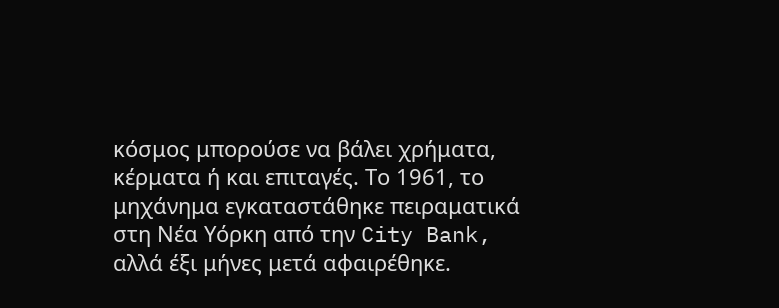κόσμος μπορούσε να βάλει χρήματα, κέρματα ή και επιταγές. Το 1961, το μηχάνημα εγκαταστάθηκε πειραματικά στη Νέα Υόρκη από την City Bank, αλλά έξι μήνες μετά αφαιρέθηκε.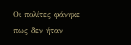Οι πολίτες φάνηκε πως δεν ήταν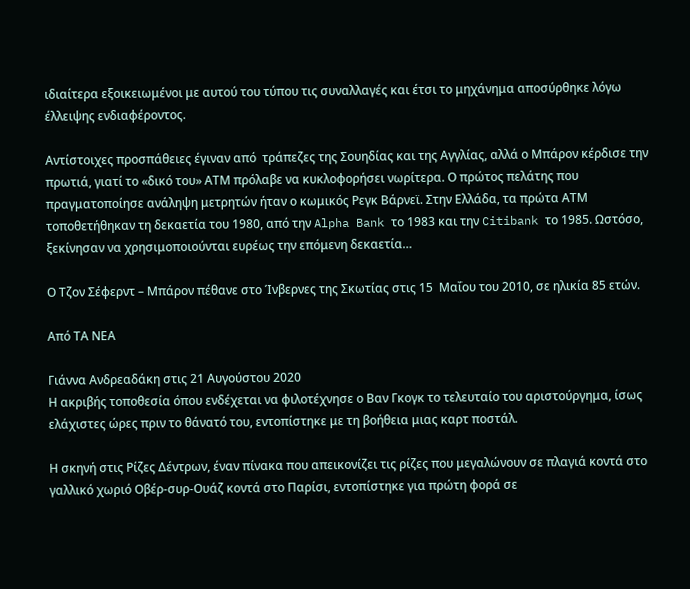ιδιαίτερα εξοικειωμένοι με αυτού του τύπου τις συναλλαγές και έτσι το μηχάνημα αποσύρθηκε λόγω έλλειψης ενδιαφέροντος.

Αντίστοιχες προσπάθειες έγιναν από  τράπεζες της Σουηδίας και της Αγγλίας, αλλά ο Μπάρον κέρδισε την πρωτιά, γιατί το «δικό του» ΑΤΜ πρόλαβε να κυκλοφορήσει νωρίτερα. Ο πρώτος πελάτης που πραγματοποίησε ανάληψη μετρητών ήταν ο κωμικός Ρεγκ Βάρνεϊ. Στην Ελλάδα, τα πρώτα ΑΤΜ τοποθετήθηκαν τη δεκαετία του 1980, από την Alpha Bank το 1983 και την Citibank το 1985. Ωστόσο, ξεκίνησαν να χρησιμοποιούνται ευρέως την επόμενη δεκαετία…

Ο Τζον Σέφερντ – Μπάρον πέθανε στο Ίνβερνες της Σκωτίας στις 15  Μαΐου του 2010, σε ηλικία 85 ετών.

Από ΤΑ ΝΕΑ

Γιάννα Ανδρεαδάκη στις 21 Αυγούστου 2020
Η ακριβής τοποθεσία όπου ενδέχεται να φιλοτέχνησε ο Βαν Γκογκ το τελευταίο του αριστούργημα, ίσως ελάχιστες ώρες πριν το θάνατό του, εντοπίστηκε με τη βοήθεια μιας καρτ ποστάλ.

Η σκηνή στις Ρίζες Δέντρων, έναν πίνακα που απεικονίζει τις ρίζες που μεγαλώνουν σε πλαγιά κοντά στο γαλλικό χωριό Οβέρ-συρ-Ουάζ κοντά στο Παρίσι, εντοπίστηκε για πρώτη φορά σε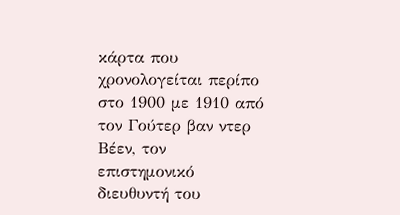κάρτα που χρονολογείται περίπο στο 1900 με 1910 από τον Γούτερ βαν ντερ Βέεν, τον επιστημονικό διευθυντή του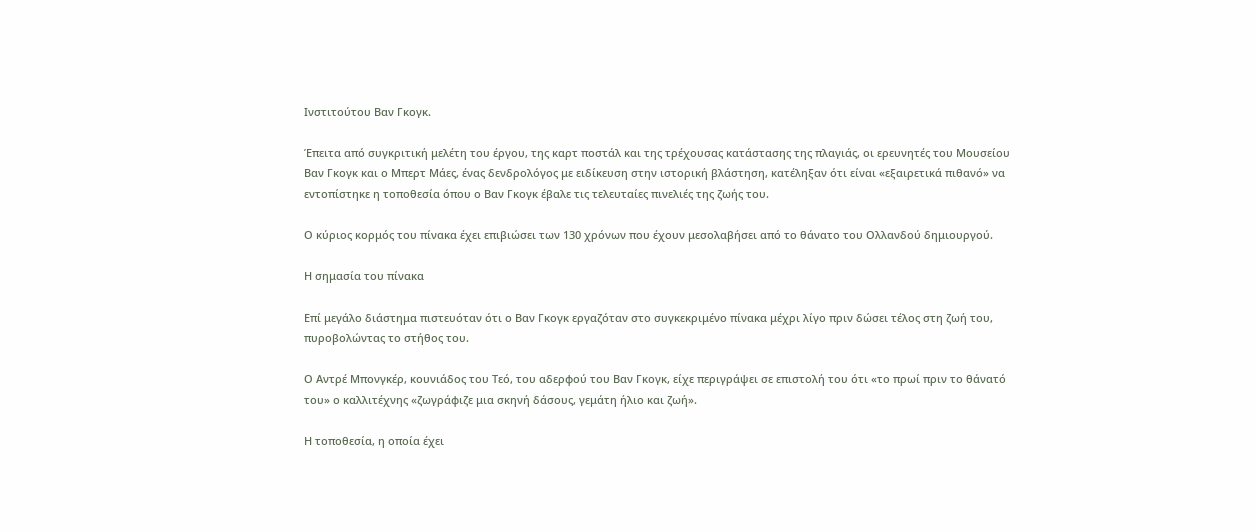Ινστιτούτου Βαν Γκογκ.

Έπειτα από συγκριτική μελέτη του έργου, της καρτ ποστάλ και της τρέχουσας κατάστασης της πλαγιάς, οι ερευνητές του Μουσείου Βαν Γκογκ και ο Μπερτ Μάες, ένας δενδρολόγος με ειδίκευση στην ιστορική βλάστηση, κατέληξαν ότι είναι «εξαιρετικά πιθανό» να εντοπίστηκε η τοποθεσία όπου ο Βαν Γκογκ έβαλε τις τελευταίες πινελιές της ζωής του.

Ο κύριος κορμός του πίνακα έχει επιβιώσει των 130 χρόνων που έχουν μεσολαβήσει από το θάνατο του Ολλανδού δημιουργού.

Η σημασία του πίνακα

Επί μεγάλο διάστημα πιστευόταν ότι ο Βαν Γκογκ εργαζόταν στο συγκεκριμένο πίνακα μέχρι λίγο πριν δώσει τέλος στη ζωή του, πυροβολώντας το στήθος του.

Ο Αντρέ Μπονγκέρ, κουνιάδος του Τεό, του αδερφού του Βαν Γκογκ, είχε περιγράψει σε επιστολή του ότι «το πρωί πριν το θάνατό του» ο καλλιτέχνης «ζωγράφιζε μια σκηνή δάσους, γεμάτη ήλιο και ζωή».

Η τοποθεσία, η οποία έχει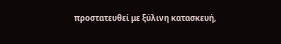προστατευθεί με ξύλινη κατασκευή,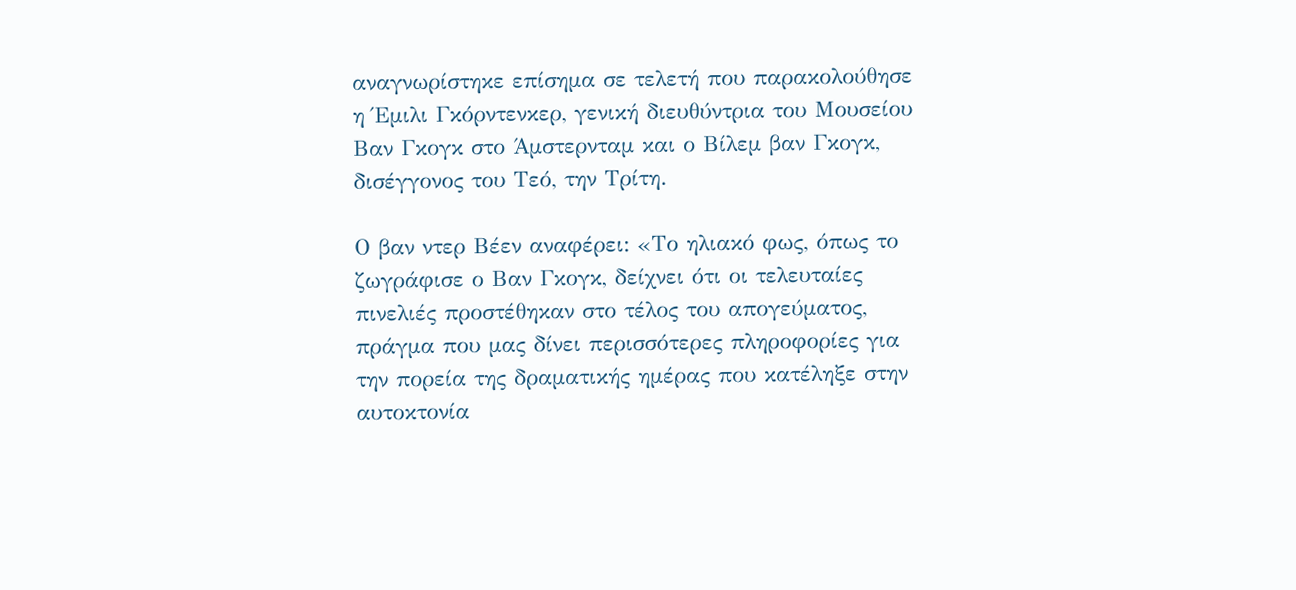αναγνωρίστηκε επίσημα σε τελετή που παρακολούθησε η Έμιλι Γκόρντενκερ, γενική διευθύντρια του Μουσείου Βαν Γκογκ στο Άμστερνταμ και ο Βίλεμ βαν Γκογκ, δισέγγονος του Τεό, την Τρίτη.

Ο βαν ντερ Βέεν αναφέρει: «Το ηλιακό φως, όπως το ζωγράφισε ο Βαν Γκογκ, δείχνει ότι οι τελευταίες πινελιές προστέθηκαν στο τέλος του απογεύματος, πράγμα που μας δίνει περισσότερες πληροφορίες για την πορεία της δραματικής ημέρας που κατέληξε στην αυτοκτονία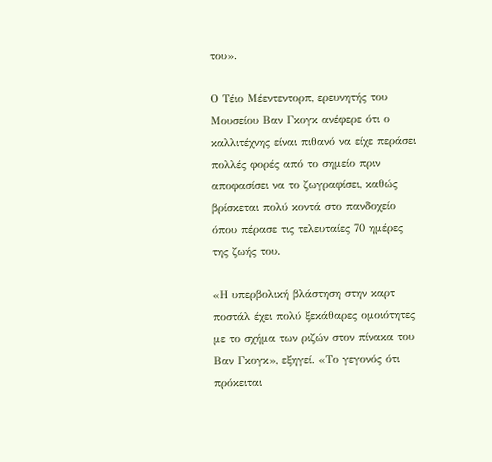του».

Ο Τέιο Μέεντεντορπ, ερευνητής του Μουσείου Βαν Γκογκ ανέφερε ότι ο καλλιτέχνης είναι πιθανό να είχε περάσει πολλές φορές από το σημείο πριν αποφασίσει να το ζωγραφίσει, καθώς βρίσκεται πολύ κοντά στο πανδοχείο όπου πέρασε τις τελευταίες 70 ημέρες της ζωής του.

«Η υπερβολική βλάστηση στην καρτ ποστάλ έχει πολύ ξεκάθαρες ομοιότητες με το σχήμα των ριζών στον πίνακα του Βαν Γκογκ», εξηγεί. «Το γεγονός ότι πρόκειται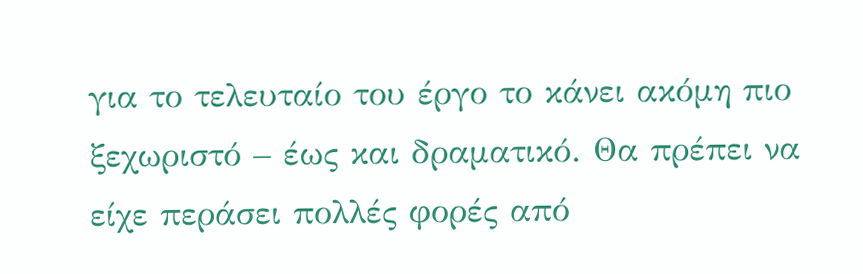για το τελευταίο του έργο το κάνει ακόμη πιο ξεχωριστό – έως και δραματικό. Θα πρέπει να είχε περάσει πολλές φορές από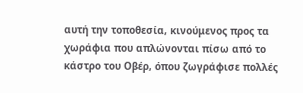αυτή την τοποθεσία, κινούμενος προς τα χωράφια που απλώνονται πίσω από το κάστρο του Οβέρ, όπου ζωγράφισε πολλές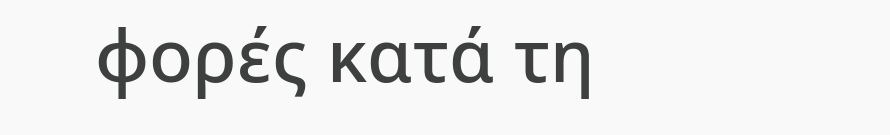φορές κατά τη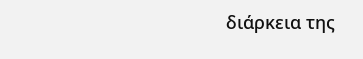διάρκεια της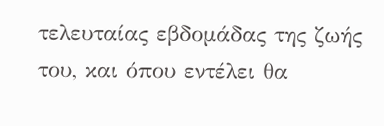τελευταίας εβδομάδας της ζωής του, και όπου εντέλει θα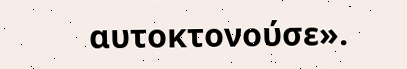αυτοκτονούσε».